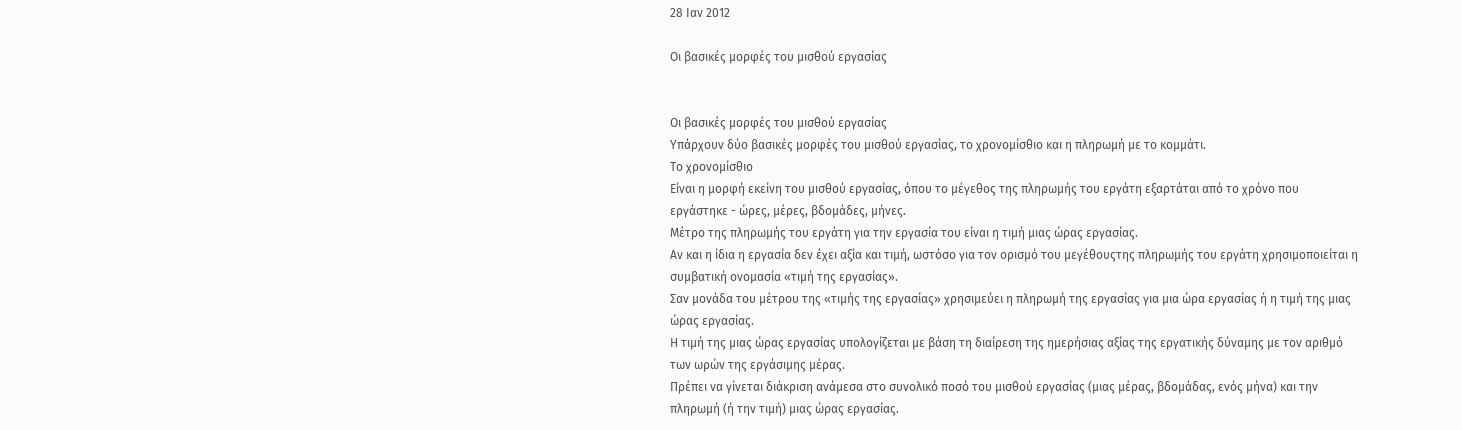28 Ιαν 2012

Οι βασικές μορφές του μισθού εργασίας


Οι βασικές μορφές του μισθού εργασίας
Υπάρχουν δύο βασικές μορφές του μισθού εργασίας, το χρονομίσθιο και η πληρωμή με το κομμάτι.
Το χρονομίσθιο
Είναι η μορφή εκείνη του μισθού εργασίας, όπου το μέγεθος της πληρωμής του εργάτη εξαρτάται από το χρόνο που εργάστηκε - ώρες, μέρες, βδομάδες, μήνες.
Μέτρο της πληρωμής του εργάτη για την εργασία του είναι η τιμή μιας ώρας εργασίας.
Αν και η ίδια η εργασία δεν έχει αξία και τιμή, ωστόσο για τον ορισμό του μεγέθουςτης πληρωμής του εργάτη χρησιμοποιείται η συμβατική ονομασία «τιμή της εργασίας».
Σαν μονάδα του μέτρου της «τιμής της εργασίας» χρησιμεύει η πληρωμή της εργασίας για μια ώρα εργασίας ή η τιμή της μιας ώρας εργασίας.
Η τιμή της μιας ώρας εργασίας υπολογίζεται με βάση τη διαίρεση της ημερήσιας αξίας της εργατικής δύναμης με τον αριθμό των ωρών της εργάσιμης μέρας.
Πρέπει να γίνεται διάκριση ανάμεσα στο συνολικό ποσό του μισθού εργασίας (μιας μέρας, βδομάδας, ενός μήνα) και την πληρωμή (ή την τιμή) μιας ώρας εργασίας.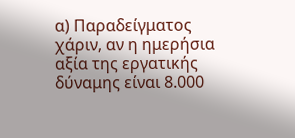α) Παραδείγματος χάριν, αν η ημερήσια αξία της εργατικής δύναμης είναι 8.000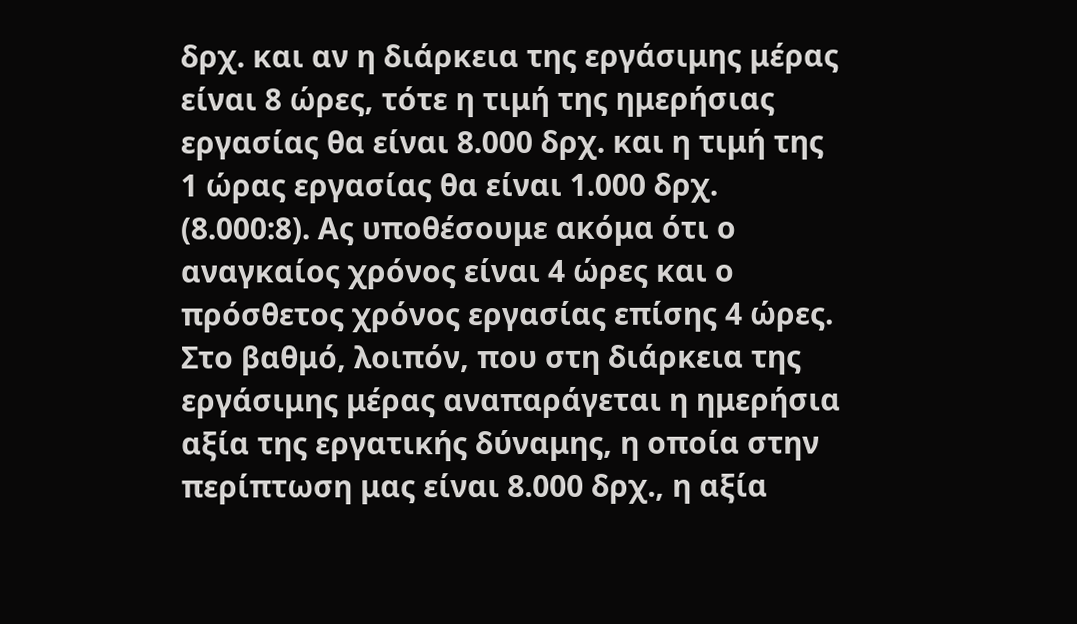δρχ. και αν η διάρκεια της εργάσιμης μέρας είναι 8 ώρες, τότε η τιμή της ημερήσιας εργασίας θα είναι 8.000 δρχ. και η τιμή της 1 ώρας εργασίας θα είναι 1.000 δρχ. (8.000:8). Ας υποθέσουμε ακόμα ότι ο αναγκαίος χρόνος είναι 4 ώρες και ο πρόσθετος χρόνος εργασίας επίσης 4 ώρες. Στο βαθμό, λοιπόν, που στη διάρκεια της εργάσιμης μέρας αναπαράγεται η ημερήσια αξία της εργατικής δύναμης, η οποία στην περίπτωση μας είναι 8.000 δρχ., η αξία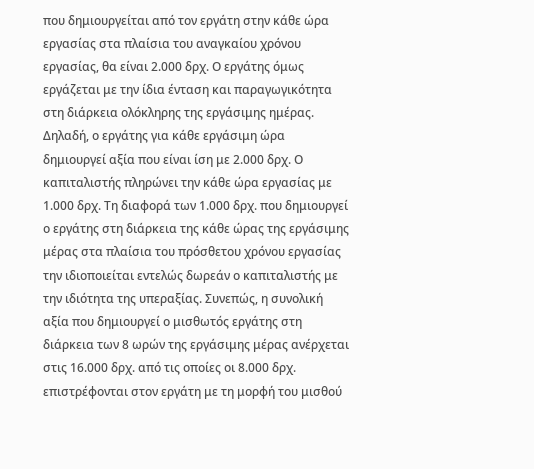που δημιουργείται από τον εργάτη στην κάθε ώρα εργασίας στα πλαίσια του αναγκαίου χρόνου εργασίας, θα είναι 2.000 δρχ. Ο εργάτης όμως εργάζεται με την ίδια ένταση και παραγωγικότητα στη διάρκεια ολόκληρης της εργάσιμης ημέρας. Δηλαδή, ο εργάτης για κάθε εργάσιμη ώρα δημιουργεί αξία που είναι ίση με 2.000 δρχ. Ο καπιταλιστής πληρώνει την κάθε ώρα εργασίας με 1.000 δρχ. Τη διαφορά των 1.000 δρχ. που δημιουργεί ο εργάτης στη διάρκεια της κάθε ώρας της εργάσιμης μέρας στα πλαίσια του πρόσθετου χρόνου εργασίας την ιδιοποιείται εντελώς δωρεάν ο καπιταλιστής με την ιδιότητα της υπεραξίας. Συνεπώς, η συνολική αξία που δημιουργεί ο μισθωτός εργάτης στη διάρκεια των 8 ωρών της εργάσιμης μέρας ανέρχεται στις 16.000 δρχ. από τις οποίες οι 8.000 δρχ. επιστρέφονται στον εργάτη με τη μορφή του μισθού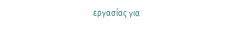εργασίας για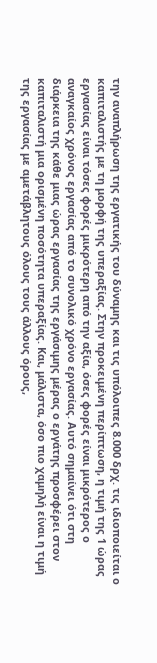την αναπλήρωση της εργατικής του δύναμης και τις υπόλοιπες 8.000 δρχ. τις ιδιοποιείται ο καπιταλιστής με τη μορφή της υπεραξίας. Στην προκειμένη περίπτωση, η τιμή της 1 ώρας εργασίας είναι τόσες φορές μικρότερη από την αξία, όσες φορές είναι μικρότερος ο αναγκαίος χρόνος εργασίας από το συνολικό χρόνο εργασίας. Αυτό σημαίνει ότι στη διάρκεια της κάθε μιας ώρας εργασίας της εργάσιμης μέρας ο εργάτης προσφέρει στον καπιταλιστή μια ορισμένη ποσότητα υπεραξίας. Και, μάλιστα, όσο πιο χαμηλή είναι η τιμή της εργασίας με αμετάβλητους όλους τους άλλους όρους,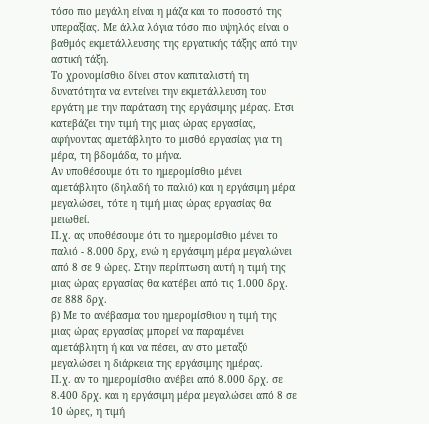τόσο πιο μεγάλη είναι η μάζα και το ποσοστό της υπεραξίας. Με άλλα λόγια τόσο πιο υψηλός είναι ο βαθμός εκμετάλλευσης της εργατικής τάξης από την αστική τάξη.
Το χρονομίσθιο δίνει στον καπιταλιστή τη δυνατότητα να εντείνει την εκμετάλλευση του εργάτη με την παράταση της εργάσιμης μέρας. Ετσι κατεβάζει την τιμή της μιας ώρας εργασίας, αφήνοντας αμετάβλητο το μισθό εργασίας για τη μέρα, τη βδομάδα, το μήνα.
Αν υποθέσουμε ότι το ημερομίσθιο μένει αμετάβλητο (δηλαδή το παλιό) και η εργάσιμη μέρα μεγαλώσει, τότε η τιμή μιας ώρας εργασίας θα μειωθεί.
Π.χ. ας υποθέσουμε ότι το ημερομίσθιο μένει το παλιό - 8.000 δρχ, ενώ η εργάσιμη μέρα μεγαλώνει από 8 σε 9 ώρες. Στην περίπτωση αυτή η τιμή της μιας ώρας εργασίας θα κατέβει από τις 1.000 δρχ. σε 888 δρχ.
β) Με το ανέβασμα του ημερομίσθιου η τιμή της μιας ώρας εργασίας μπορεί να παραμένει αμετάβλητη ή και να πέσει, αν στο μεταξύ μεγαλώσει η διάρκεια της εργάσιμης ημέρας.
Π.χ. αν το ημερομίσθιο ανέβει από 8.000 δρχ. σε 8.400 δρχ. και η εργάσιμη μέρα μεγαλώσει από 8 σε 10 ώρες, η τιμή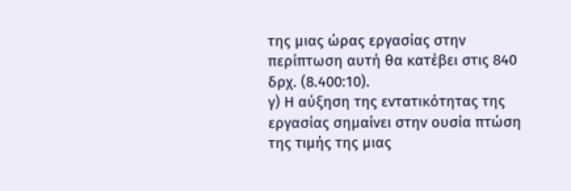της μιας ώρας εργασίας στην περίπτωση αυτή θα κατέβει στις 840 δρχ. (8.400:10).
γ) Η αύξηση της εντατικότητας της εργασίας σημαίνει στην ουσία πτώση της τιμής της μιας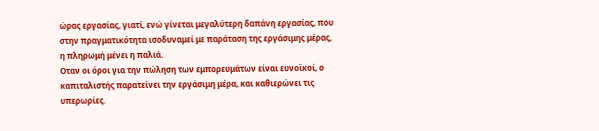ώρας εργασίας, γιατί, ενώ γίνεται μεγαλύτερη δαπάνη εργασίας, που στην πραγματικότητα ισοδυναμεί με παράταση της εργάσιμης μέρας, η πληρωμή μένει η παλιά.
Οταν οι όροι για την πώληση των εμπορευμάτων είναι ευνοϊκοί, ο καπιταλιστής παρατείνει την εργάσιμη μέρα, και καθιερώνει τις υπερωρίες.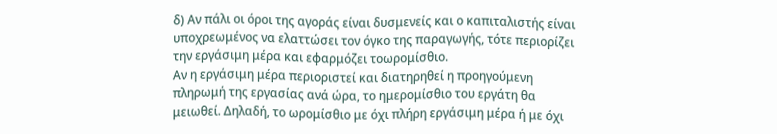δ) Αν πάλι οι όροι της αγοράς είναι δυσμενείς και ο καπιταλιστής είναι υποχρεωμένος να ελαττώσει τον όγκο της παραγωγής, τότε περιορίζει την εργάσιμη μέρα και εφαρμόζει τοωρομίσθιο.
Αν η εργάσιμη μέρα περιοριστεί και διατηρηθεί η προηγούμενη πληρωμή της εργασίας ανά ώρα, το ημερομίσθιο του εργάτη θα μειωθεί. Δηλαδή, το ωρομίσθιο με όχι πλήρη εργάσιμη μέρα ή με όχι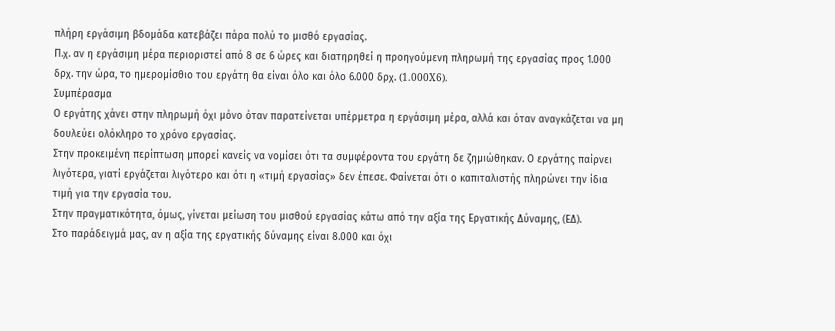πλήρη εργάσιμη βδομάδα κατεβάζει πάρα πολύ το μισθό εργασίας.
Π.χ. αν η εργάσιμη μέρα περιοριστεί από 8 σε 6 ώρες και διατηρηθεί η προηγούμενη πληρωμή της εργασίας προς 1.000 δρχ. την ώρα, το ημερομίσθιο του εργάτη θα είναι όλο και όλο 6.000 δρχ. (1.000X6).
Συμπέρασμα
Ο εργάτης χάνει στην πληρωμή όχι μόνο όταν παρατείνεται υπέρμετρα η εργάσιμη μέρα, αλλά και όταν αναγκάζεται να μη δουλεύει ολόκληρο το χρόνο εργασίας.
Στην προκειμένη περίπτωση μπορεί κανείς να νομίσει ότι τα συμφέροντα του εργάτη δε ζημιώθηκαν. Ο εργάτης παίρνει λιγότερα, γιατί εργάζεται λιγότερο και ότι η «τιμή εργασίας» δεν έπεσε. Φαίνεται ότι ο καπιταλιστής πληρώνει την ίδια τιμή για την εργασία του.
Στην πραγματικότητα, όμως, γίνεται μείωση του μισθού εργασίας κάτω από την αξία της Εργατικής Δύναμης, (ΕΔ).
Στο παράδειγμά μας, αν η αξία της εργατικής δύναμης είναι 8.000 και όχι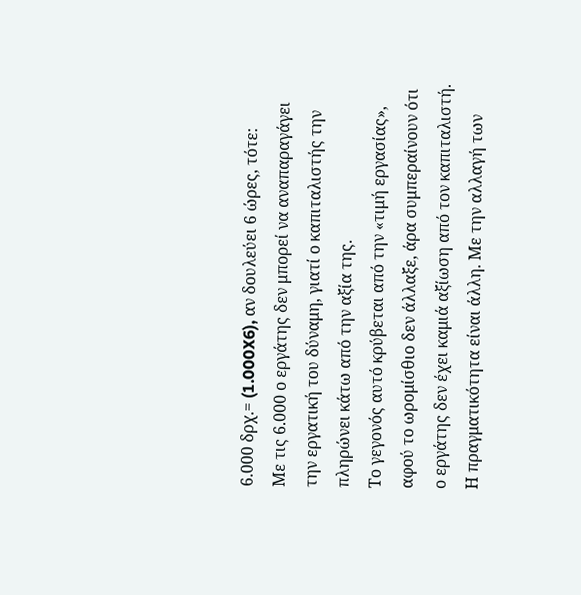6.000 δρχ.= (1.000X6), αν δουλεύει 6 ώρες, τότε:
Με τις 6.000 ο εργάτης δεν μπορεί να αναπαραγάγει την εργατική του δύναμη, γιατί ο καπιταλιστής την πληρώνει κάτω από την αξία της.
Το γεγονός αυτό κρύβεται από την «τιμή εργασίας», αφού το ωρομίσθιο δεν άλλαξε, άρα συμπεραίνουν ότι ο εργάτης δεν έχει καμιά αξίωση από τον καπιταλιστή.
Η πραγματικότητα είναι άλλη. Με την αλλαγή των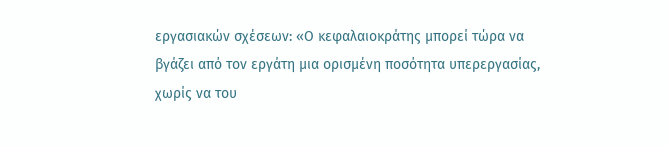εργασιακών σχέσεων: «Ο κεφαλαιοκράτης μπορεί τώρα να βγάζει από τον εργάτη μια ορισμένη ποσότητα υπερεργασίας, χωρίς να του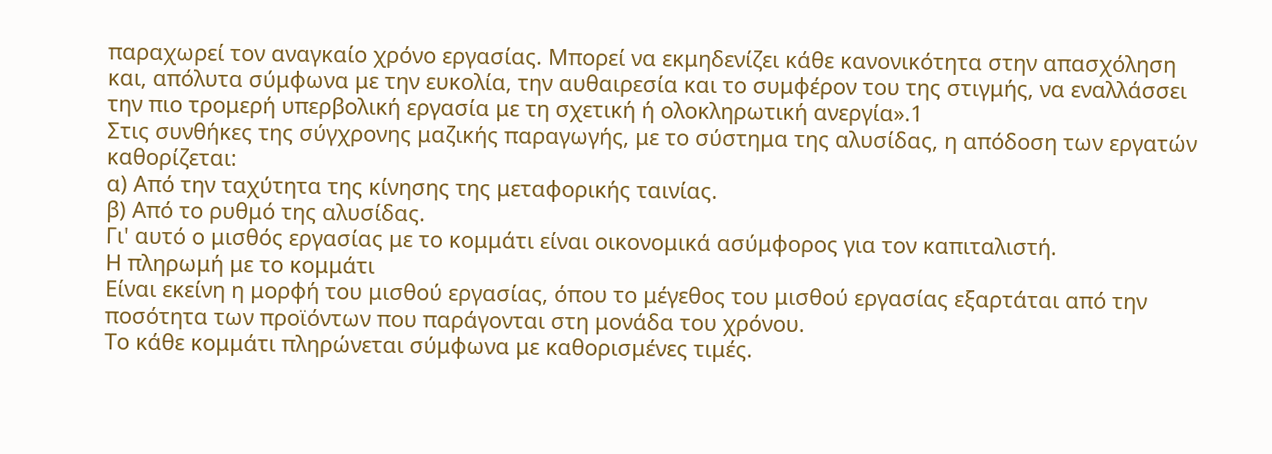παραχωρεί τον αναγκαίο χρόνο εργασίας. Μπορεί να εκμηδενίζει κάθε κανονικότητα στην απασχόληση και, απόλυτα σύμφωνα με την ευκολία, την αυθαιρεσία και το συμφέρον του της στιγμής, να εναλλάσσει την πιο τρομερή υπερβολική εργασία με τη σχετική ή ολοκληρωτική ανεργία».1
Στις συνθήκες της σύγχρονης μαζικής παραγωγής, με το σύστημα της αλυσίδας, η απόδοση των εργατών καθορίζεται:
α) Από την ταχύτητα της κίνησης της μεταφορικής ταινίας.
β) Από το ρυθμό της αλυσίδας.
Γι' αυτό ο μισθός εργασίας με το κομμάτι είναι οικονομικά ασύμφορος για τον καπιταλιστή.
Η πληρωμή με το κομμάτι
Είναι εκείνη η μορφή του μισθού εργασίας, όπου το μέγεθος του μισθού εργασίας εξαρτάται από την ποσότητα των προϊόντων που παράγονται στη μονάδα του χρόνου.
Το κάθε κομμάτι πληρώνεται σύμφωνα με καθορισμένες τιμές.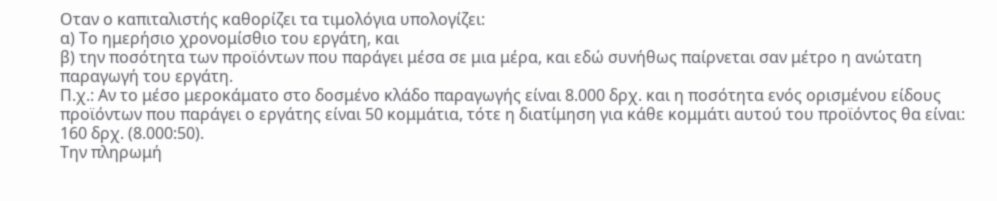Οταν ο καπιταλιστής καθορίζει τα τιμολόγια υπολογίζει:
α) Το ημερήσιο χρονομίσθιο του εργάτη, και
β) την ποσότητα των προϊόντων που παράγει μέσα σε μια μέρα, και εδώ συνήθως παίρνεται σαν μέτρο η ανώτατη παραγωγή του εργάτη.
Π.χ.: Αν το μέσο μεροκάματο στο δοσμένο κλάδο παραγωγής είναι 8.000 δρχ. και η ποσότητα ενός ορισμένου είδους προϊόντων που παράγει ο εργάτης είναι 50 κομμάτια, τότε η διατίμηση για κάθε κομμάτι αυτού του προϊόντος θα είναι: 160 δρχ. (8.000:50).
Την πληρωμή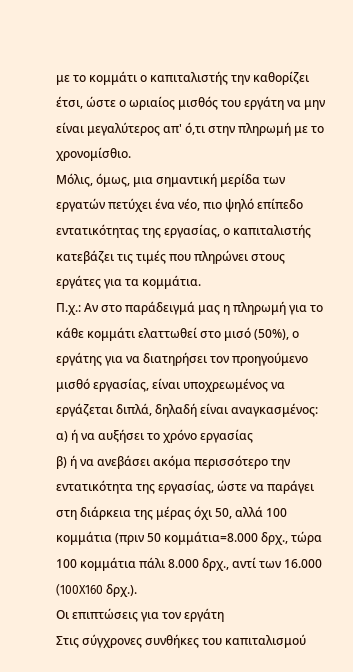με το κομμάτι ο καπιταλιστής την καθορίζει έτσι, ώστε ο ωριαίος μισθός του εργάτη να μην είναι μεγαλύτερος απ' ό,τι στην πληρωμή με το χρονομίσθιο.
Μόλις, όμως, μια σημαντική μερίδα των εργατών πετύχει ένα νέο, πιο ψηλό επίπεδο εντατικότητας της εργασίας, ο καπιταλιστής κατεβάζει τις τιμές που πληρώνει στους εργάτες για τα κομμάτια.
Π.χ.: Αν στο παράδειγμά μας η πληρωμή για το κάθε κομμάτι ελαττωθεί στο μισό (50%), ο εργάτης για να διατηρήσει τον προηγούμενο μισθό εργασίας, είναι υποχρεωμένος να εργάζεται διπλά, δηλαδή είναι αναγκασμένος:
α) ή να αυξήσει το χρόνο εργασίας
β) ή να ανεβάσει ακόμα περισσότερο την εντατικότητα της εργασίας, ώστε να παράγει στη διάρκεια της μέρας όχι 50, αλλά 100 κομμάτια (πριν 50 κομμάτια=8.000 δρχ., τώρα 100 κομμάτια πάλι 8.000 δρχ., αντί των 16.000 (100X160 δρχ.).
Οι επιπτώσεις για τον εργάτη
Στις σύγχρονες συνθήκες του καπιταλισμού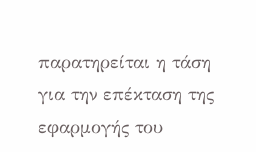παρατηρείται η τάση για την επέκταση της εφαρμογής του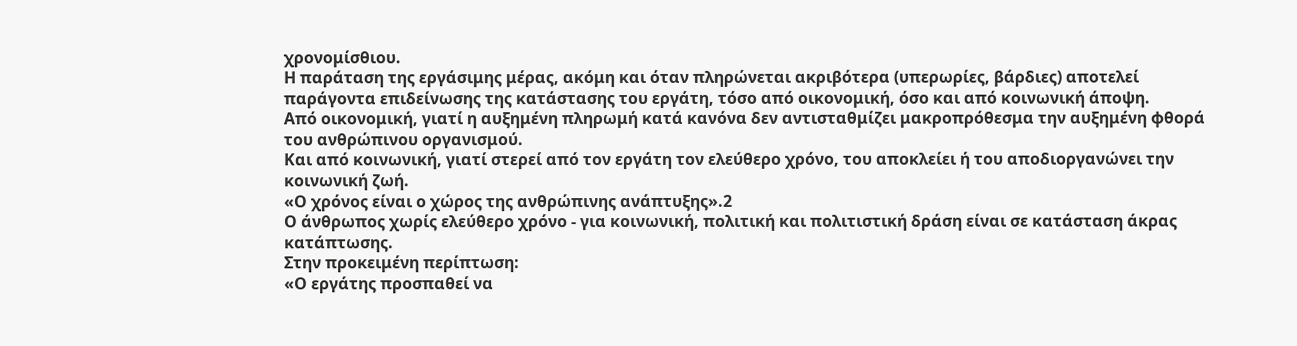χρονομίσθιου.
Η παράταση της εργάσιμης μέρας, ακόμη και όταν πληρώνεται ακριβότερα (υπερωρίες, βάρδιες) αποτελεί παράγοντα επιδείνωσης της κατάστασης του εργάτη, τόσο από οικονομική, όσο και από κοινωνική άποψη.
Από οικονομική, γιατί η αυξημένη πληρωμή κατά κανόνα δεν αντισταθμίζει μακροπρόθεσμα την αυξημένη φθορά του ανθρώπινου οργανισμού.
Και από κοινωνική, γιατί στερεί από τον εργάτη τον ελεύθερο χρόνο, του αποκλείει ή του αποδιοργανώνει την κοινωνική ζωή.
«Ο χρόνος είναι ο χώρος της ανθρώπινης ανάπτυξης».2
Ο άνθρωπος χωρίς ελεύθερο χρόνο - για κοινωνική, πολιτική και πολιτιστική δράση είναι σε κατάσταση άκρας κατάπτωσης.
Στην προκειμένη περίπτωση:
«Ο εργάτης προσπαθεί να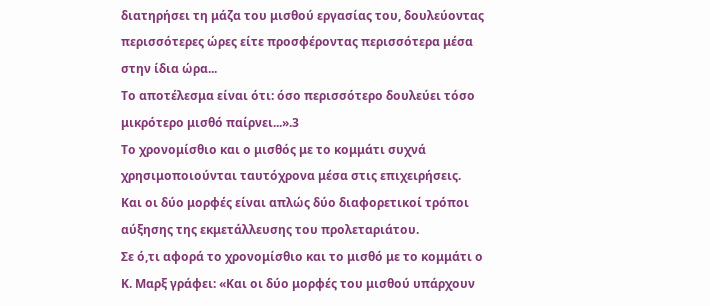διατηρήσει τη μάζα του μισθού εργασίας του, δουλεύοντας περισσότερες ώρες είτε προσφέροντας περισσότερα μέσα στην ίδια ώρα...
Το αποτέλεσμα είναι ότι: όσο περισσότερο δουλεύει τόσο μικρότερο μισθό παίρνει...».3
Το χρονομίσθιο και ο μισθός με το κομμάτι συχνά χρησιμοποιούνται ταυτόχρονα μέσα στις επιχειρήσεις.
Και οι δύο μορφές είναι απλώς δύο διαφορετικοί τρόποι αύξησης της εκμετάλλευσης του προλεταριάτου.
Σε ό,τι αφορά το χρονομίσθιο και το μισθό με το κομμάτι ο Κ. Μαρξ γράφει: «Και οι δύο μορφές του μισθού υπάρχουν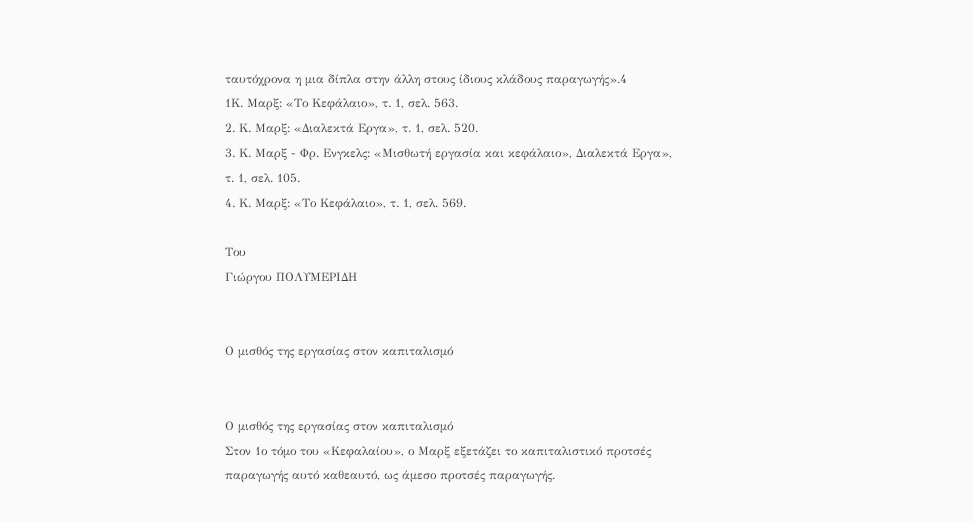ταυτόχρονα η μια δίπλα στην άλλη στους ίδιους κλάδους παραγωγής».4
1Κ. Μαρξ: «Το Κεφάλαιο», τ. 1, σελ. 563.
2. Κ. Μαρξ: «Διαλεκτά Εργα», τ. 1, σελ. 520.
3. Κ. Μαρξ - Φρ. Ενγκελς: «Μισθωτή εργασία και κεφάλαιο», Διαλεκτά Εργα», τ. 1, σελ. 105.
4. Κ. Μαρξ: «Το Κεφάλαιο», τ. 1, σελ. 569.

Του
Γιώργου ΠΟΛΥΜΕΡΙΔΗ


Ο μισθός της εργασίας στον καπιταλισμό


Ο μισθός της εργασίας στον καπιταλισμό
Στον 1ο τόμο του «Κεφαλαίου», ο Μαρξ εξετάζει το καπιταλιστικό προτσές παραγωγής αυτό καθεαυτό, ως άμεσο προτσές παραγωγής.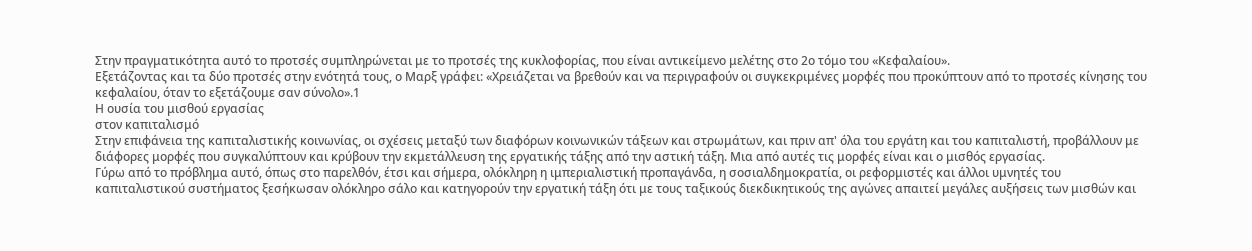Στην πραγματικότητα αυτό το προτσές συμπληρώνεται με το προτσές της κυκλοφορίας, που είναι αντικείμενο μελέτης στο 2ο τόμο του «Κεφαλαίου».
Εξετάζοντας και τα δύο προτσές στην ενότητά τους, ο Μαρξ γράφει: «Χρειάζεται να βρεθούν και να περιγραφούν οι συγκεκριμένες μορφές που προκύπτουν από το προτσές κίνησης του κεφαλαίου, όταν το εξετάζουμε σαν σύνολο».1
Η ουσία του μισθού εργασίας
στον καπιταλισμό
Στην επιφάνεια της καπιταλιστικής κοινωνίας, οι σχέσεις μεταξύ των διαφόρων κοινωνικών τάξεων και στρωμάτων, και πριν απ' όλα του εργάτη και του καπιταλιστή, προβάλλουν με διάφορες μορφές που συγκαλύπτουν και κρύβουν την εκμετάλλευση της εργατικής τάξης από την αστική τάξη. Μια από αυτές τις μορφές είναι και ο μισθός εργασίας.
Γύρω από το πρόβλημα αυτό, όπως στο παρελθόν, έτσι και σήμερα, ολόκληρη η ιμπεριαλιστική προπαγάνδα, η σοσιαλδημοκρατία, οι ρεφορμιστές και άλλοι υμνητές του καπιταλιστικού συστήματος ξεσήκωσαν ολόκληρο σάλο και κατηγορούν την εργατική τάξη ότι με τους ταξικούς διεκδικητικούς της αγώνες απαιτεί μεγάλες αυξήσεις των μισθών και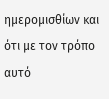ημερομισθίων και ότι με τον τρόπο αυτό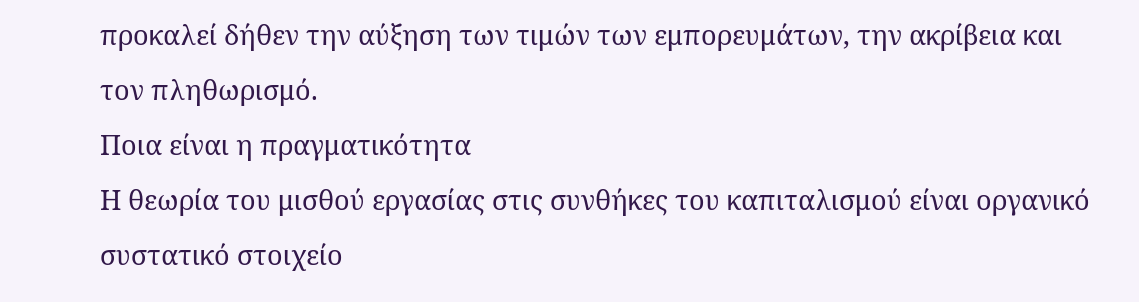προκαλεί δήθεν την αύξηση των τιμών των εμπορευμάτων, την ακρίβεια και τον πληθωρισμό.
Ποια είναι η πραγματικότητα
Η θεωρία του μισθού εργασίας στις συνθήκες του καπιταλισμού είναι οργανικό συστατικό στοιχείο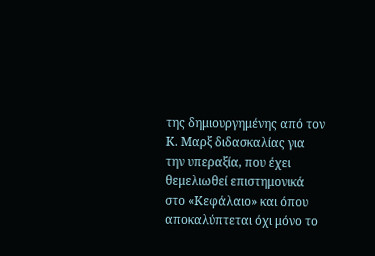της δημιουργημένης από τον Κ. Μαρξ διδασκαλίας για την υπεραξία, που έχει θεμελιωθεί επιστημονικά στο «Κεφάλαιο» και όπου αποκαλύπτεται όχι μόνο το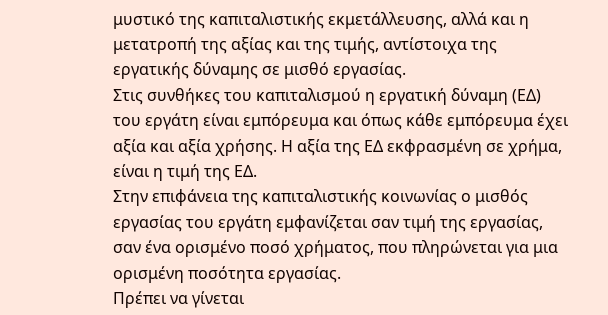μυστικό της καπιταλιστικής εκμετάλλευσης, αλλά και η μετατροπή της αξίας και της τιμής, αντίστοιχα της εργατικής δύναμης σε μισθό εργασίας.
Στις συνθήκες του καπιταλισμού η εργατική δύναμη (ΕΔ) του εργάτη είναι εμπόρευμα και όπως κάθε εμπόρευμα έχει αξία και αξία χρήσης. Η αξία της ΕΔ εκφρασμένη σε χρήμα, είναι η τιμή της ΕΔ.
Στην επιφάνεια της καπιταλιστικής κοινωνίας ο μισθός εργασίας του εργάτη εμφανίζεται σαν τιμή της εργασίας, σαν ένα ορισμένο ποσό χρήματος, που πληρώνεται για μια ορισμένη ποσότητα εργασίας.
Πρέπει να γίνεται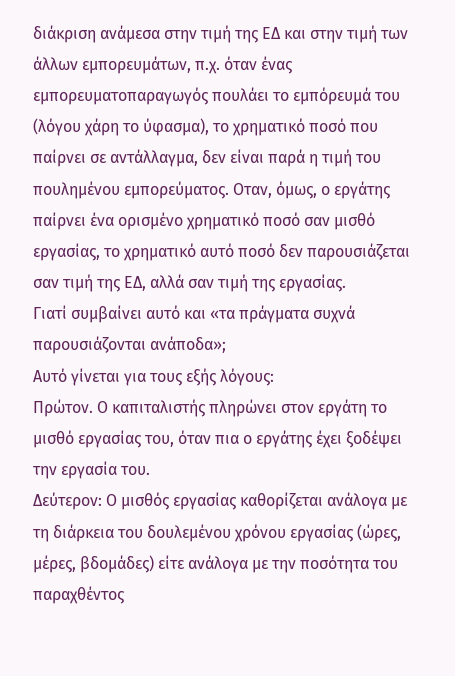διάκριση ανάμεσα στην τιμή της ΕΔ και στην τιμή των άλλων εμπορευμάτων, π.χ. όταν ένας εμπορευματοπαραγωγός πουλάει το εμπόρευμά του (λόγου χάρη το ύφασμα), το χρηματικό ποσό που παίρνει σε αντάλλαγμα, δεν είναι παρά η τιμή του πουλημένου εμπορεύματος. Οταν, όμως, ο εργάτης παίρνει ένα ορισμένο χρηματικό ποσό σαν μισθό εργασίας, το χρηματικό αυτό ποσό δεν παρουσιάζεται σαν τιμή της ΕΔ, αλλά σαν τιμή της εργασίας.
Γιατί συμβαίνει αυτό και «τα πράγματα συχνά παρουσιάζονται ανάποδα»;
Αυτό γίνεται για τους εξής λόγους:
Πρώτον. Ο καπιταλιστής πληρώνει στον εργάτη το μισθό εργασίας του, όταν πια ο εργάτης έχει ξοδέψει την εργασία του.
Δεύτερον: Ο μισθός εργασίας καθορίζεται ανάλογα με τη διάρκεια του δουλεμένου χρόνου εργασίας (ώρες, μέρες, βδομάδες) είτε ανάλογα με την ποσότητα του παραχθέντος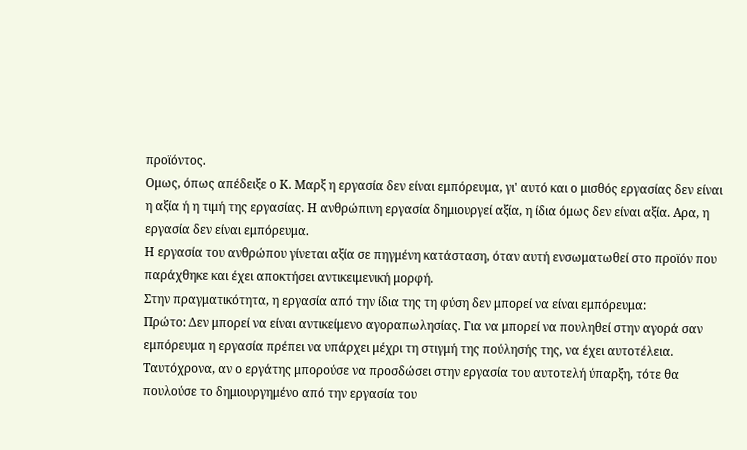προϊόντος.
Ομως, όπως απέδειξε ο Κ. Μαρξ η εργασία δεν είναι εμπόρευμα, γι' αυτό και ο μισθός εργασίας δεν είναι η αξία ή η τιμή της εργασίας. Η ανθρώπινη εργασία δημιουργεί αξία, η ίδια όμως δεν είναι αξία. Αρα, η εργασία δεν είναι εμπόρευμα.
Η εργασία του ανθρώπου γίνεται αξία σε πηγμένη κατάσταση, όταν αυτή ενσωματωθεί στο προϊόν που παράχθηκε και έχει αποκτήσει αντικειμενική μορφή.
Στην πραγματικότητα, η εργασία από την ίδια της τη φύση δεν μπορεί να είναι εμπόρευμα:
Πρώτο: Δεν μπορεί να είναι αντικείμενο αγοραπωλησίας. Για να μπορεί να πουληθεί στην αγορά σαν εμπόρευμα η εργασία πρέπει να υπάρχει μέχρι τη στιγμή της πούλησής της, να έχει αυτοτέλεια.
Ταυτόχρονα, αν ο εργάτης μπορούσε να προσδώσει στην εργασία του αυτοτελή ύπαρξη, τότε θα πουλούσε το δημιουργημένο από την εργασία του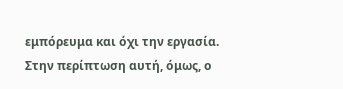εμπόρευμα και όχι την εργασία.
Στην περίπτωση αυτή, όμως, ο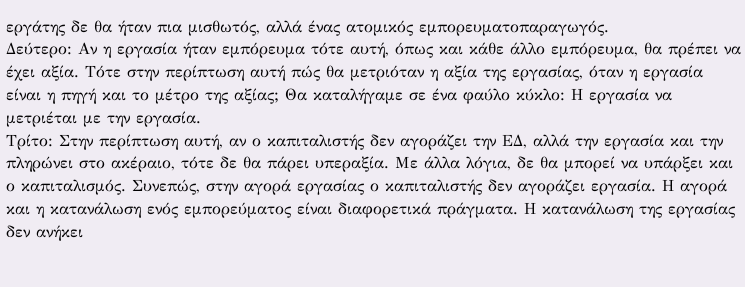εργάτης δε θα ήταν πια μισθωτός, αλλά ένας ατομικός εμπορευματοπαραγωγός.
Δεύτερο: Αν η εργασία ήταν εμπόρευμα τότε αυτή, όπως και κάθε άλλο εμπόρευμα, θα πρέπει να έχει αξία. Τότε στην περίπτωση αυτή πώς θα μετριόταν η αξία της εργασίας, όταν η εργασία είναι η πηγή και το μέτρο της αξίας; Θα καταλήγαμε σε ένα φαύλο κύκλο: Η εργασία να μετριέται με την εργασία.
Τρίτο: Στην περίπτωση αυτή, αν ο καπιταλιστής δεν αγοράζει την ΕΔ, αλλά την εργασία και την πληρώνει στο ακέραιο, τότε δε θα πάρει υπεραξία. Με άλλα λόγια, δε θα μπορεί να υπάρξει και ο καπιταλισμός. Συνεπώς, στην αγορά εργασίας ο καπιταλιστής δεν αγοράζει εργασία. Η αγορά και η κατανάλωση ενός εμπορεύματος είναι διαφορετικά πράγματα. Η κατανάλωση της εργασίας δεν ανήκει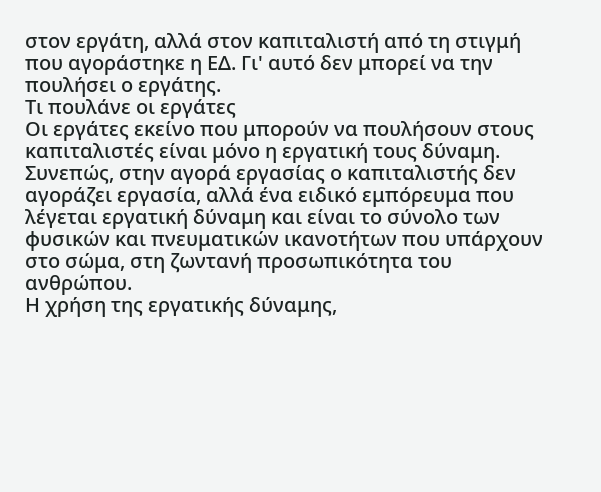στον εργάτη, αλλά στον καπιταλιστή από τη στιγμή που αγοράστηκε η ΕΔ. Γι' αυτό δεν μπορεί να την πουλήσει ο εργάτης.
Τι πουλάνε οι εργάτες
Οι εργάτες εκείνο που μπορούν να πουλήσουν στους καπιταλιστές είναι μόνο η εργατική τους δύναμη. Συνεπώς, στην αγορά εργασίας ο καπιταλιστής δεν αγοράζει εργασία, αλλά ένα ειδικό εμπόρευμα που λέγεται εργατική δύναμη και είναι το σύνολο των φυσικών και πνευματικών ικανοτήτων που υπάρχουν στο σώμα, στη ζωντανή προσωπικότητα του ανθρώπου.
Η χρήση της εργατικής δύναμης,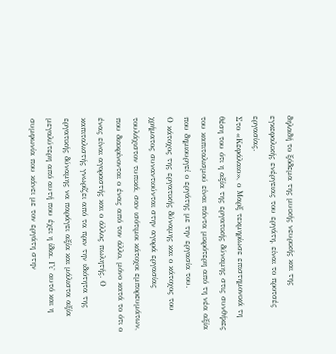δηλαδή το ξόδεμα της μυικής νευρικής και της εγκεφαλικής ενέργειας του εργάτη, είναι το προτσές εργασίας.
Στο «Κεφάλαιο», ο Μαρξ τεκμηρίωσε επιστημονικά τη θέση του ότι η αξία της εργατικής δύναμης στις συνθήκες του καπιταλισμού είναι πάντα μικρότερη από τη νέα αξία που δημιουργεί ο εργάτης με την εργασία του.
Ο κάτοχος της εργατικής δύναμης και ο κάτοχος του χρήματος συναντιούνται στην αγορά εργασίας τουλάχιστον τυπικά, σαν ισότιμοι κάτοχοι εμπορευμάτων, που διακρίνονται ο ένας από τον άλλο, μόνο κατά το ότι ο ένας είναι αγοραστής και ο άλλος πωλητής. Ο καπιταλιστής γνωρίζει από τα πριν την ιδιότητα της εργατικής δύναμης να παράγει αξία και μάλιστα αξία μεγαλύτερη από αυτή που έχει η ίδια. Γι' αυτό και η συμφωνία που κάνει με τον εργάτη στην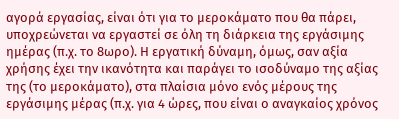αγορά εργασίας, είναι ότι για το μεροκάματο που θα πάρει, υποχρεώνεται να εργαστεί σε όλη τη διάρκεια της εργάσιμης ημέρας (π.χ. το 8ωρο). Η εργατική δύναμη, όμως, σαν αξία χρήσης έχει την ικανότητα και παράγει το ισοδύναμο της αξίας της (το μεροκάματο), στα πλαίσια μόνο ενός μέρους της εργάσιμης μέρας (π.χ. για 4 ώρες, που είναι ο αναγκαίος χρόνος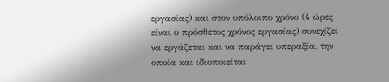εργασίας) και στον υπόλοιπο χρόνο (4 ώρες είναι ο πρόσθετος χρόνος εργασίας) συνεχίζει να εργάζεται και να παράγει υπεραξία, την οποία και ιδιοποιείται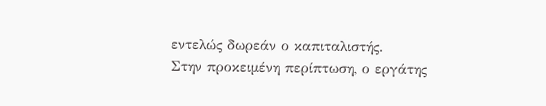εντελώς δωρεάν ο καπιταλιστής.
Στην προκειμένη περίπτωση, ο εργάτης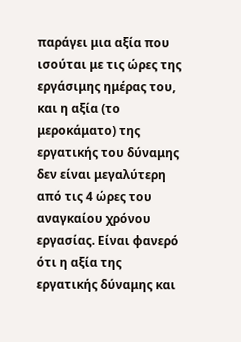παράγει μια αξία που ισούται με τις ώρες της εργάσιμης ημέρας του, και η αξία (το μεροκάματο) της εργατικής του δύναμης δεν είναι μεγαλύτερη από τις 4 ώρες του αναγκαίου χρόνου εργασίας. Είναι φανερό ότι η αξία της εργατικής δύναμης και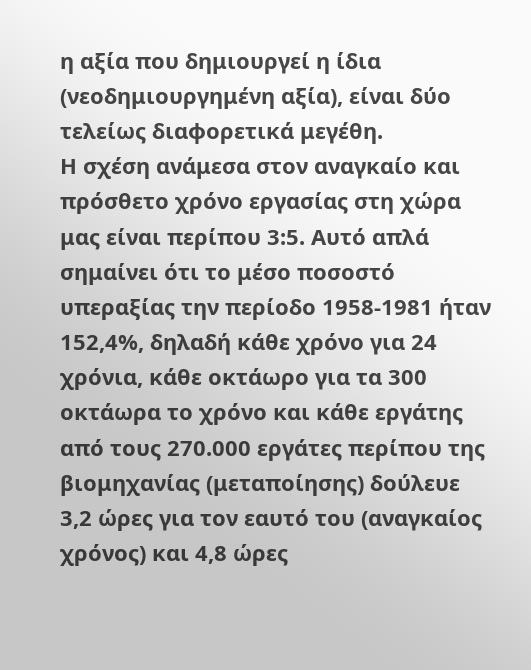η αξία που δημιουργεί η ίδια (νεοδημιουργημένη αξία), είναι δύο τελείως διαφορετικά μεγέθη.
Η σχέση ανάμεσα στον αναγκαίο και πρόσθετο χρόνο εργασίας στη χώρα μας είναι περίπου 3:5. Αυτό απλά σημαίνει ότι το μέσο ποσοστό υπεραξίας την περίοδο 1958-1981 ήταν 152,4%, δηλαδή κάθε χρόνο για 24 χρόνια, κάθε οκτάωρο για τα 300 οκτάωρα το χρόνο και κάθε εργάτης από τους 270.000 εργάτες περίπου της βιομηχανίας (μεταποίησης) δούλευε 3,2 ώρες για τον εαυτό του (αναγκαίος χρόνος) και 4,8 ώρες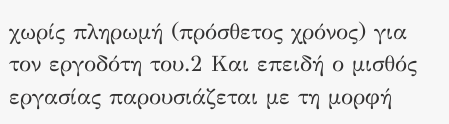χωρίς πληρωμή (πρόσθετος χρόνος) για τον εργοδότη του.2 Και επειδή ο μισθός εργασίας παρουσιάζεται με τη μορφή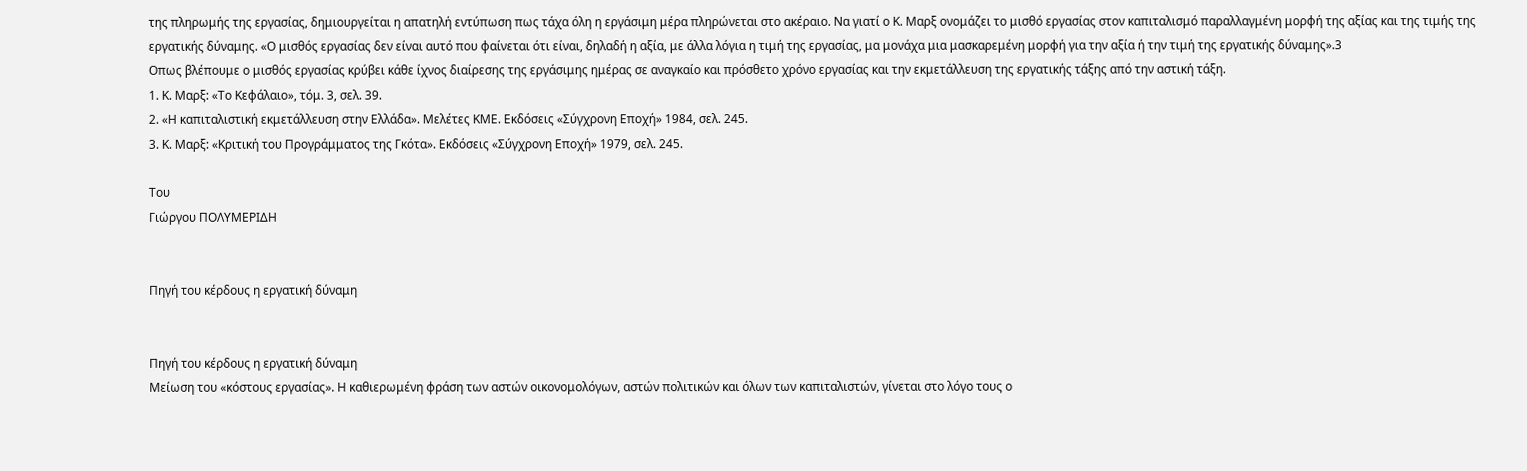της πληρωμής της εργασίας, δημιουργείται η απατηλή εντύπωση πως τάχα όλη η εργάσιμη μέρα πληρώνεται στο ακέραιο. Να γιατί ο Κ. Μαρξ ονομάζει το μισθό εργασίας στον καπιταλισμό παραλλαγμένη μορφή της αξίας και της τιμής της εργατικής δύναμης. «Ο μισθός εργασίας δεν είναι αυτό που φαίνεται ότι είναι, δηλαδή η αξία, με άλλα λόγια η τιμή της εργασίας, μα μονάχα μια μασκαρεμένη μορφή για την αξία ή την τιμή της εργατικής δύναμης».3
Οπως βλέπουμε ο μισθός εργασίας κρύβει κάθε ίχνος διαίρεσης της εργάσιμης ημέρας σε αναγκαίο και πρόσθετο χρόνο εργασίας και την εκμετάλλευση της εργατικής τάξης από την αστική τάξη.
1. Κ. Μαρξ: «Το Κεφάλαιο», τόμ. 3, σελ. 39.
2. «Η καπιταλιστική εκμετάλλευση στην Ελλάδα». Μελέτες ΚΜΕ. Εκδόσεις «Σύγχρονη Εποχή» 1984, σελ. 245.
3. Κ. Μαρξ: «Κριτική του Προγράμματος της Γκότα». Εκδόσεις «Σύγχρονη Εποχή» 1979, σελ. 245.

Του
Γιώργου ΠΟΛΥΜΕΡΙΔΗ


Πηγή του κέρδους η εργατική δύναμη


Πηγή του κέρδους η εργατική δύναμη
Μείωση του «κόστους εργασίας». Η καθιερωμένη φράση των αστών οικονομολόγων, αστών πολιτικών και όλων των καπιταλιστών, γίνεται στο λόγο τους ο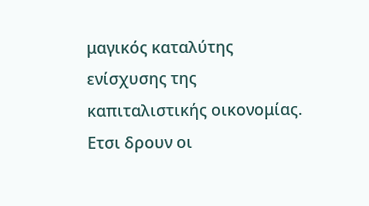μαγικός καταλύτης ενίσχυσης της καπιταλιστικής οικονομίας. Ετσι δρουν οι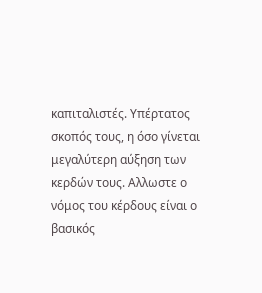καπιταλιστές. Υπέρτατος σκοπός τους, η όσο γίνεται μεγαλύτερη αύξηση των κερδών τους. Αλλωστε ο νόμος του κέρδους είναι ο βασικός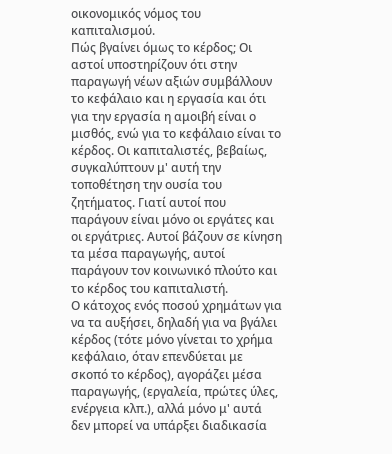οικονομικός νόμος του καπιταλισμού.
Πώς βγαίνει όμως το κέρδος; Οι αστοί υποστηρίζουν ότι στην παραγωγή νέων αξιών συμβάλλουν το κεφάλαιο και η εργασία και ότι για την εργασία η αμοιβή είναι ο μισθός, ενώ για το κεφάλαιο είναι το κέρδος. Οι καπιταλιστές, βεβαίως, συγκαλύπτουν μ' αυτή την τοποθέτηση την ουσία του ζητήματος. Γιατί αυτοί που παράγουν είναι μόνο οι εργάτες και οι εργάτριες. Αυτοί βάζουν σε κίνηση τα μέσα παραγωγής, αυτοί παράγουν τον κοινωνικό πλούτο και το κέρδος του καπιταλιστή.
Ο κάτοχος ενός ποσού χρημάτων για να τα αυξήσει, δηλαδή για να βγάλει κέρδος (τότε μόνο γίνεται το χρήμα κεφάλαιο, όταν επενδύεται με σκοπό το κέρδος), αγοράζει μέσα παραγωγής, (εργαλεία, πρώτες ύλες, ενέργεια κλπ.), αλλά μόνο μ' αυτά δεν μπορεί να υπάρξει διαδικασία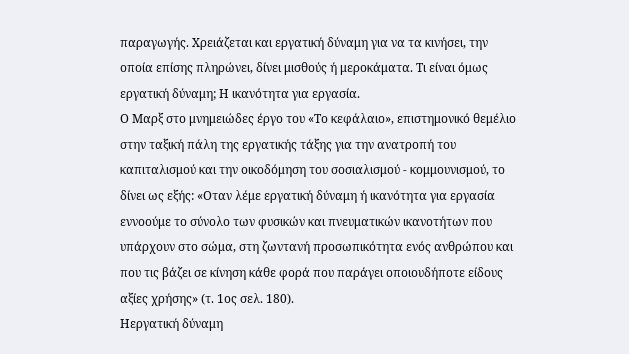παραγωγής. Χρειάζεται και εργατική δύναμη για να τα κινήσει, την οποία επίσης πληρώνει, δίνει μισθούς ή μεροκάματα. Τι είναι όμως εργατική δύναμη; Η ικανότητα για εργασία.
Ο Μαρξ στο μνημειώδες έργο του «Το κεφάλαιο», επιστημονικό θεμέλιο στην ταξική πάλη της εργατικής τάξης για την ανατροπή του καπιταλισμού και την οικοδόμηση του σοσιαλισμού - κομμουνισμού, το δίνει ως εξής: «Οταν λέμε εργατική δύναμη ή ικανότητα για εργασία εννοούμε το σύνολο των φυσικών και πνευματικών ικανοτήτων που υπάρχουν στο σώμα, στη ζωντανή προσωπικότητα ενός ανθρώπου και που τις βάζει σε κίνηση κάθε φορά που παράγει οποιουδήποτε είδους αξίες χρήσης» (τ. 1ος σελ. 180).
Ηεργατική δύναμη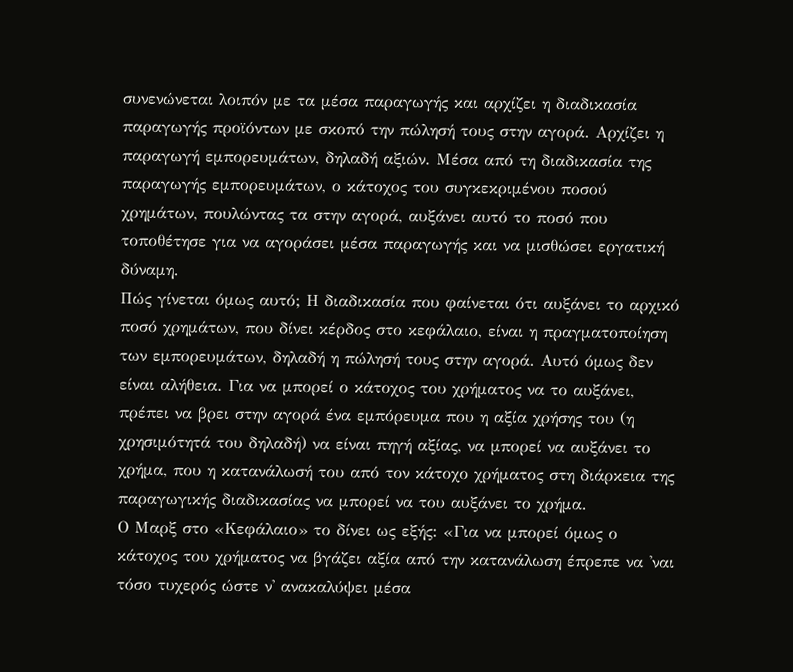συνενώνεται λοιπόν με τα μέσα παραγωγής και αρχίζει η διαδικασία παραγωγής προϊόντων με σκοπό την πώλησή τους στην αγορά. Αρχίζει η παραγωγή εμπορευμάτων, δηλαδή αξιών. Μέσα από τη διαδικασία της παραγωγής εμπορευμάτων, ο κάτοχος του συγκεκριμένου ποσού χρημάτων, πουλώντας τα στην αγορά, αυξάνει αυτό το ποσό που τοποθέτησε για να αγοράσει μέσα παραγωγής και να μισθώσει εργατική δύναμη.
Πώς γίνεται όμως αυτό; Η διαδικασία που φαίνεται ότι αυξάνει το αρχικό ποσό χρημάτων, που δίνει κέρδος στο κεφάλαιο, είναι η πραγματοποίηση των εμπορευμάτων, δηλαδή η πώλησή τους στην αγορά. Αυτό όμως δεν είναι αλήθεια. Για να μπορεί ο κάτοχος του χρήματος να το αυξάνει, πρέπει να βρει στην αγορά ένα εμπόρευμα που η αξία χρήσης του (η χρησιμότητά του δηλαδή) να είναι πηγή αξίας, να μπορεί να αυξάνει το χρήμα, που η κατανάλωσή του από τον κάτοχο χρήματος στη διάρκεια της παραγωγικής διαδικασίας να μπορεί να του αυξάνει το χρήμα.
Ο Μαρξ στο «Κεφάλαιο» το δίνει ως εξής: «Για να μπορεί όμως ο κάτοχος του χρήματος να βγάζει αξία από την κατανάλωση έπρεπε να 'ναι τόσο τυχερός ώστε ν' ανακαλύψει μέσα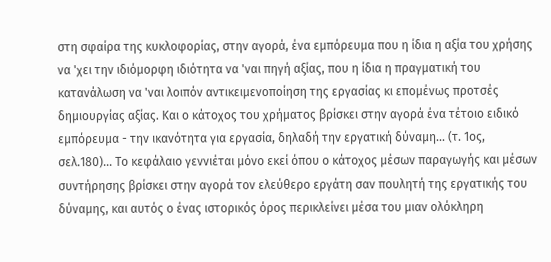στη σφαίρα της κυκλοφορίας, στην αγορά, ένα εμπόρευμα που η ίδια η αξία του χρήσης να 'χει την ιδιόμορφη ιδιότητα να 'ναι πηγή αξίας, που η ίδια η πραγματική του κατανάλωση να 'ναι λοιπόν αντικειμενοποίηση της εργασίας κι επομένως προτσές δημιουργίας αξίας. Και ο κάτοχος του χρήματος βρίσκει στην αγορά ένα τέτοιο ειδικό εμπόρευμα - την ικανότητα για εργασία, δηλαδή την εργατική δύναμη... (τ. 1ος, σελ.180)... Το κεφάλαιο γεννιέται μόνο εκεί όπου ο κάτοχος μέσων παραγωγής και μέσων συντήρησης βρίσκει στην αγορά τον ελεύθερο εργάτη σαν πουλητή της εργατικής του δύναμης, και αυτός ο ένας ιστορικός όρος περικλείνει μέσα του μιαν ολόκληρη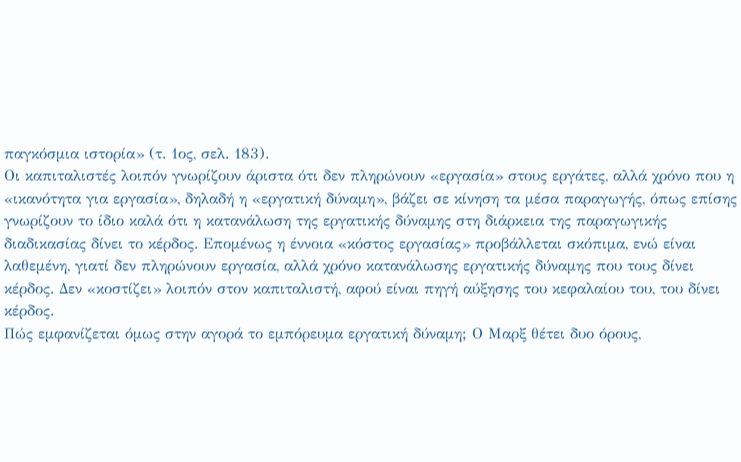παγκόσμια ιστορία» (τ. 1ος, σελ. 183).
Οι καπιταλιστές λοιπόν γνωρίζουν άριστα ότι δεν πληρώνουν «εργασία» στους εργάτες, αλλά χρόνο που η «ικανότητα για εργασία», δηλαδή η «εργατική δύναμη», βάζει σε κίνηση τα μέσα παραγωγής, όπως επίσης γνωρίζουν το ίδιο καλά ότι η κατανάλωση της εργατικής δύναμης στη διάρκεια της παραγωγικής διαδικασίας δίνει το κέρδος. Επομένως η έννοια «κόστος εργασίας» προβάλλεται σκόπιμα, ενώ είναι λαθεμένη, γιατί δεν πληρώνουν εργασία, αλλά χρόνο κατανάλωσης εργατικής δύναμης που τους δίνει κέρδος. Δεν «κοστίζει» λοιπόν στον καπιταλιστή, αφού είναι πηγή αύξησης του κεφαλαίου του, του δίνει κέρδος.
Πώς εμφανίζεται όμως στην αγορά το εμπόρευμα εργατική δύναμη; Ο Μαρξ θέτει δυο όρους,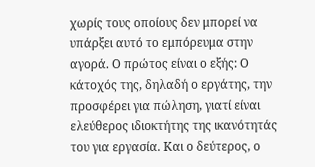χωρίς τους οποίους δεν μπορεί να υπάρξει αυτό το εμπόρευμα στην αγορά. Ο πρώτος είναι ο εξής: Ο κάτοχός της, δηλαδή ο εργάτης, την προσφέρει για πώληση, γιατί είναι ελεύθερος ιδιοκτήτης της ικανότητάς του για εργασία. Και ο δεύτερος, ο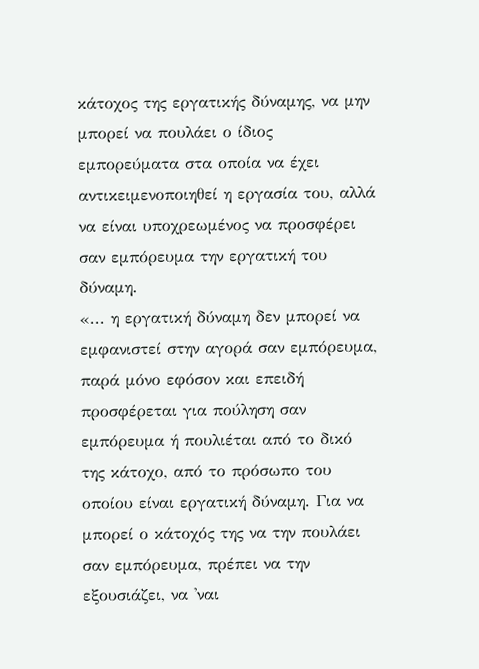κάτοχος της εργατικής δύναμης, να μην μπορεί να πουλάει ο ίδιος εμπορεύματα στα οποία να έχει αντικειμενοποιηθεί η εργασία του, αλλά να είναι υποχρεωμένος να προσφέρει σαν εμπόρευμα την εργατική του δύναμη.
«... η εργατική δύναμη δεν μπορεί να εμφανιστεί στην αγορά σαν εμπόρευμα, παρά μόνο εφόσον και επειδή προσφέρεται για πούληση σαν εμπόρευμα ή πουλιέται από το δικό της κάτοχο, από το πρόσωπο του οποίου είναι εργατική δύναμη. Για να μπορεί ο κάτοχός της να την πουλάει σαν εμπόρευμα, πρέπει να την εξουσιάζει, να 'ναι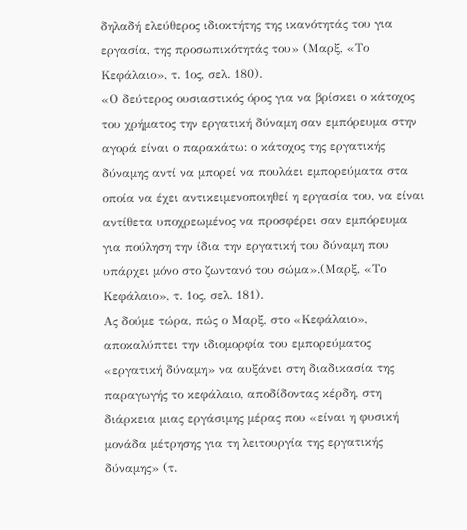δηλαδή ελεύθερος ιδιοκτήτης της ικανότητάς του για εργασία, της προσωπικότητάς του» (Μαρξ, «Το Κεφάλαιο», τ. 1ος, σελ. 180).
«Ο δεύτερος ουσιαστικός όρος για να βρίσκει ο κάτοχος του χρήματος την εργατική δύναμη σαν εμπόρευμα στην αγορά είναι ο παρακάτω: ο κάτοχος της εργατικής δύναμης αντί να μπορεί να πουλάει εμπορεύματα στα οποία να έχει αντικειμενοποιηθεί η εργασία του, να είναι αντίθετα υποχρεωμένος να προσφέρει σαν εμπόρευμα για πούληση την ίδια την εργατική του δύναμη που υπάρχει μόνο στο ζωντανό του σώμα».(Μαρξ, «Το Κεφάλαιο», τ. 1ος, σελ. 181).
Ας δούμε τώρα, πώς ο Μαρξ, στο «Κεφάλαιο», αποκαλύπτει την ιδιομορφία του εμπορεύματος «εργατική δύναμη» να αυξάνει στη διαδικασία της παραγωγής το κεφάλαιο, αποδίδοντας κέρδη, στη διάρκεια μιας εργάσιμης μέρας που «είναι η φυσική μονάδα μέτρησης για τη λειτουργία της εργατικής δύναμης» (τ.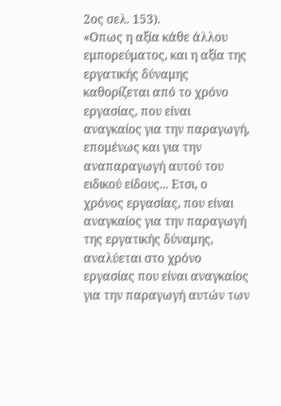2ος σελ. 153).
«Οπως η αξία κάθε άλλου εμπορεύματος, και η αξία της εργατικής δύναμης καθορίζεται από το χρόνο εργασίας, που είναι αναγκαίος για την παραγωγή, επομένως και για την αναπαραγωγή αυτού του ειδικού είδους... Ετσι, ο χρόνος εργασίας, που είναι αναγκαίος για την παραγωγή της εργατικής δύναμης, αναλύεται στο χρόνο εργασίας που είναι αναγκαίος για την παραγωγή αυτών των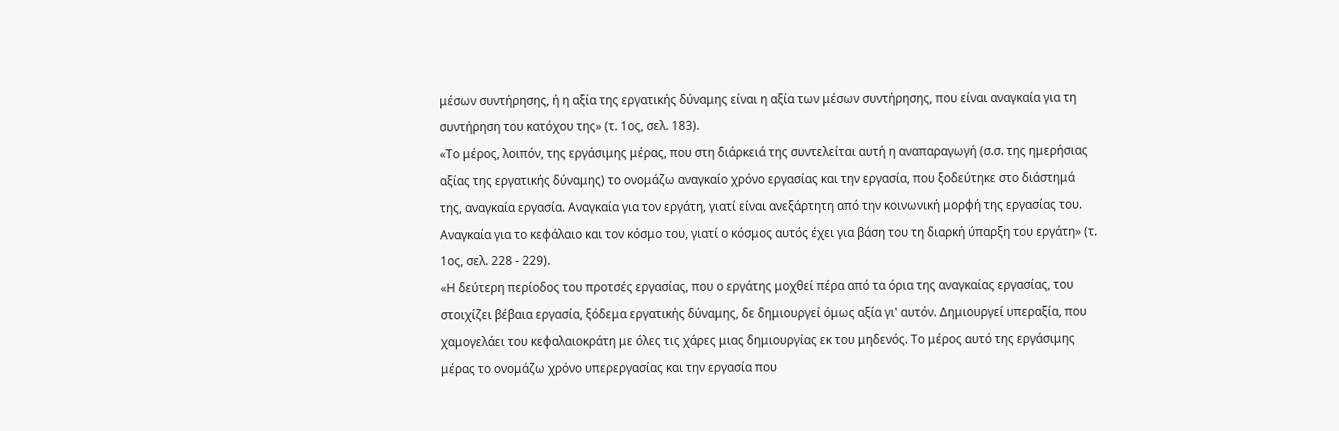μέσων συντήρησης, ή η αξία της εργατικής δύναμης είναι η αξία των μέσων συντήρησης, που είναι αναγκαία για τη συντήρηση του κατόχου της» (τ. 1ος, σελ. 183).
«Το μέρος, λοιπόν, της εργάσιμης μέρας, που στη διάρκειά της συντελείται αυτή η αναπαραγωγή (σ.σ. της ημερήσιας αξίας της εργατικής δύναμης) το ονομάζω αναγκαίο χρόνο εργασίας και την εργασία, που ξοδεύτηκε στο διάστημά της, αναγκαία εργασία. Αναγκαία για τον εργάτη, γιατί είναι ανεξάρτητη από την κοινωνική μορφή της εργασίας του. Αναγκαία για το κεφάλαιο και τον κόσμο του, γιατί ο κόσμος αυτός έχει για βάση του τη διαρκή ύπαρξη του εργάτη» (τ. 1ος, σελ. 228 - 229).
«Η δεύτερη περίοδος του προτσές εργασίας, που ο εργάτης μοχθεί πέρα από τα όρια της αναγκαίας εργασίας, του στοιχίζει βέβαια εργασία, ξόδεμα εργατικής δύναμης, δε δημιουργεί όμως αξία γι' αυτόν. Δημιουργεί υπεραξία, που χαμογελάει του κεφαλαιοκράτη με όλες τις χάρες μιας δημιουργίας εκ του μηδενός. Το μέρος αυτό της εργάσιμης μέρας το ονομάζω χρόνο υπερεργασίας και την εργασία που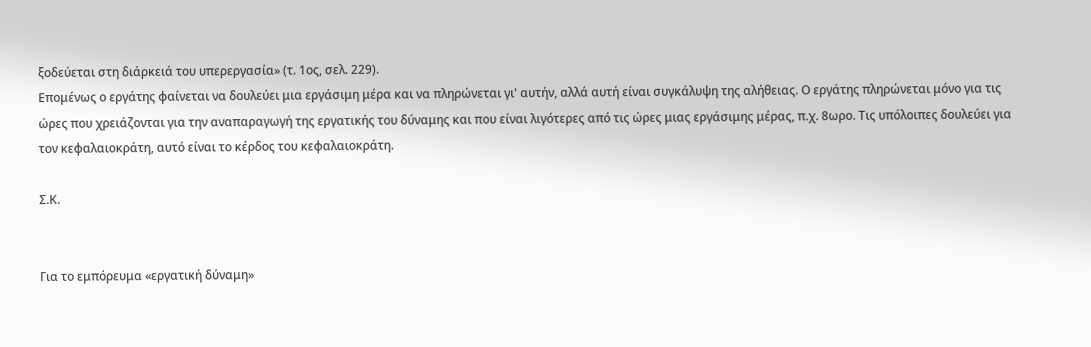ξοδεύεται στη διάρκειά του υπερεργασία» (τ. 1ος, σελ. 229).
Επομένως ο εργάτης φαίνεται να δουλεύει μια εργάσιμη μέρα και να πληρώνεται γι' αυτήν, αλλά αυτή είναι συγκάλυψη της αλήθειας. Ο εργάτης πληρώνεται μόνο για τις ώρες που χρειάζονται για την αναπαραγωγή της εργατικής του δύναμης και που είναι λιγότερες από τις ώρες μιας εργάσιμης μέρας, π.χ. 8ωρο. Τις υπόλοιπες δουλεύει για τον κεφαλαιοκράτη, αυτό είναι το κέρδος του κεφαλαιοκράτη.

Σ.Κ.


Για το εμπόρευμα «εργατική δύναμη»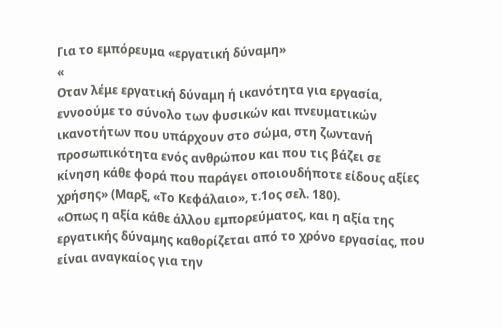Για το εμπόρευμα «εργατική δύναμη»
«
Οταν λέμε εργατική δύναμη ή ικανότητα για εργασία, εννοούμε το σύνολο των φυσικών και πνευματικών ικανοτήτων που υπάρχουν στο σώμα, στη ζωντανή προσωπικότητα ενός ανθρώπου και που τις βάζει σε κίνηση κάθε φορά που παράγει οποιουδήποτε είδους αξίες χρήσης» (Μαρξ, «Το Κεφάλαιο», τ.1ος σελ. 180).
«Οπως η αξία κάθε άλλου εμπορεύματος, και η αξία της εργατικής δύναμης καθορίζεται από το χρόνο εργασίας, που είναι αναγκαίος για την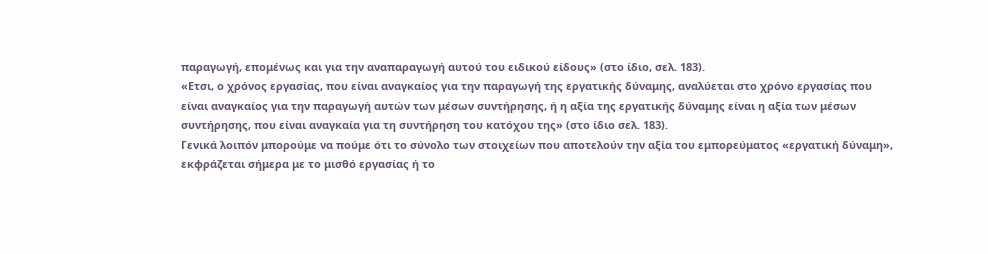παραγωγή, επομένως και για την αναπαραγωγή αυτού του ειδικού είδους» (στο ίδιο, σελ. 183).
«Ετσι, ο χρόνος εργασίας, που είναι αναγκαίος για την παραγωγή της εργατικής δύναμης, αναλύεται στο χρόνο εργασίας που είναι αναγκαίος για την παραγωγή αυτών των μέσων συντήρησης, ή η αξία της εργατικής δύναμης είναι η αξία των μέσων συντήρησης, που είναι αναγκαία για τη συντήρηση του κατόχου της» (στο ίδιο σελ. 183).
Γενικά λοιπόν μπορούμε να πούμε ότι το σύνολο των στοιχείων που αποτελούν την αξία του εμπορεύματος «εργατική δύναμη», εκφράζεται σήμερα με το μισθό εργασίας ή το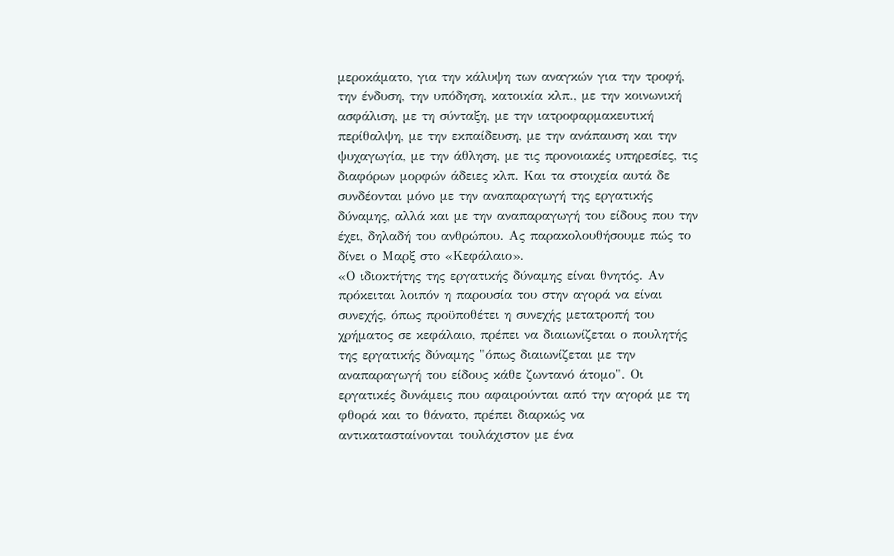μεροκάματο, για την κάλυψη των αναγκών για την τροφή, την ένδυση, την υπόδηση, κατοικία κλπ., με την κοινωνική ασφάλιση, με τη σύνταξη, με την ιατροφαρμακευτική περίθαλψη, με την εκπαίδευση, με την ανάπαυση και την ψυχαγωγία, με την άθληση, με τις προνοιακές υπηρεσίες, τις διαφόρων μορφών άδειες κλπ. Και τα στοιχεία αυτά δε συνδέονται μόνο με την αναπαραγωγή της εργατικής δύναμης, αλλά και με την αναπαραγωγή του είδους που την έχει, δηλαδή του ανθρώπου. Ας παρακολουθήσουμε πώς το δίνει ο Μαρξ στο «Κεφάλαιο».
«Ο ιδιοκτήτης της εργατικής δύναμης είναι θνητός. Αν πρόκειται λοιπόν η παρουσία του στην αγορά να είναι συνεχής, όπως προϋποθέτει η συνεχής μετατροπή του χρήματος σε κεφάλαιο, πρέπει να διαιωνίζεται ο πουλητής της εργατικής δύναμης "όπως διαιωνίζεται με την αναπαραγωγή του είδους κάθε ζωντανό άτομο". Οι εργατικές δυνάμεις που αφαιρούνται από την αγορά με τη φθορά και το θάνατο, πρέπει διαρκώς να αντικατασταίνονται τουλάχιστον με ένα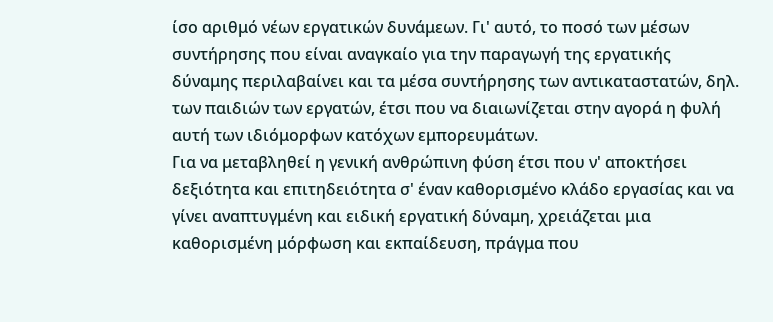ίσο αριθμό νέων εργατικών δυνάμεων. Γι' αυτό, το ποσό των μέσων συντήρησης που είναι αναγκαίο για την παραγωγή της εργατικής δύναμης περιλαβαίνει και τα μέσα συντήρησης των αντικαταστατών, δηλ. των παιδιών των εργατών, έτσι που να διαιωνίζεται στην αγορά η φυλή αυτή των ιδιόμορφων κατόχων εμπορευμάτων.
Για να μεταβληθεί η γενική ανθρώπινη φύση έτσι που ν' αποκτήσει δεξιότητα και επιτηδειότητα σ' έναν καθορισμένο κλάδο εργασίας και να γίνει αναπτυγμένη και ειδική εργατική δύναμη, χρειάζεται μια καθορισμένη μόρφωση και εκπαίδευση, πράγμα που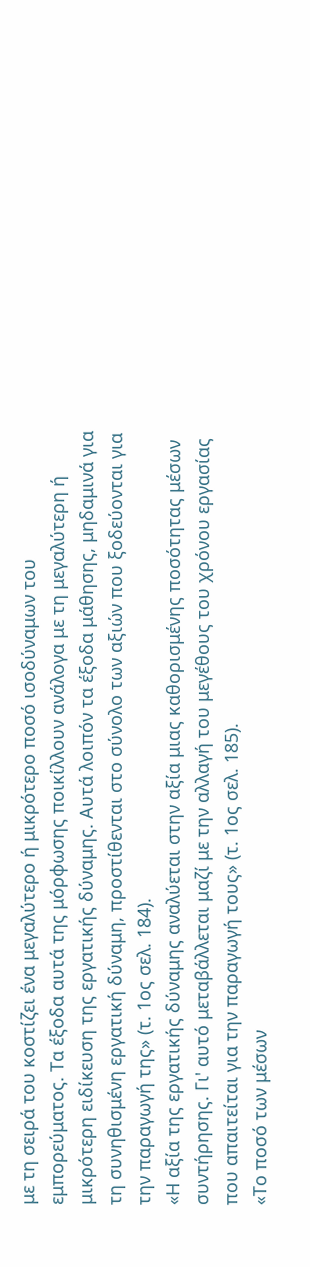με τη σειρά του κοστίζει ένα μεγαλύτερο ή μικρότερο ποσό ισοδύναμων του εμπορεύματος. Τα έξοδα αυτά της μόρφωσης ποικίλλουν ανάλογα με τη μεγαλύτερη ή μικρότερη ειδίκευση της εργατικής δύναμης. Αυτά λοιπόν τα έξοδα μάθησης, μηδαμινά για τη συνηθισμένη εργατική δύναμη, προστίθενται στο σύνολο των αξιών που ξοδεύονται για την παραγωγή της» (τ. 1ος σελ. 184).
«Η αξία της εργατικής δύναμης αναλύεται στην αξία μιας καθορισμένης ποσότητας μέσων συντήρησης. Γι' αυτό μεταβάλλεται μαζί με την αλλαγή του μεγέθους του χρόνου εργασίας που απαιτείται για την παραγωγή τους» (τ. 1ος σελ. 185).
«Το ποσό των μέσων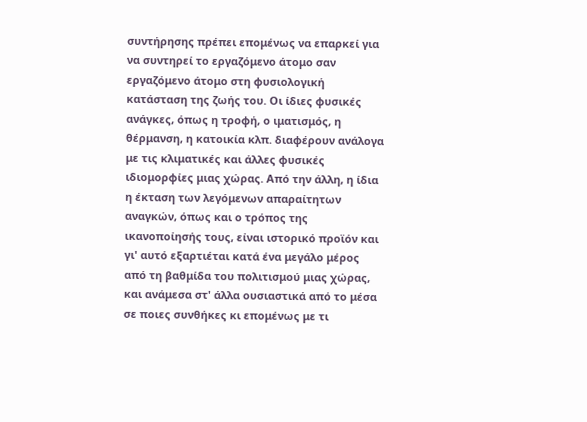συντήρησης πρέπει επομένως να επαρκεί για να συντηρεί το εργαζόμενο άτομο σαν εργαζόμενο άτομο στη φυσιολογική κατάσταση της ζωής του. Οι ίδιες φυσικές ανάγκες, όπως η τροφή, ο ιματισμός, η θέρμανση, η κατοικία κλπ. διαφέρουν ανάλογα με τις κλιματικές και άλλες φυσικές ιδιομορφίες μιας χώρας. Από την άλλη, η ίδια η έκταση των λεγόμενων απαραίτητων αναγκών, όπως και ο τρόπος της ικανοποίησής τους, είναι ιστορικό προϊόν και γι' αυτό εξαρτιέται κατά ένα μεγάλο μέρος από τη βαθμίδα του πολιτισμού μιας χώρας, και ανάμεσα στ' άλλα ουσιαστικά από το μέσα σε ποιες συνθήκες κι επομένως με τι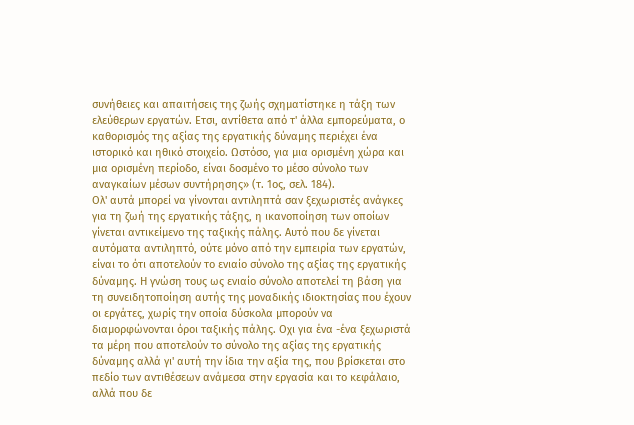συνήθειες και απαιτήσεις της ζωής σχηματίστηκε η τάξη των ελεύθερων εργατών. Ετσι, αντίθετα από τ' άλλα εμπορεύματα, ο καθορισμός της αξίας της εργατικής δύναμης περιέχει ένα ιστορικό και ηθικό στοιχείο. Ωστόσο, για μια ορισμένη χώρα και μια ορισμένη περίοδο, είναι δοσμένο το μέσο σύνολο των αναγκαίων μέσων συντήρησης» (τ. 1ος, σελ. 184).
Ολ' αυτά μπορεί να γίνονται αντιληπτά σαν ξεχωριστές ανάγκες για τη ζωή της εργατικής τάξης, η ικανοποίηση των οποίων γίνεται αντικείμενο της ταξικής πάλης. Αυτό που δε γίνεται αυτόματα αντιληπτό, ούτε μόνο από την εμπειρία των εργατών, είναι το ότι αποτελούν το ενιαίο σύνολο της αξίας της εργατικής δύναμης. Η γνώση τους ως ενιαίο σύνολο αποτελεί τη βάση για τη συνειδητοποίηση αυτής της μοναδικής ιδιοκτησίας που έχουν οι εργάτες, χωρίς την οποία δύσκολα μπορούν να διαμορφώνονται όροι ταξικής πάλης. Οχι για ένα -ένα ξεχωριστά τα μέρη που αποτελούν το σύνολο της αξίας της εργατικής δύναμης αλλά γι' αυτή την ίδια την αξία της, που βρίσκεται στο πεδίο των αντιθέσεων ανάμεσα στην εργασία και το κεφάλαιο, αλλά που δε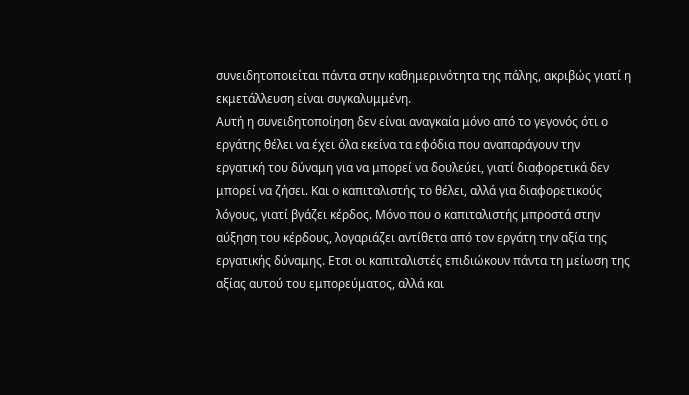συνειδητοποιείται πάντα στην καθημερινότητα της πάλης, ακριβώς γιατί η εκμετάλλευση είναι συγκαλυμμένη.
Αυτή η συνειδητοποίηση δεν είναι αναγκαία μόνο από το γεγονός ότι ο εργάτης θέλει να έχει όλα εκείνα τα εφόδια που αναπαράγουν την εργατική του δύναμη για να μπορεί να δουλεύει, γιατί διαφορετικά δεν μπορεί να ζήσει. Και ο καπιταλιστής το θέλει, αλλά για διαφορετικούς λόγους, γιατί βγάζει κέρδος. Μόνο που ο καπιταλιστής μπροστά στην αύξηση του κέρδους, λογαριάζει αντίθετα από τον εργάτη την αξία της εργατικής δύναμης. Ετσι οι καπιταλιστές επιδιώκουν πάντα τη μείωση της αξίας αυτού του εμπορεύματος, αλλά και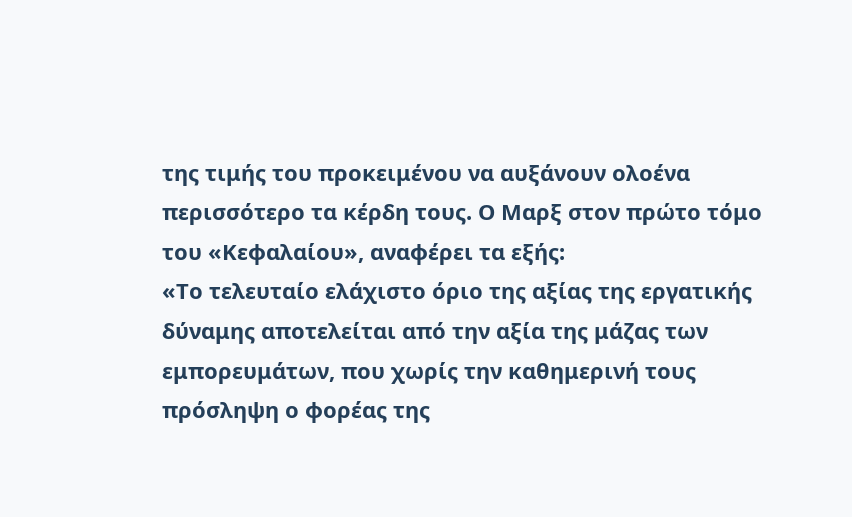της τιμής του προκειμένου να αυξάνουν ολοένα περισσότερο τα κέρδη τους. Ο Μαρξ στον πρώτο τόμο του «Κεφαλαίου», αναφέρει τα εξής:
«Το τελευταίο ελάχιστο όριο της αξίας της εργατικής δύναμης αποτελείται από την αξία της μάζας των εμπορευμάτων, που χωρίς την καθημερινή τους πρόσληψη ο φορέας της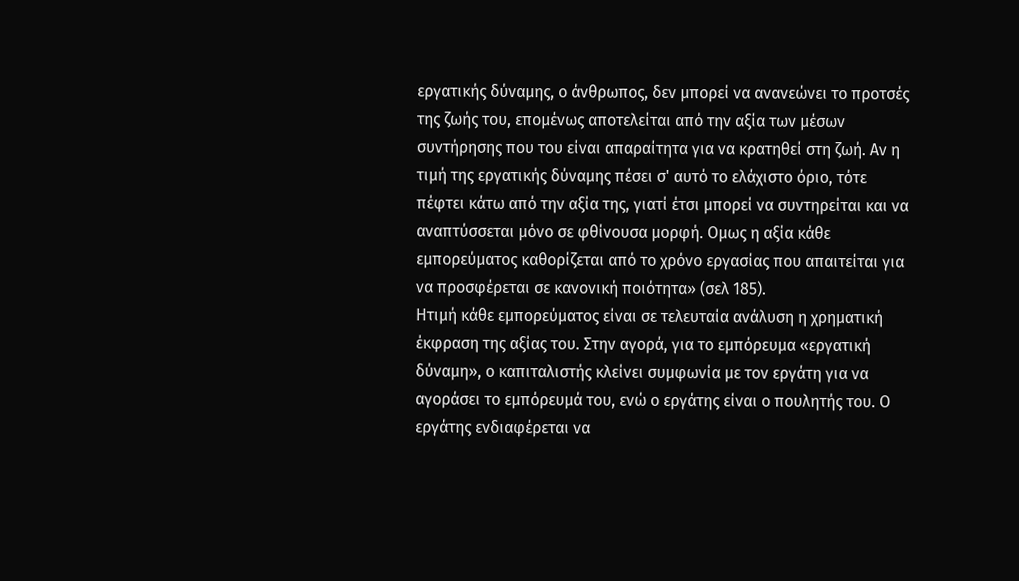εργατικής δύναμης, ο άνθρωπος, δεν μπορεί να ανανεώνει το προτσές της ζωής του, επομένως αποτελείται από την αξία των μέσων συντήρησης που του είναι απαραίτητα για να κρατηθεί στη ζωή. Αν η τιμή της εργατικής δύναμης πέσει σ' αυτό το ελάχιστο όριο, τότε πέφτει κάτω από την αξία της, γιατί έτσι μπορεί να συντηρείται και να αναπτύσσεται μόνο σε φθίνουσα μορφή. Ομως η αξία κάθε εμπορεύματος καθορίζεται από το χρόνο εργασίας που απαιτείται για να προσφέρεται σε κανονική ποιότητα» (σελ 185).
Ητιμή κάθε εμπορεύματος είναι σε τελευταία ανάλυση η χρηματική έκφραση της αξίας του. Στην αγορά, για το εμπόρευμα «εργατική δύναμη», ο καπιταλιστής κλείνει συμφωνία με τον εργάτη για να αγοράσει το εμπόρευμά του, ενώ ο εργάτης είναι ο πουλητής του. Ο εργάτης ενδιαφέρεται να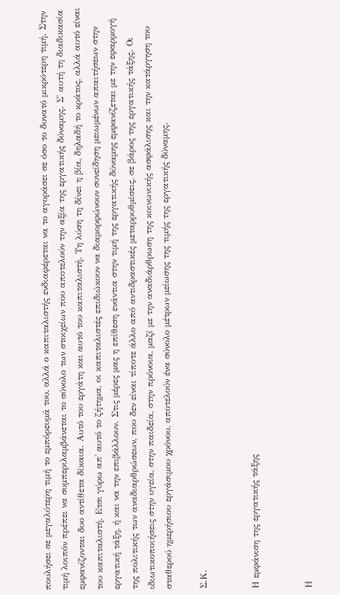πουλήσει σε μεγαλύτερη τιμή το εμπόρευμά του, αλλά ο καπιταλιστής ενδιαφέρεται να το αγοράσει σε όσο το δυνατό μικρότερη τιμή. Στην τιμή λοιπόν πρέπει να συμπεριλαμβάνεται το σύνολο των στοιχείων που αποτελούν την αξία της εργατικής δύναμης. Σ' αυτή τη διαδικασία εμφανίζονται δυο αντίθετα δίκαια. Αυτό του εργάτη και αυτό του καπιταλιστή. Τη λύση τη δίνει η βία, δηλαδή το κράτος, αλλά αυτό είναι του καπιταλιστή. Ετσι γύρω απ' αυτό το ζήτημα, οι καπιταλιστές επιδιώκουν να διαμορφώνουν συνείδηση μειωμένων απαιτήσεων στην εργατική τάξη, ή και να την επιβάλλουν. Στις μέρες μας η επίθεση ενάντια στην τιμή της εργατικής δύναμης εμφανίζεται με την εφαρμογή της πολιτικής των αναδιαρθρώσεων, που δεν είναι τίποτε άλλο από αντιδραστικές μεταρρυθμίσεις, σε βάρος της εργατικής τάξης. Οι ιδιωτικοποιήσεις στην υγεία, στην παιδεία, στην πρόνοια, μαζί με την αναδιάρθρωση της κοινωνικής ασφάλισης και την κατάργηση του σταθερού ημερήσιου εργάσιμου χρόνου, αποτελούν ένα σύνολο μέτρων μείωσης της τιμής της εργατικής δύναμης.

Σ.Κ.


Η εμφάνιση της εργατικής τάξης


Η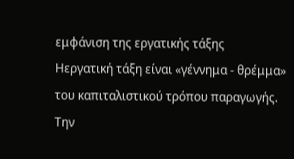εμφάνιση της εργατικής τάξης
Ηεργατική τάξη είναι «γέννημα - θρέμμα» του καπιταλιστικού τρόπου παραγωγής. Την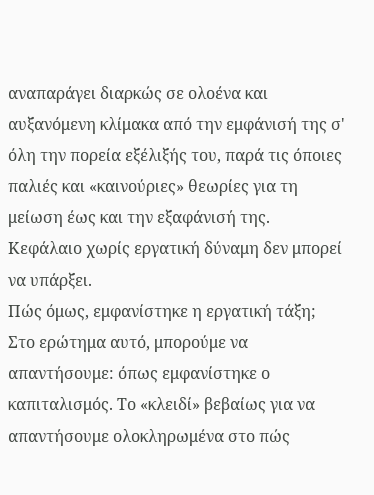αναπαράγει διαρκώς σε ολοένα και αυξανόμενη κλίμακα από την εμφάνισή της σ' όλη την πορεία εξέλιξής του, παρά τις όποιες παλιές και «καινούριες» θεωρίες για τη μείωση έως και την εξαφάνισή της. Κεφάλαιο χωρίς εργατική δύναμη δεν μπορεί να υπάρξει.
Πώς όμως, εμφανίστηκε η εργατική τάξη; Στο ερώτημα αυτό, μπορούμε να απαντήσουμε: όπως εμφανίστηκε ο καπιταλισμός. Το «κλειδί» βεβαίως για να απαντήσουμε ολοκληρωμένα στο πώς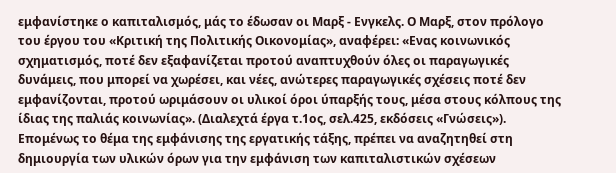εμφανίστηκε ο καπιταλισμός, μάς το έδωσαν οι Μαρξ - Ενγκελς. Ο Μαρξ, στον πρόλογο του έργου του «Κριτική της Πολιτικής Οικονομίας», αναφέρει: «Ενας κοινωνικός σχηματισμός, ποτέ δεν εξαφανίζεται προτού αναπτυχθούν όλες οι παραγωγικές δυνάμεις, που μπορεί να χωρέσει, και νέες, ανώτερες παραγωγικές σχέσεις ποτέ δεν εμφανίζονται, προτού ωριμάσουν οι υλικοί όροι ύπαρξής τους, μέσα στους κόλπους της ίδιας της παλιάς κοινωνίας». (Διαλεχτά έργα τ.1ος, σελ.425, εκδόσεις «Γνώσεις»).
Επομένως το θέμα της εμφάνισης της εργατικής τάξης, πρέπει να αναζητηθεί στη δημιουργία των υλικών όρων για την εμφάνιση των καπιταλιστικών σχέσεων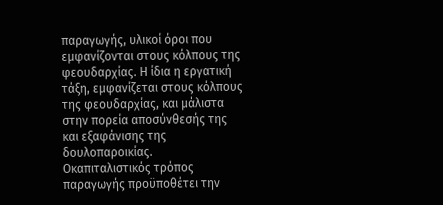παραγωγής, υλικοί όροι που εμφανίζονται στους κόλπους της φεουδαρχίας. Η ίδια η εργατική τάξη, εμφανίζεται στους κόλπους της φεουδαρχίας, και μάλιστα στην πορεία αποσύνθεσής της και εξαφάνισης της δουλοπαροικίας.
Οκαπιταλιστικός τρόπος παραγωγής προϋποθέτει την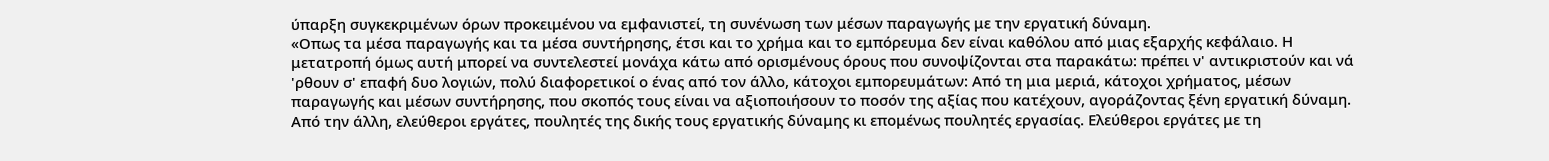ύπαρξη συγκεκριμένων όρων προκειμένου να εμφανιστεί, τη συνένωση των μέσων παραγωγής με την εργατική δύναμη.
«Οπως τα μέσα παραγωγής και τα μέσα συντήρησης, έτσι και το χρήμα και το εμπόρευμα δεν είναι καθόλου από μιας εξαρχής κεφάλαιο. Η μετατροπή όμως αυτή μπορεί να συντελεστεί μονάχα κάτω από ορισμένους όρους που συνοψίζονται στα παρακάτω: πρέπει ν' αντικριστούν και νά 'ρθουν σ' επαφή δυο λογιών, πολύ διαφορετικοί ο ένας από τον άλλο, κάτοχοι εμπορευμάτων: Από τη μια μεριά, κάτοχοι χρήματος, μέσων παραγωγής και μέσων συντήρησης, που σκοπός τους είναι να αξιοποιήσουν το ποσόν της αξίας που κατέχουν, αγοράζοντας ξένη εργατική δύναμη. Από την άλλη, ελεύθεροι εργάτες, πουλητές της δικής τους εργατικής δύναμης κι επομένως πουλητές εργασίας. Ελεύθεροι εργάτες με τη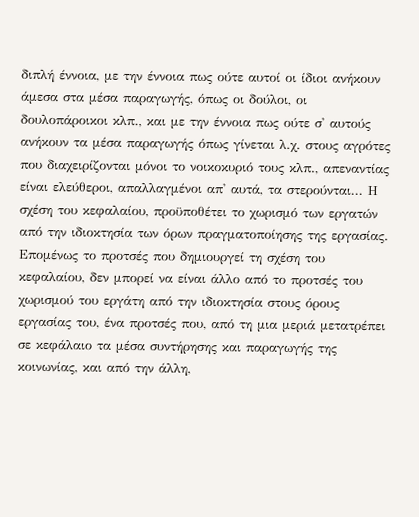διπλή έννοια, με την έννοια πως ούτε αυτοί οι ίδιοι ανήκουν άμεσα στα μέσα παραγωγής, όπως οι δούλοι, οι δουλοπάροικοι κλπ., και με την έννοια πως ούτε σ' αυτούς ανήκουν τα μέσα παραγωγής όπως γίνεται λ.χ. στους αγρότες που διαχειρίζονται μόνοι το νοικοκυριό τους κλπ., απεναντίας είναι ελεύθεροι, απαλλαγμένοι απ' αυτά, τα στερούνται... Η σχέση του κεφαλαίου, προϋποθέτει το χωρισμό των εργατών από την ιδιοκτησία των όρων πραγματοποίησης της εργασίας. Επομένως το προτσές που δημιουργεί τη σχέση του κεφαλαίου, δεν μπορεί να είναι άλλο από το προτσές του χωρισμού του εργάτη από την ιδιοκτησία στους όρους εργασίας του, ένα προτσές που, από τη μια μεριά μετατρέπει σε κεφάλαιο τα μέσα συντήρησης και παραγωγής της κοινωνίας, και από την άλλη,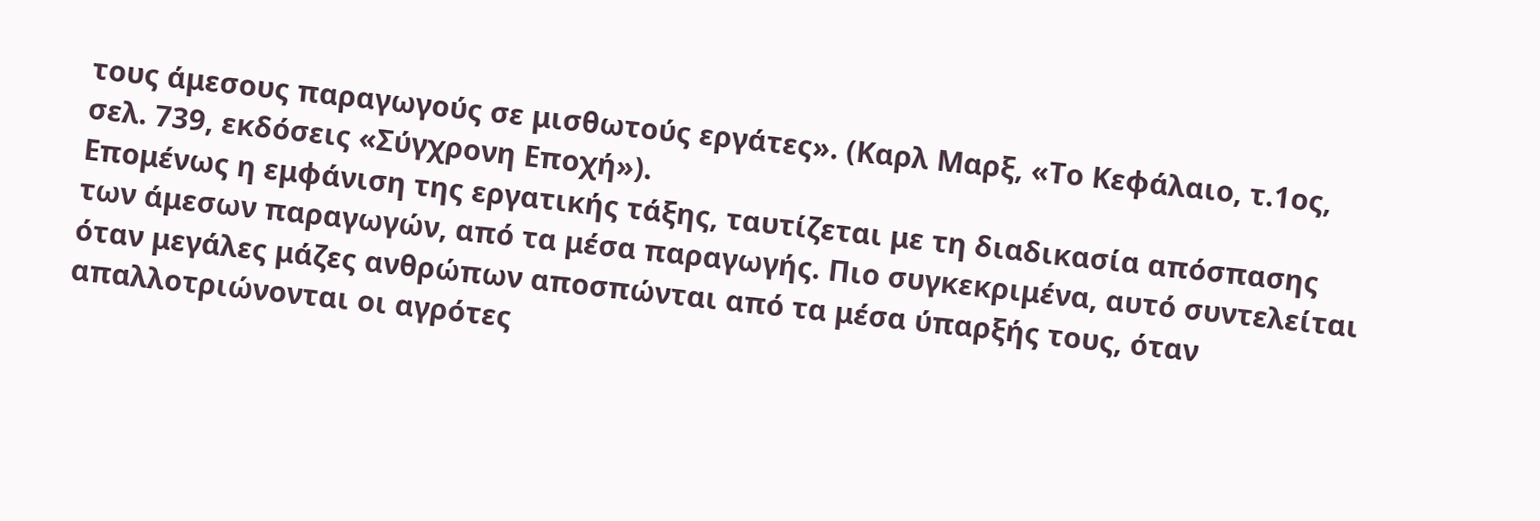τους άμεσους παραγωγούς σε μισθωτούς εργάτες». (Καρλ Μαρξ, «Το Κεφάλαιο, τ.1ος, σελ. 739, εκδόσεις «Σύγχρονη Εποχή»).
Επομένως η εμφάνιση της εργατικής τάξης, ταυτίζεται με τη διαδικασία απόσπασης των άμεσων παραγωγών, από τα μέσα παραγωγής. Πιο συγκεκριμένα, αυτό συντελείται όταν μεγάλες μάζες ανθρώπων αποσπώνται από τα μέσα ύπαρξής τους, όταν απαλλοτριώνονται οι αγρότες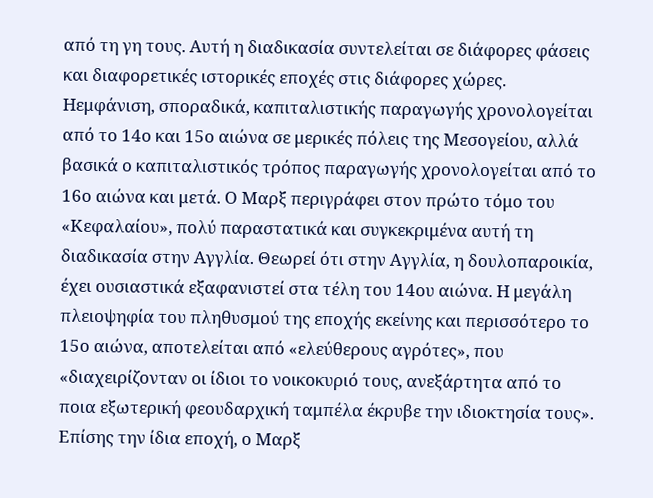από τη γη τους. Αυτή η διαδικασία συντελείται σε διάφορες φάσεις και διαφορετικές ιστορικές εποχές στις διάφορες χώρες.
Ηεμφάνιση, σποραδικά, καπιταλιστικής παραγωγής χρονολογείται από το 14ο και 15ο αιώνα σε μερικές πόλεις της Μεσογείου, αλλά βασικά ο καπιταλιστικός τρόπος παραγωγής χρονολογείται από το 16ο αιώνα και μετά. Ο Μαρξ περιγράφει στον πρώτο τόμο του «Κεφαλαίου», πολύ παραστατικά και συγκεκριμένα αυτή τη διαδικασία στην Αγγλία. Θεωρεί ότι στην Αγγλία, η δουλοπαροικία, έχει ουσιαστικά εξαφανιστεί στα τέλη του 14ου αιώνα. Η μεγάλη πλειοψηφία του πληθυσμού της εποχής εκείνης και περισσότερο το 15ο αιώνα, αποτελείται από «ελεύθερους αγρότες», που «διαχειρίζονταν οι ίδιοι το νοικοκυριό τους, ανεξάρτητα από το ποια εξωτερική φεουδαρχική ταμπέλα έκρυβε την ιδιοκτησία τους». Επίσης την ίδια εποχή, ο Μαρξ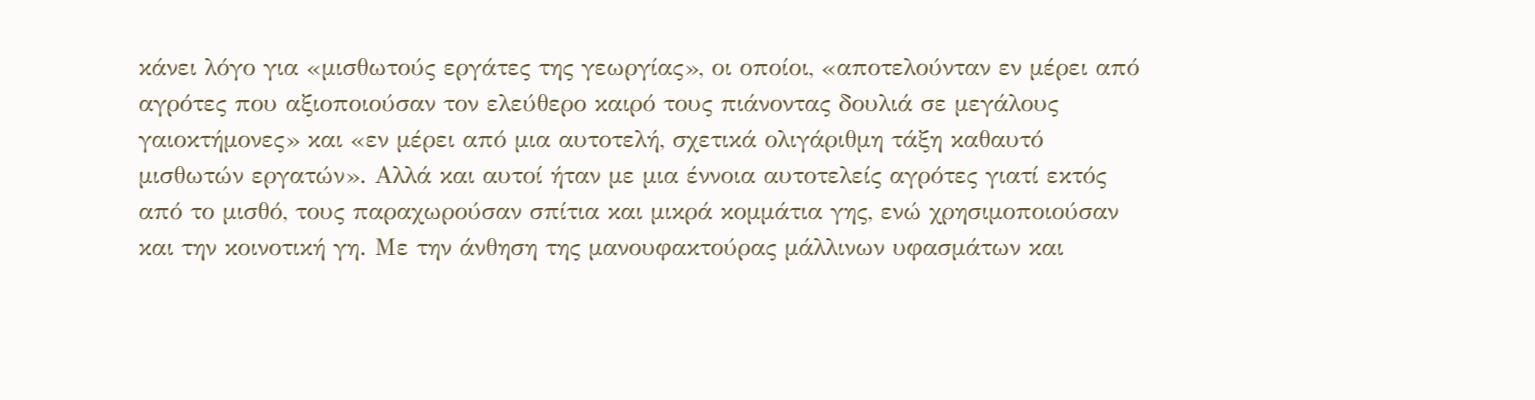κάνει λόγο για «μισθωτούς εργάτες της γεωργίας», οι οποίοι, «αποτελούνταν εν μέρει από αγρότες που αξιοποιούσαν τον ελεύθερο καιρό τους πιάνοντας δουλιά σε μεγάλους γαιοκτήμονες» και «εν μέρει από μια αυτοτελή, σχετικά ολιγάριθμη τάξη καθαυτό μισθωτών εργατών». Αλλά και αυτοί ήταν με μια έννοια αυτοτελείς αγρότες γιατί εκτός από το μισθό, τους παραχωρούσαν σπίτια και μικρά κομμάτια γης, ενώ χρησιμοποιούσαν και την κοινοτική γη. Με την άνθηση της μανουφακτούρας μάλλινων υφασμάτων και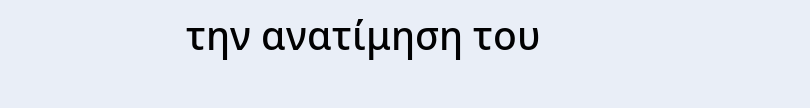την ανατίμηση του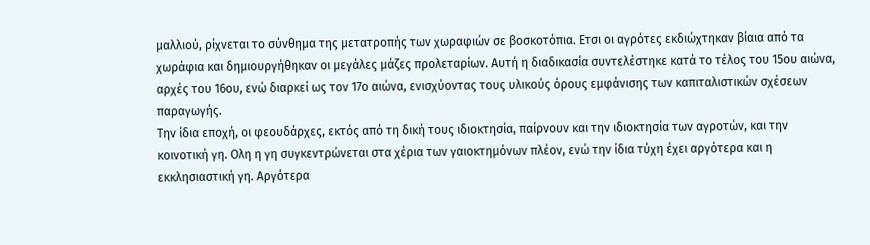μαλλιού, ρίχνεται το σύνθημα της μετατροπής των χωραφιών σε βοσκοτόπια. Ετσι οι αγρότες εκδιώχτηκαν βίαια από τα χωράφια και δημιουργήθηκαν οι μεγάλες μάζες προλεταρίων. Αυτή η διαδικασία συντελέστηκε κατά το τέλος του 15ου αιώνα, αρχές του 16ου, ενώ διαρκεί ως τον 17ο αιώνα, ενισχύοντας τους υλικούς όρους εμφάνισης των καπιταλιστικών σχέσεων παραγωγής.
Την ίδια εποχή, οι φεουδάρχες, εκτός από τη δική τους ιδιοκτησία, παίρνουν και την ιδιοκτησία των αγροτών, και την κοινοτική γη. Ολη η γη συγκεντρώνεται στα χέρια των γαιοκτημόνων πλέον, ενώ την ίδια τύχη έχει αργότερα και η εκκλησιαστική γη. Αργότερα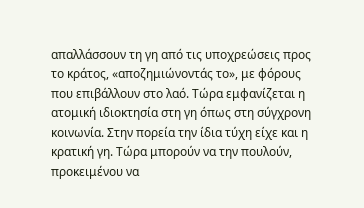απαλλάσσουν τη γη από τις υποχρεώσεις προς το κράτος, «αποζημιώνοντάς το», με φόρους που επιβάλλουν στο λαό. Τώρα εμφανίζεται η ατομική ιδιοκτησία στη γη όπως στη σύγχρονη κοινωνία. Στην πορεία την ίδια τύχη είχε και η κρατική γη. Τώρα μπορούν να την πουλούν, προκειμένου να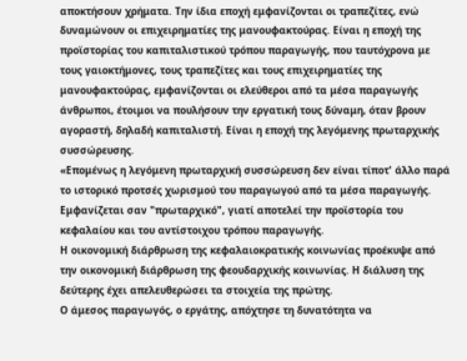αποκτήσουν χρήματα. Την ίδια εποχή εμφανίζονται οι τραπεζίτες, ενώ δυναμώνουν οι επιχειρηματίες της μανουφακτούρας. Είναι η εποχή της προϊστορίας του καπιταλιστικού τρόπου παραγωγής, που ταυτόχρονα με τους γαιοκτήμονες, τους τραπεζίτες και τους επιχειρηματίες της μανουφακτούρας, εμφανίζονται οι ελεύθεροι από τα μέσα παραγωγής άνθρωποι, έτοιμοι να πουλήσουν την εργατική τους δύναμη, όταν βρουν αγοραστή, δηλαδή καπιταλιστή. Είναι η εποχή της λεγόμενης πρωταρχικής συσσώρευσης.
«Επομένως η λεγόμενη πρωταρχική συσσώρευση δεν είναι τίποτ' άλλο παρά το ιστορικό προτσές χωρισμού του παραγωγού από τα μέσα παραγωγής. Εμφανίζεται σαν "πρωταρχικό", γιατί αποτελεί την προϊστορία του κεφαλαίου και του αντίστοιχου τρόπου παραγωγής.
Η οικονομική διάρθρωση της κεφαλαιοκρατικής κοινωνίας προέκυψε από την οικονομική διάρθρωση της φεουδαρχικής κοινωνίας. Η διάλυση της δεύτερης έχει απελευθερώσει τα στοιχεία της πρώτης.
Ο άμεσος παραγωγός, ο εργάτης, απόχτησε τη δυνατότητα να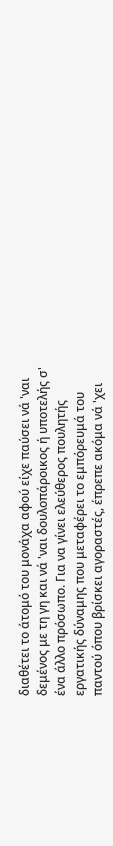διαθέτει το άτομό του μονάχα αφού είχε παύσει νά 'ναι δεμένος με τη γη και νά 'ναι δουλοπάροικος ή υποτελής σ' ένα άλλο πρόσωπο. Για να γίνει ελεύθερος πουλητής εργατικής δύναμης που μεταφέρει το εμπόρευμά του παντού όπου βρίσκει αγοραστές, έπρεπε ακόμα νά 'χει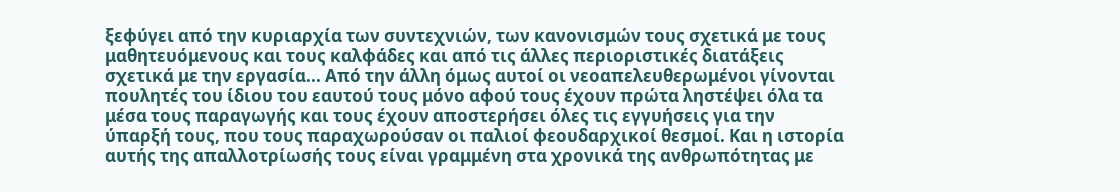ξεφύγει από την κυριαρχία των συντεχνιών, των κανονισμών τους σχετικά με τους μαθητευόμενους και τους καλφάδες και από τις άλλες περιοριστικές διατάξεις σχετικά με την εργασία... Από την άλλη όμως αυτοί οι νεοαπελευθερωμένοι γίνονται πουλητές του ίδιου του εαυτού τους μόνο αφού τους έχουν πρώτα ληστέψει όλα τα μέσα τους παραγωγής και τους έχουν αποστερήσει όλες τις εγγυήσεις για την ύπαρξή τους, που τους παραχωρούσαν οι παλιοί φεουδαρχικοί θεσμοί. Και η ιστορία αυτής της απαλλοτρίωσής τους είναι γραμμένη στα χρονικά της ανθρωπότητας με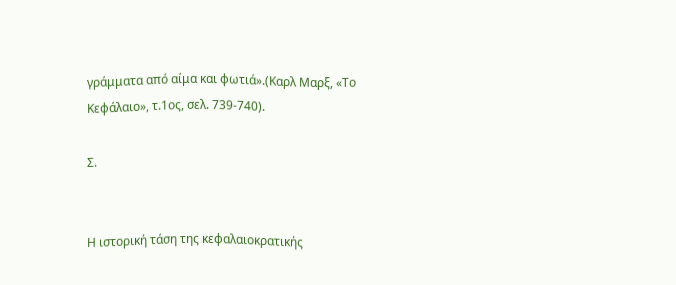γράμματα από αίμα και φωτιά».(Καρλ Μαρξ, «Το Κεφάλαιο», τ.1ος, σελ. 739-740).

Σ.


Η ιστορική τάση της κεφαλαιοκρατικής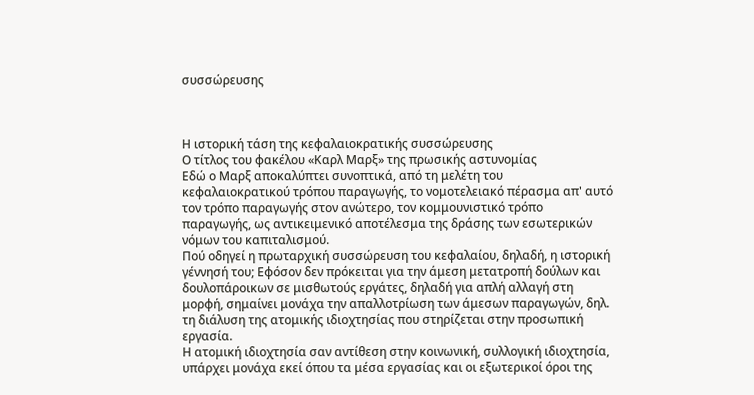συσσώρευσης



Η ιστορική τάση της κεφαλαιοκρατικής συσσώρευσης
Ο τίτλος του φακέλου «Καρλ Μαρξ» της πρωσικής αστυνομίας
Εδώ ο Μαρξ αποκαλύπτει συνοπτικά, από τη μελέτη του κεφαλαιοκρατικού τρόπου παραγωγής, το νομοτελειακό πέρασμα απ' αυτό τον τρόπο παραγωγής στον ανώτερο, τον κομμουνιστικό τρόπο παραγωγής, ως αντικειμενικό αποτέλεσμα της δράσης των εσωτερικών νόμων του καπιταλισμού.
Πού οδηγεί η πρωταρχική συσσώρευση του κεφαλαίου, δηλαδή, η ιστορική γέννησή του; Εφόσον δεν πρόκειται για την άμεση μετατροπή δούλων και δουλοπάροικων σε μισθωτούς εργάτες, δηλαδή για απλή αλλαγή στη μορφή, σημαίνει μονάχα την απαλλοτρίωση των άμεσων παραγωγών, δηλ. τη διάλυση της ατομικής ιδιοχτησίας που στηρίζεται στην προσωπική εργασία.
Η ατομική ιδιοχτησία σαν αντίθεση στην κοινωνική, συλλογική ιδιοχτησία, υπάρχει μονάχα εκεί όπου τα μέσα εργασίας και οι εξωτερικοί όροι της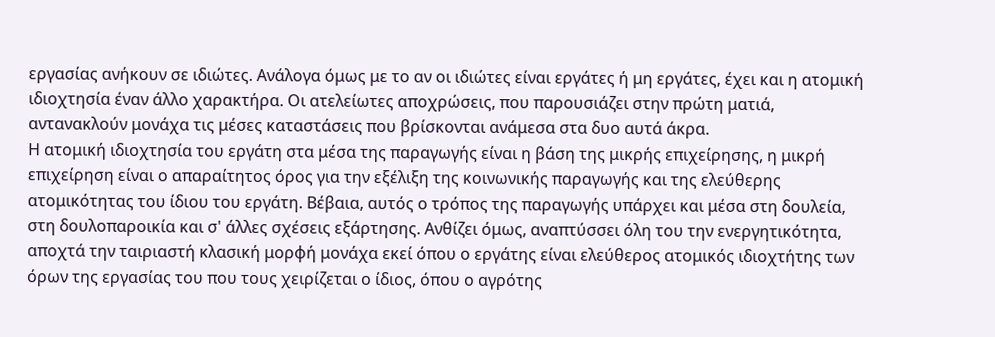εργασίας ανήκουν σε ιδιώτες. Ανάλογα όμως με το αν οι ιδιώτες είναι εργάτες ή μη εργάτες, έχει και η ατομική ιδιοχτησία έναν άλλο χαρακτήρα. Οι ατελείωτες αποχρώσεις, που παρουσιάζει στην πρώτη ματιά, αντανακλούν μονάχα τις μέσες καταστάσεις που βρίσκονται ανάμεσα στα δυο αυτά άκρα.
Η ατομική ιδιοχτησία του εργάτη στα μέσα της παραγωγής είναι η βάση της μικρής επιχείρησης, η μικρή επιχείρηση είναι ο απαραίτητος όρος για την εξέλιξη της κοινωνικής παραγωγής και της ελεύθερης ατομικότητας του ίδιου του εργάτη. Βέβαια, αυτός ο τρόπος της παραγωγής υπάρχει και μέσα στη δουλεία, στη δουλοπαροικία και σ' άλλες σχέσεις εξάρτησης. Ανθίζει όμως, αναπτύσσει όλη του την ενεργητικότητα, αποχτά την ταιριαστή κλασική μορφή μονάχα εκεί όπου ο εργάτης είναι ελεύθερος ατομικός ιδιοχτήτης των όρων της εργασίας του που τους χειρίζεται ο ίδιος, όπου ο αγρότης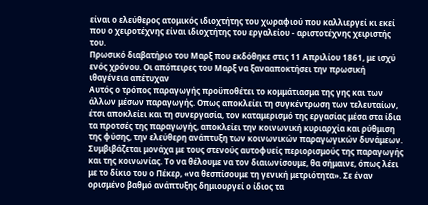είναι ο ελεύθερος ατομικός ιδιοχτήτης του χωραφιού που καλλιεργεί κι εκεί που ο χειροτέχνης είναι ιδιοχτήτης του εργαλείου - αριστοτέχνης χειριστής του.
Πρωσικό διαβατήριο του Μαρξ που εκδόθηκε στις 11 Απριλίου 1861, με ισχύ ενός χρόνου. Οι απόπειρες του Μαρξ να ξανααποκτήσει την πρωσική ιθαγένεια απέτυχαν
Αυτός ο τρόπος παραγωγής προϋποθέτει το κομμάτιασμα της γης και των άλλων μέσων παραγωγής. Οπως αποκλείει τη συγκέντρωση των τελευταίων, έτσι αποκλείει και τη συνεργασία, τον καταμερισμό της εργασίας μέσα στα ίδια τα προτσές της παραγωγής, αποκλείει την κοινωνική κυριαρχία και ρύθμιση της φύσης, την ελεύθερη ανάπτυξη των κοινωνικών παραγωγικών δυνάμεων. Συμβιβάζεται μονάχα με τους στενούς αυτοφυείς περιορισμούς της παραγωγής και της κοινωνίας. Το να θέλουμε να τον διαιωνίσουμε, θα σήμαινε, όπως λέει με το δίκιο του ο Πέκερ, «να θεσπίσουμε τη γενική μετριότητα». Σε έναν ορισμένο βαθμό ανάπτυξης δημιουργεί ο ίδιος τα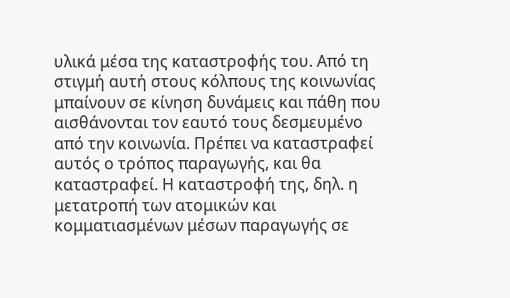υλικά μέσα της καταστροφής του. Από τη στιγμή αυτή στους κόλπους της κοινωνίας μπαίνουν σε κίνηση δυνάμεις και πάθη που αισθάνονται τον εαυτό τους δεσμευμένο από την κοινωνία. Πρέπει να καταστραφεί αυτός ο τρόπος παραγωγής, και θα καταστραφεί. Η καταστροφή της, δηλ. η μετατροπή των ατομικών και κομματιασμένων μέσων παραγωγής σε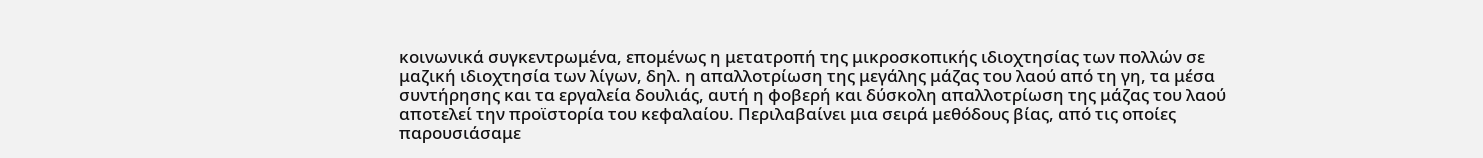κοινωνικά συγκεντρωμένα, επομένως η μετατροπή της μικροσκοπικής ιδιοχτησίας των πολλών σε μαζική ιδιοχτησία των λίγων, δηλ. η απαλλοτρίωση της μεγάλης μάζας του λαού από τη γη, τα μέσα συντήρησης και τα εργαλεία δουλιάς, αυτή η φοβερή και δύσκολη απαλλοτρίωση της μάζας του λαού αποτελεί την προϊστορία του κεφαλαίου. Περιλαβαίνει μια σειρά μεθόδους βίας, από τις οποίες παρουσιάσαμε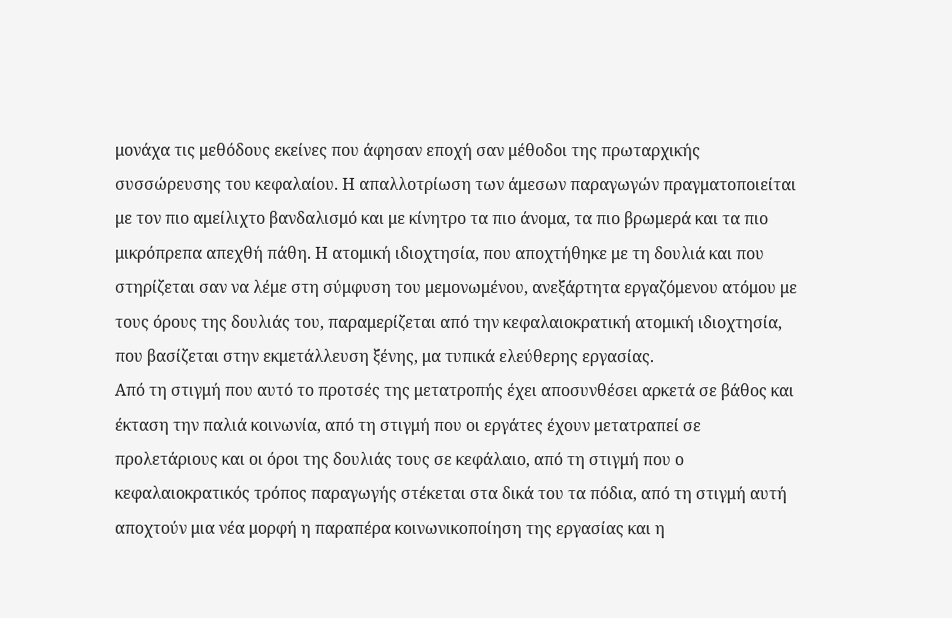μονάχα τις μεθόδους εκείνες που άφησαν εποχή σαν μέθοδοι της πρωταρχικής συσσώρευσης του κεφαλαίου. Η απαλλοτρίωση των άμεσων παραγωγών πραγματοποιείται με τον πιο αμείλιχτο βανδαλισμό και με κίνητρο τα πιο άνομα, τα πιο βρωμερά και τα πιο μικρόπρεπα απεχθή πάθη. Η ατομική ιδιοχτησία, που αποχτήθηκε με τη δουλιά και που στηρίζεται σαν να λέμε στη σύμφυση του μεμονωμένου, ανεξάρτητα εργαζόμενου ατόμου με τους όρους της δουλιάς του, παραμερίζεται από την κεφαλαιοκρατική ατομική ιδιοχτησία, που βασίζεται στην εκμετάλλευση ξένης, μα τυπικά ελεύθερης εργασίας.
Από τη στιγμή που αυτό το προτσές της μετατροπής έχει αποσυνθέσει αρκετά σε βάθος και έκταση την παλιά κοινωνία, από τη στιγμή που οι εργάτες έχουν μετατραπεί σε προλετάριους και οι όροι της δουλιάς τους σε κεφάλαιο, από τη στιγμή που ο κεφαλαιοκρατικός τρόπος παραγωγής στέκεται στα δικά του τα πόδια, από τη στιγμή αυτή αποχτούν μια νέα μορφή η παραπέρα κοινωνικοποίηση της εργασίας και η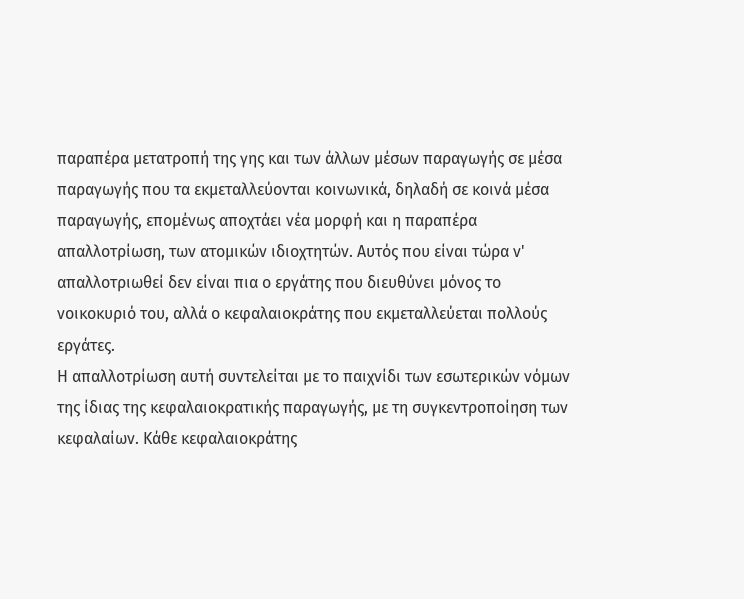παραπέρα μετατροπή της γης και των άλλων μέσων παραγωγής σε μέσα παραγωγής που τα εκμεταλλεύονται κοινωνικά, δηλαδή σε κοινά μέσα παραγωγής, επομένως αποχτάει νέα μορφή και η παραπέρα απαλλοτρίωση, των ατομικών ιδιοχτητών. Αυτός που είναι τώρα ν' απαλλοτριωθεί δεν είναι πια ο εργάτης που διευθύνει μόνος το νοικοκυριό του, αλλά ο κεφαλαιοκράτης που εκμεταλλεύεται πολλούς εργάτες.
Η απαλλοτρίωση αυτή συντελείται με το παιχνίδι των εσωτερικών νόμων της ίδιας της κεφαλαιοκρατικής παραγωγής, με τη συγκεντροποίηση των κεφαλαίων. Κάθε κεφαλαιοκράτης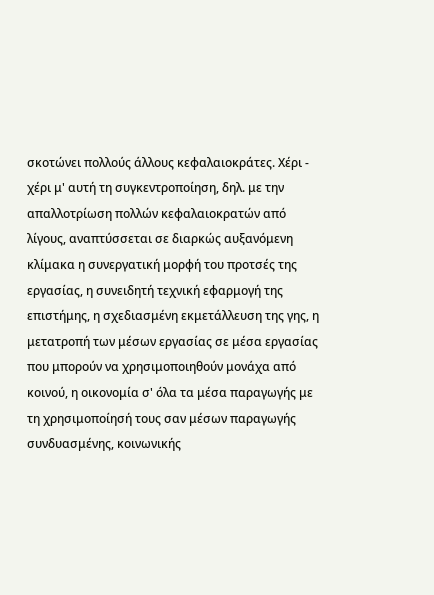σκοτώνει πολλούς άλλους κεφαλαιοκράτες. Χέρι - χέρι μ' αυτή τη συγκεντροποίηση, δηλ. με την απαλλοτρίωση πολλών κεφαλαιοκρατών από λίγους, αναπτύσσεται σε διαρκώς αυξανόμενη κλίμακα η συνεργατική μορφή του προτσές της εργασίας, η συνειδητή τεχνική εφαρμογή της επιστήμης, η σχεδιασμένη εκμετάλλευση της γης, η μετατροπή των μέσων εργασίας σε μέσα εργασίας που μπορούν να χρησιμοποιηθούν μονάχα από κοινού, η οικονομία σ' όλα τα μέσα παραγωγής με τη χρησιμοποίησή τους σαν μέσων παραγωγής συνδυασμένης, κοινωνικής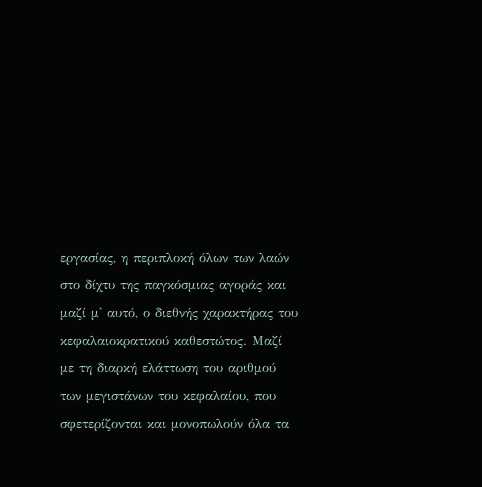εργασίας, η περιπλοκή όλων των λαών στο δίχτυ της παγκόσμιας αγοράς και μαζί μ' αυτό, ο διεθνής χαρακτήρας του κεφαλαιοκρατικού καθεστώτος. Μαζί με τη διαρκή ελάττωση του αριθμού των μεγιστάνων του κεφαλαίου, που σφετερίζονται και μονοπωλούν όλα τα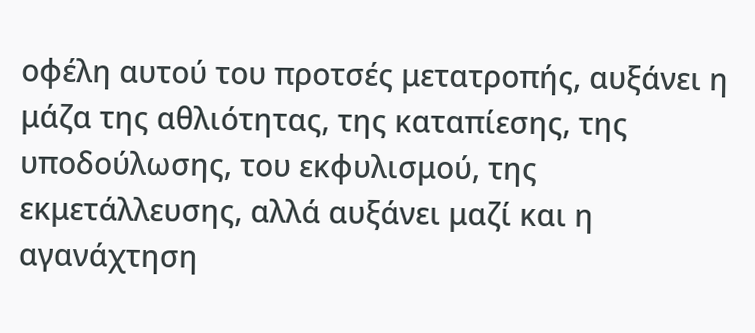οφέλη αυτού του προτσές μετατροπής, αυξάνει η μάζα της αθλιότητας, της καταπίεσης, της υποδούλωσης, του εκφυλισμού, της εκμετάλλευσης, αλλά αυξάνει μαζί και η αγανάχτηση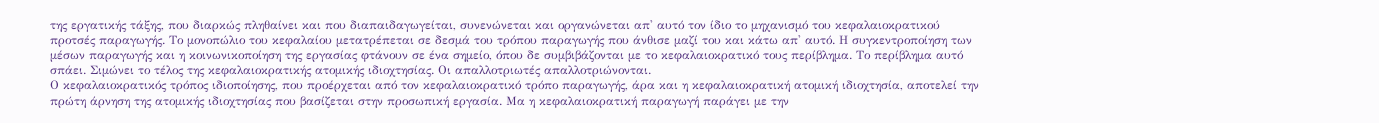της εργατικής τάξης, που διαρκώς πληθαίνει και που διαπαιδαγωγείται, συνενώνεται και οργανώνεται απ' αυτό τον ίδιο το μηχανισμό του κεφαλαιοκρατικού προτσές παραγωγής. Το μονοπώλιο του κεφαλαίου μετατρέπεται σε δεσμά του τρόπου παραγωγής που άνθισε μαζί του και κάτω απ' αυτό. Η συγκεντροποίηση των μέσων παραγωγής και η κοινωνικοποίηση της εργασίας φτάνουν σε ένα σημείο, όπου δε συμβιβάζονται με το κεφαλαιοκρατικό τους περίβλημα. Το περίβλημα αυτό σπάει. Σιμώνει το τέλος της κεφαλαιοκρατικής ατομικής ιδιοχτησίας. Οι απαλλοτριωτές απαλλοτριώνονται.
Ο κεφαλαιοκρατικός τρόπος ιδιοποίησης, που προέρχεται από τον κεφαλαιοκρατικό τρόπο παραγωγής, άρα και η κεφαλαιοκρατική ατομική ιδιοχτησία, αποτελεί την πρώτη άρνηση της ατομικής ιδιοχτησίας που βασίζεται στην προσωπική εργασία. Μα η κεφαλαιοκρατική παραγωγή παράγει με την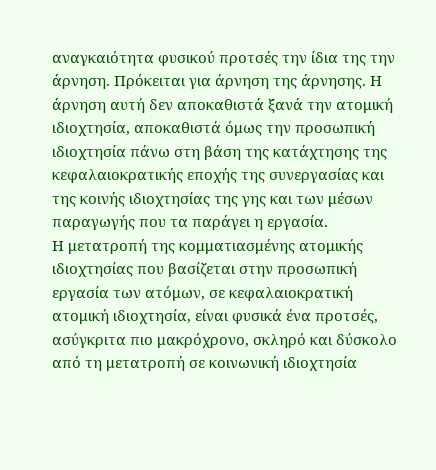αναγκαιότητα φυσικού προτσές την ίδια της την άρνηση. Πρόκειται για άρνηση της άρνησης. Η άρνηση αυτή δεν αποκαθιστά ξανά την ατομική ιδιοχτησία, αποκαθιστά όμως την προσωπική ιδιοχτησία πάνω στη βάση της κατάχτησης της κεφαλαιοκρατικής εποχής της συνεργασίας και της κοινής ιδιοχτησίας της γης και των μέσων παραγωγής που τα παράγει η εργασία.
Η μετατροπή της κομματιασμένης ατομικής ιδιοχτησίας που βασίζεται στην προσωπική εργασία των ατόμων, σε κεφαλαιοκρατική ατομική ιδιοχτησία, είναι φυσικά ένα προτσές, ασύγκριτα πιο μακρόχρονο, σκληρό και δύσκολο από τη μετατροπή σε κοινωνική ιδιοχτησία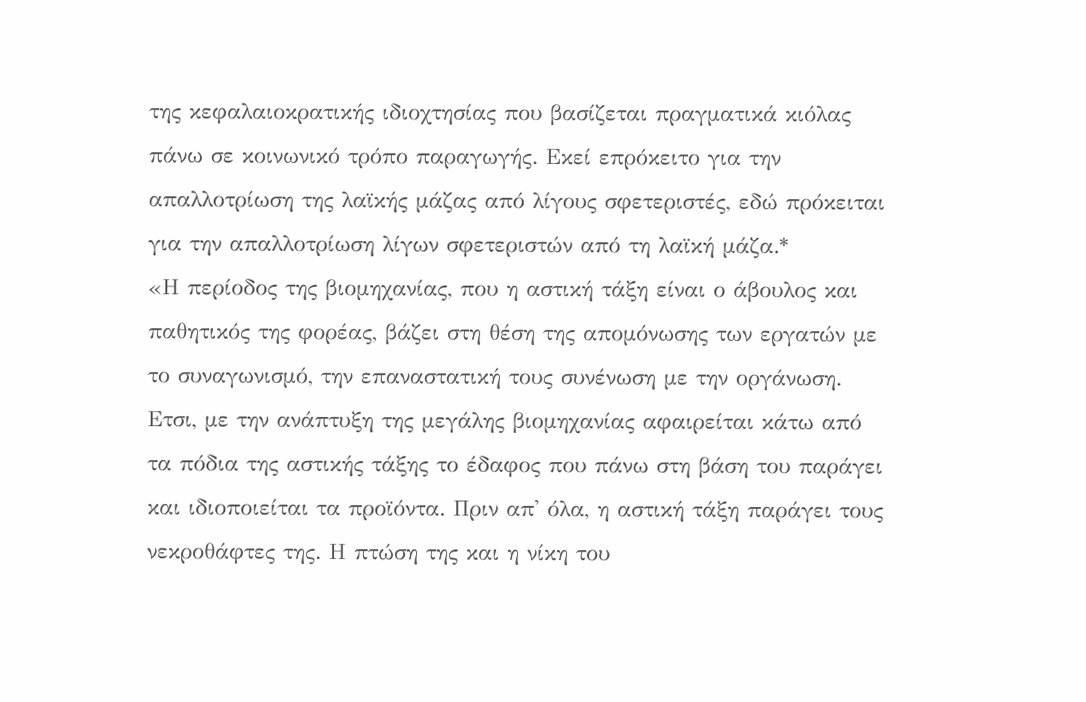της κεφαλαιοκρατικής ιδιοχτησίας που βασίζεται πραγματικά κιόλας πάνω σε κοινωνικό τρόπο παραγωγής. Εκεί επρόκειτο για την απαλλοτρίωση της λαϊκής μάζας από λίγους σφετεριστές, εδώ πρόκειται για την απαλλοτρίωση λίγων σφετεριστών από τη λαϊκή μάζα.*
«Η περίοδος της βιομηχανίας, που η αστική τάξη είναι ο άβουλος και παθητικός της φορέας, βάζει στη θέση της απομόνωσης των εργατών με το συναγωνισμό, την επαναστατική τους συνένωση με την οργάνωση. Ετσι, με την ανάπτυξη της μεγάλης βιομηχανίας αφαιρείται κάτω από τα πόδια της αστικής τάξης το έδαφος που πάνω στη βάση του παράγει και ιδιοποιείται τα προϊόντα. Πριν απ' όλα, η αστική τάξη παράγει τους νεκροθάφτες της. Η πτώση της και η νίκη του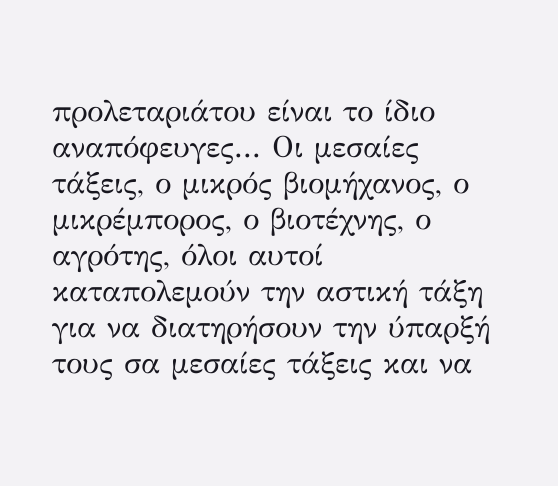προλεταριάτου είναι το ίδιο αναπόφευγες... Οι μεσαίες τάξεις, ο μικρός βιομήχανος, ο μικρέμπορος, ο βιοτέχνης, ο αγρότης, όλοι αυτοί καταπολεμούν την αστική τάξη για να διατηρήσουν την ύπαρξή τους σα μεσαίες τάξεις και να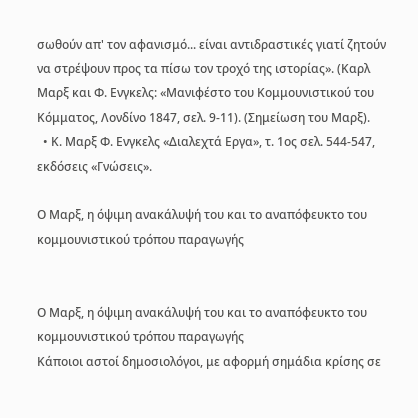σωθούν απ' τον αφανισμό... είναι αντιδραστικές γιατί ζητούν να στρέψουν προς τα πίσω τον τροχό της ιστορίας». (Καρλ Μαρξ και Φ. Ενγκελς: «Μανιφέστο του Κομμουνιστικού του Κόμματος, Λονδίνο 1847, σελ. 9-11). (Σημείωση του Μαρξ).
  • Κ. Μαρξ Φ. Ενγκελς «Διαλεχτά Εργα», τ. 1ος σελ. 544-547, εκδόσεις «Γνώσεις».

Ο Μαρξ, η όψιμη ανακάλυψή του και το αναπόφευκτο του κομμουνιστικού τρόπου παραγωγής


Ο Μαρξ, η όψιμη ανακάλυψή του και το αναπόφευκτο του κομμουνιστικού τρόπου παραγωγής
Κάποιοι αστοί δημοσιολόγοι, με αφορμή σημάδια κρίσης σε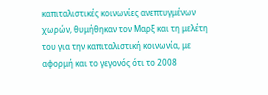καπιταλιστικές κοινωνίες ανεπτυγμένων χωρών, θυμήθηκαν τον Μαρξ και τη μελέτη του για την καπιταλιστική κοινωνία, με αφορμή και το γεγονός ότι το 2008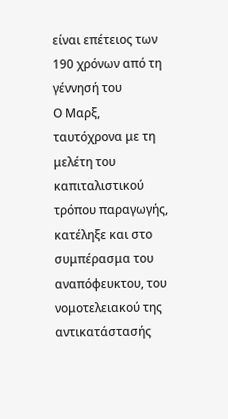είναι επέτειος των 190 χρόνων από τη γέννησή του
Ο Μαρξ, ταυτόχρονα με τη μελέτη του καπιταλιστικού τρόπου παραγωγής, κατέληξε και στο συμπέρασμα του αναπόφευκτου, του νομοτελειακού της αντικατάστασής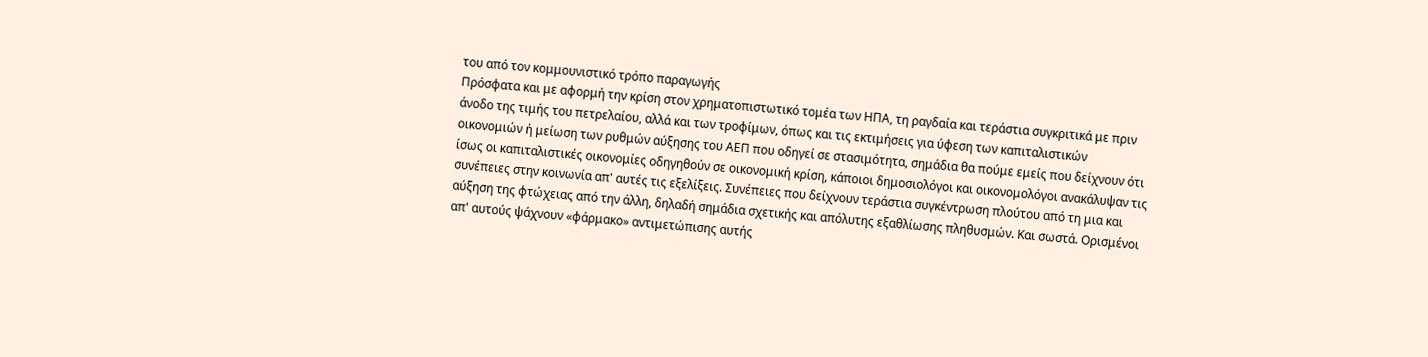του από τον κομμουνιστικό τρόπο παραγωγής
Πρόσφατα και με αφορμή την κρίση στον χρηματοπιστωτικό τομέα των ΗΠΑ, τη ραγδαία και τεράστια συγκριτικά με πριν άνοδο της τιμής του πετρελαίου, αλλά και των τροφίμων, όπως και τις εκτιμήσεις για ύφεση των καπιταλιστικών οικονομιών ή μείωση των ρυθμών αύξησης του ΑΕΠ που οδηγεί σε στασιμότητα, σημάδια θα πούμε εμείς που δείχνουν ότι ίσως οι καπιταλιστικές οικονομίες οδηγηθούν σε οικονομική κρίση, κάποιοι δημοσιολόγοι και οικονομολόγοι ανακάλυψαν τις συνέπειες στην κοινωνία απ' αυτές τις εξελίξεις. Συνέπειες που δείχνουν τεράστια συγκέντρωση πλούτου από τη μια και αύξηση της φτώχειας από την άλλη, δηλαδή σημάδια σχετικής και απόλυτης εξαθλίωσης πληθυσμών. Και σωστά. Ορισμένοι απ' αυτούς ψάχνουν «φάρμακο» αντιμετώπισης αυτής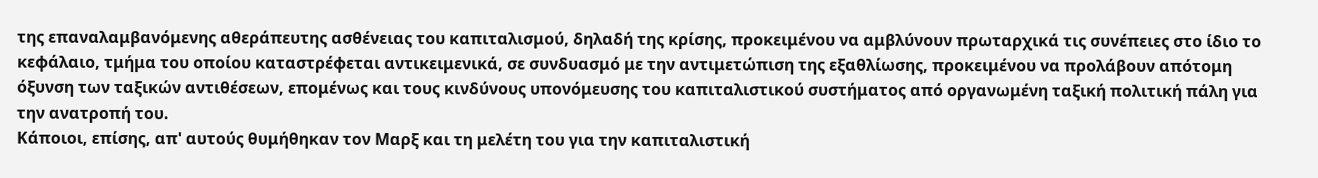της επαναλαμβανόμενης αθεράπευτης ασθένειας του καπιταλισμού, δηλαδή της κρίσης, προκειμένου να αμβλύνουν πρωταρχικά τις συνέπειες στο ίδιο το κεφάλαιο, τμήμα του οποίου καταστρέφεται αντικειμενικά, σε συνδυασμό με την αντιμετώπιση της εξαθλίωσης, προκειμένου να προλάβουν απότομη όξυνση των ταξικών αντιθέσεων, επομένως και τους κινδύνους υπονόμευσης του καπιταλιστικού συστήματος από οργανωμένη ταξική πολιτική πάλη για την ανατροπή του.
Κάποιοι, επίσης, απ' αυτούς θυμήθηκαν τον Μαρξ και τη μελέτη του για την καπιταλιστική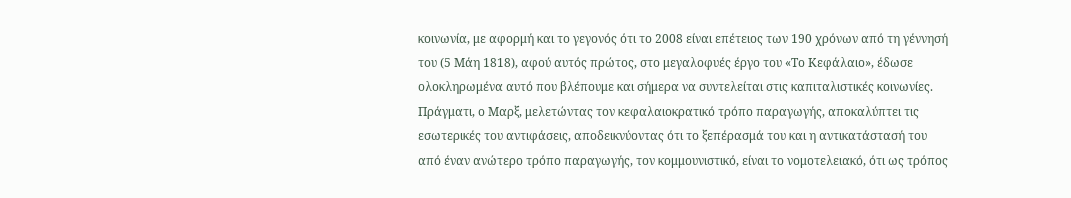κοινωνία, με αφορμή και το γεγονός ότι το 2008 είναι επέτειος των 190 χρόνων από τη γέννησή του (5 Μάη 1818), αφού αυτός πρώτος, στο μεγαλοφυές έργο του «Το Κεφάλαιο», έδωσε ολοκληρωμένα αυτό που βλέπουμε και σήμερα να συντελείται στις καπιταλιστικές κοινωνίες.
Πράγματι, ο Μαρξ, μελετώντας τον κεφαλαιοκρατικό τρόπο παραγωγής, αποκαλύπτει τις εσωτερικές του αντιφάσεις, αποδεικνύοντας ότι το ξεπέρασμά του και η αντικατάστασή του από έναν ανώτερο τρόπο παραγωγής, τον κομμουνιστικό, είναι το νομοτελειακό, ότι ως τρόπος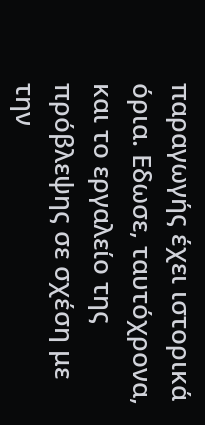παραγωγής έχει ιστορικά όρια. Εδωσε, ταυτόχρονα, και το εργαλείο της πρόβλεψης σε σχέση με την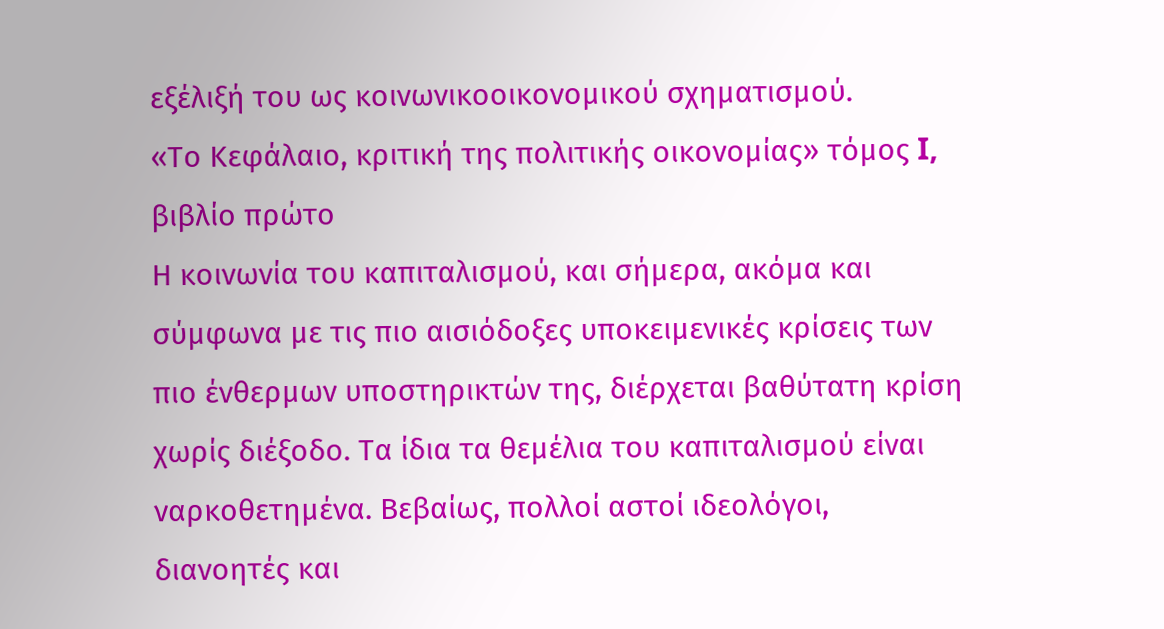εξέλιξή του ως κοινωνικοοικονομικού σχηματισμού.
«Το Κεφάλαιο, κριτική της πολιτικής οικονομίας» τόμος I, βιβλίο πρώτο
Η κοινωνία του καπιταλισμού, και σήμερα, ακόμα και σύμφωνα με τις πιο αισιόδοξες υποκειμενικές κρίσεις των πιο ένθερμων υποστηρικτών της, διέρχεται βαθύτατη κρίση χωρίς διέξοδο. Τα ίδια τα θεμέλια του καπιταλισμού είναι ναρκοθετημένα. Βεβαίως, πολλοί αστοί ιδεολόγοι, διανοητές και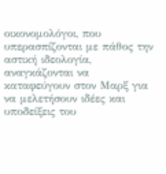οικονομολόγοι, που υπερασπίζονται με πάθος την αστική ιδεολογία, αναγκάζονται να καταφεύγουν στον Μαρξ για να μελετήσουν ιδέες και υποδείξεις του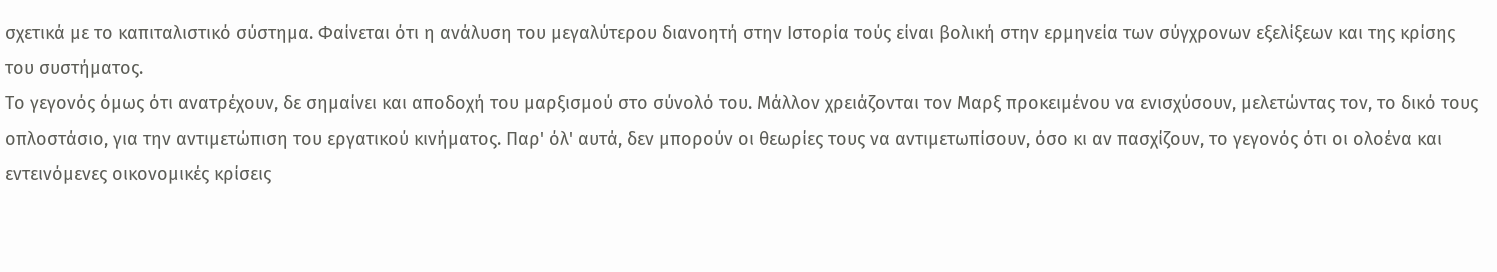σχετικά με το καπιταλιστικό σύστημα. Φαίνεται ότι η ανάλυση του μεγαλύτερου διανοητή στην Ιστορία τούς είναι βολική στην ερμηνεία των σύγχρονων εξελίξεων και της κρίσης του συστήματος.
Το γεγονός όμως ότι ανατρέχουν, δε σημαίνει και αποδοχή του μαρξισμού στο σύνολό του. Μάλλον χρειάζονται τον Μαρξ προκειμένου να ενισχύσουν, μελετώντας τον, το δικό τους οπλοστάσιο, για την αντιμετώπιση του εργατικού κινήματος. Παρ' όλ' αυτά, δεν μπορούν οι θεωρίες τους να αντιμετωπίσουν, όσο κι αν πασχίζουν, το γεγονός ότι οι ολοένα και εντεινόμενες οικονομικές κρίσεις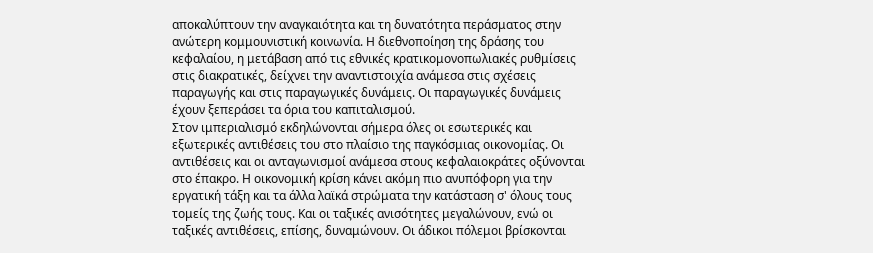αποκαλύπτουν την αναγκαιότητα και τη δυνατότητα περάσματος στην ανώτερη κομμουνιστική κοινωνία. Η διεθνοποίηση της δράσης του κεφαλαίου, η μετάβαση από τις εθνικές κρατικομονοπωλιακές ρυθμίσεις στις διακρατικές, δείχνει την αναντιστοιχία ανάμεσα στις σχέσεις παραγωγής και στις παραγωγικές δυνάμεις. Οι παραγωγικές δυνάμεις έχουν ξεπεράσει τα όρια του καπιταλισμού.
Στον ιμπεριαλισμό εκδηλώνονται σήμερα όλες οι εσωτερικές και εξωτερικές αντιθέσεις του στο πλαίσιο της παγκόσμιας οικονομίας. Οι αντιθέσεις και οι ανταγωνισμοί ανάμεσα στους κεφαλαιοκράτες οξύνονται στο έπακρο. Η οικονομική κρίση κάνει ακόμη πιο ανυπόφορη για την εργατική τάξη και τα άλλα λαϊκά στρώματα την κατάσταση σ' όλους τους τομείς της ζωής τους. Και οι ταξικές ανισότητες μεγαλώνουν, ενώ οι ταξικές αντιθέσεις, επίσης, δυναμώνουν. Οι άδικοι πόλεμοι βρίσκονται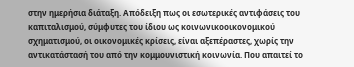στην ημερήσια διάταξη. Απόδειξη πως οι εσωτερικές αντιφάσεις του καπιταλισμού, σύμφυτες του ίδιου ως κοινωνικοοικονομικού σχηματισμού, οι οικονομικές κρίσεις, είναι αξεπέραστες, χωρίς την αντικατάστασή του από την κομμουνιστική κοινωνία. Που απαιτεί το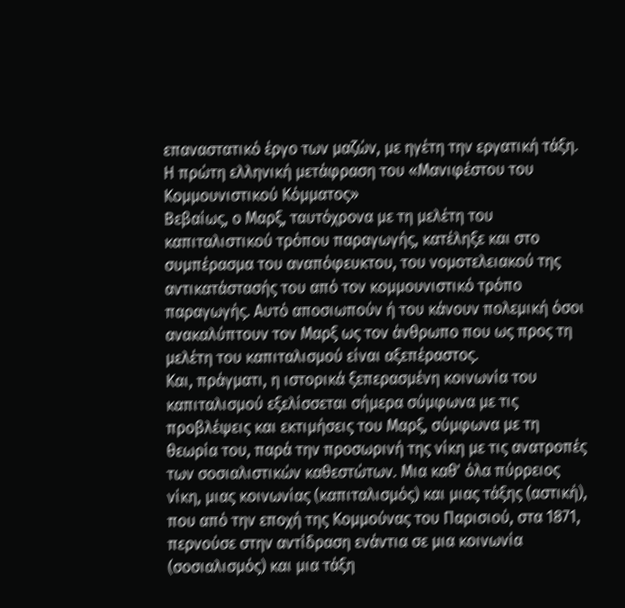επαναστατικό έργο των μαζών, με ηγέτη την εργατική τάξη.
Η πρώτη ελληνική μετάφραση του «Μανιφέστου του Κομμουνιστικού Κόμματος»
Βεβαίως, ο Μαρξ, ταυτόχρονα με τη μελέτη του καπιταλιστικού τρόπου παραγωγής, κατέληξε και στο συμπέρασμα του αναπόφευκτου, του νομοτελειακού της αντικατάστασής του από τον κομμουνιστικό τρόπο παραγωγής. Αυτό αποσιωπούν ή του κάνουν πολεμική όσοι ανακαλύπτουν τον Μαρξ ως τον άνθρωπο που ως προς τη μελέτη του καπιταλισμού είναι αξεπέραστος.
Και, πράγματι, η ιστορικά ξεπερασμένη κοινωνία του καπιταλισμού εξελίσσεται σήμερα σύμφωνα με τις προβλέψεις και εκτιμήσεις του Μαρξ, σύμφωνα με τη θεωρία του, παρά την προσωρινή της νίκη με τις ανατροπές των σοσιαλιστικών καθεστώτων. Μια καθ' όλα πύρρειος νίκη, μιας κοινωνίας (καπιταλισμός) και μιας τάξης (αστική), που από την εποχή της Κομμούνας του Παρισιού, στα 1871, περνούσε στην αντίδραση ενάντια σε μια κοινωνία (σοσιαλισμός) και μια τάξη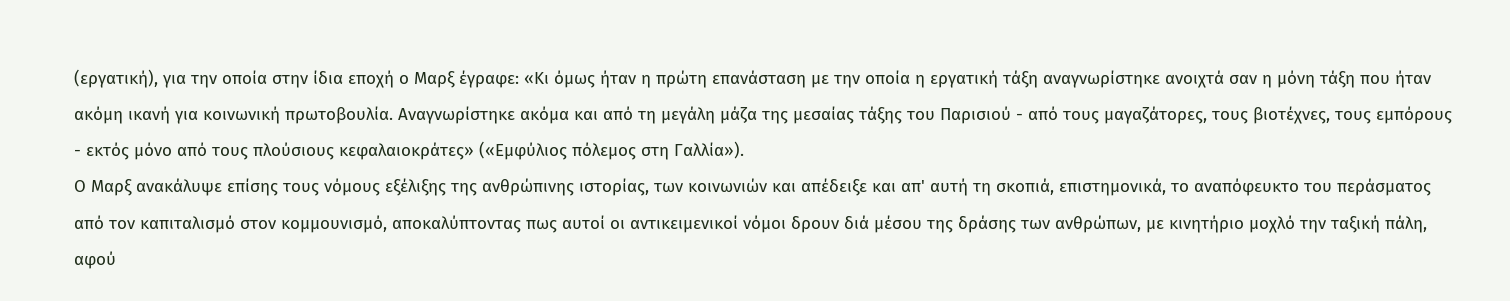(εργατική), για την οποία στην ίδια εποχή ο Μαρξ έγραφε: «Κι όμως ήταν η πρώτη επανάσταση με την οποία η εργατική τάξη αναγνωρίστηκε ανοιχτά σαν η μόνη τάξη που ήταν ακόμη ικανή για κοινωνική πρωτοβουλία. Αναγνωρίστηκε ακόμα και από τη μεγάλη μάζα της μεσαίας τάξης του Παρισιού - από τους μαγαζάτορες, τους βιοτέχνες, τους εμπόρους - εκτός μόνο από τους πλούσιους κεφαλαιοκράτες» («Εμφύλιος πόλεμος στη Γαλλία»).
Ο Μαρξ ανακάλυψε επίσης τους νόμους εξέλιξης της ανθρώπινης ιστορίας, των κοινωνιών και απέδειξε και απ' αυτή τη σκοπιά, επιστημονικά, το αναπόφευκτο του περάσματος από τον καπιταλισμό στον κομμουνισμό, αποκαλύπτοντας πως αυτοί οι αντικειμενικοί νόμοι δρουν διά μέσου της δράσης των ανθρώπων, με κινητήριο μοχλό την ταξική πάλη, αφού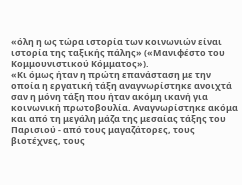«όλη η ως τώρα ιστορία των κοινωνιών είναι ιστορία της ταξικής πάλης» («Μανιφέστο του Κομμουνιστικού Κόμματος»).
«Κι όμως ήταν η πρώτη επανάσταση με την οποία η εργατική τάξη αναγνωρίστηκε ανοιχτά σαν η μόνη τάξη που ήταν ακόμη ικανή για κοινωνική πρωτοβουλία. Αναγνωρίστηκε ακόμα και από τη μεγάλη μάζα της μεσαίας τάξης του Παρισιού - από τους μαγαζάτορες, τους βιοτέχνες, τους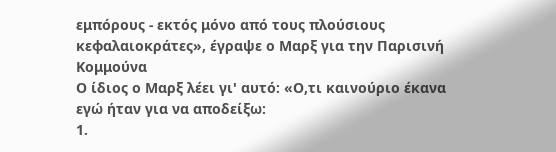εμπόρους - εκτός μόνο από τους πλούσιους κεφαλαιοκράτες», έγραψε ο Μαρξ για την Παρισινή Κομμούνα
Ο ίδιος ο Μαρξ λέει γι' αυτό: «Ο,τι καινούριο έκανα εγώ ήταν για να αποδείξω:
1.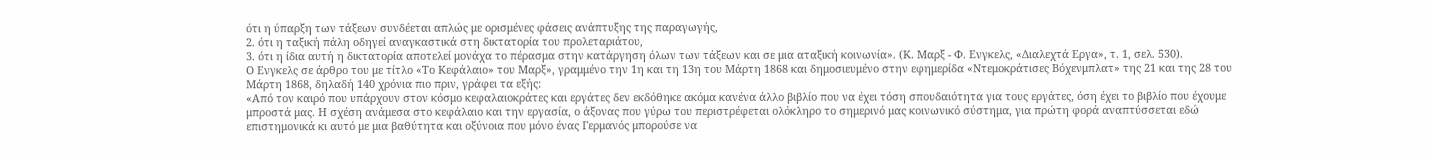ότι η ύπαρξη των τάξεων συνδέεται απλώς με ορισμένες φάσεις ανάπτυξης της παραγωγής,
2. ότι η ταξική πάλη οδηγεί αναγκαστικά στη δικτατορία του προλεταριάτου,
3. ότι η ίδια αυτή η δικτατορία αποτελεί μονάχα το πέρασμα στην κατάργηση όλων των τάξεων και σε μια αταξική κοινωνία». (Κ. Μαρξ - Φ. Ενγκελς, «Διαλεχτά Εργα», τ. 1, σελ. 530).
Ο Ενγκελς σε άρθρο του με τίτλο «Το Κεφάλαιο» του Μαρξ», γραμμένο την 1η και τη 13η του Μάρτη 1868 και δημοσιευμένο στην εφημερίδα «Ντεμοκράτισες Βόχενμπλατ» της 21 και της 28 του Μάρτη 1868, δηλαδή 140 χρόνια πιο πριν, γράφει τα εξής:
«Από τον καιρό που υπάρχουν στον κόσμο κεφαλαιοκράτες και εργάτες δεν εκδόθηκε ακόμα κανένα άλλο βιβλίο που να έχει τόση σπουδαιότητα για τους εργάτες, όση έχει το βιβλίο που έχουμε μπροστά μας. Η σχέση ανάμεσα στο κεφάλαιο και την εργασία, ο άξονας που γύρω του περιστρέφεται ολόκληρο το σημερινό μας κοινωνικό σύστημα, για πρώτη φορά αναπτύσσεται εδώ επιστημονικά κι αυτό με μια βαθύτητα και οξύνοια που μόνο ένας Γερμανός μπορούσε να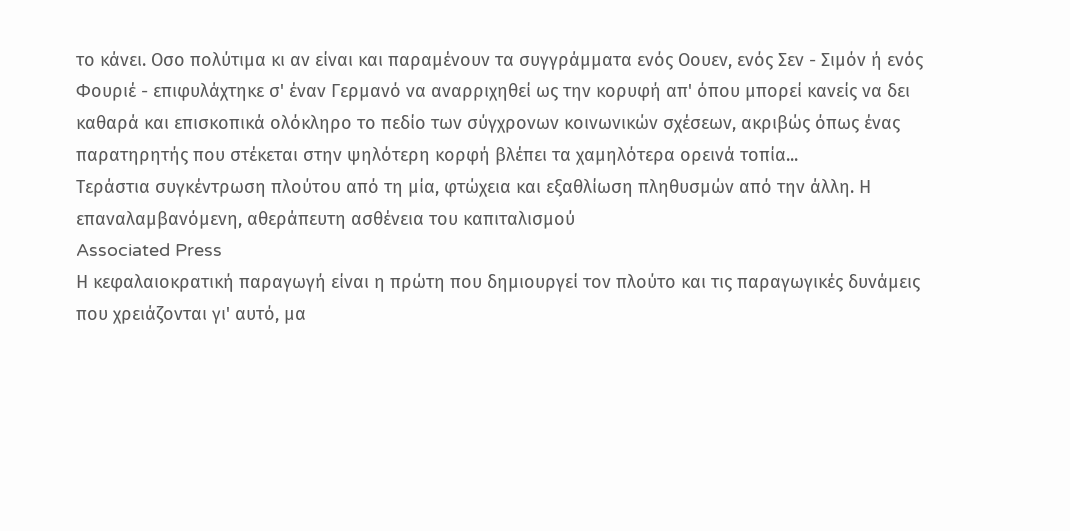το κάνει. Οσο πολύτιμα κι αν είναι και παραμένουν τα συγγράμματα ενός Οουεν, ενός Σεν - Σιμόν ή ενός Φουριέ - επιφυλάχτηκε σ' έναν Γερμανό να αναρριχηθεί ως την κορυφή απ' όπου μπορεί κανείς να δει καθαρά και επισκοπικά ολόκληρο το πεδίο των σύγχρονων κοινωνικών σχέσεων, ακριβώς όπως ένας παρατηρητής που στέκεται στην ψηλότερη κορφή βλέπει τα χαμηλότερα ορεινά τοπία...
Τεράστια συγκέντρωση πλούτου από τη μία, φτώχεια και εξαθλίωση πληθυσμών από την άλλη. Η επαναλαμβανόμενη, αθεράπευτη ασθένεια του καπιταλισμού
Associated Press
Η κεφαλαιοκρατική παραγωγή είναι η πρώτη που δημιουργεί τον πλούτο και τις παραγωγικές δυνάμεις που χρειάζονται γι' αυτό, μα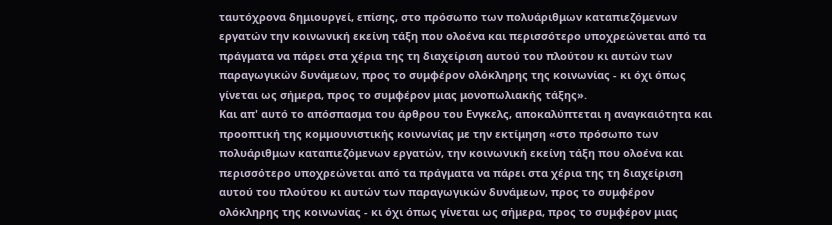ταυτόχρονα δημιουργεί, επίσης, στο πρόσωπο των πολυάριθμων καταπιεζόμενων εργατών την κοινωνική εκείνη τάξη που ολοένα και περισσότερο υποχρεώνεται από τα πράγματα να πάρει στα χέρια της τη διαχείριση αυτού του πλούτου κι αυτών των παραγωγικών δυνάμεων, προς το συμφέρον ολόκληρης της κοινωνίας - κι όχι όπως γίνεται ως σήμερα, προς το συμφέρον μιας μονοπωλιακής τάξης».
Και απ' αυτό το απόσπασμα του άρθρου του Ενγκελς, αποκαλύπτεται η αναγκαιότητα και προοπτική της κομμουνιστικής κοινωνίας με την εκτίμηση «στο πρόσωπο των πολυάριθμων καταπιεζόμενων εργατών, την κοινωνική εκείνη τάξη που ολοένα και περισσότερο υποχρεώνεται από τα πράγματα να πάρει στα χέρια της τη διαχείριση αυτού του πλούτου κι αυτών των παραγωγικών δυνάμεων, προς το συμφέρον ολόκληρης της κοινωνίας - κι όχι όπως γίνεται ως σήμερα, προς το συμφέρον μιας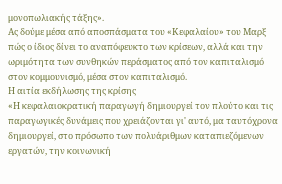μονοπωλιακής τάξης».
Ας δούμε μέσα από αποσπάσματα του «Κεφαλαίου» του Μαρξ πώς ο ίδιος δίνει το αναπόφευκτο των κρίσεων, αλλά και την ωριμότητα των συνθηκών περάσματος από τον καπιταλισμό στον κομμουνισμό, μέσα στον καπιταλισμό.
Η αιτία εκδήλωσης της κρίσης
«Η κεφαλαιοκρατική παραγωγή δημιουργεί τον πλούτο και τις παραγωγικές δυνάμεις που χρειάζονται γι' αυτό, μα ταυτόχρονα δημιουργεί, στο πρόσωπο των πολυάριθμων καταπιεζόμενων εργατών, την κοινωνική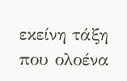εκείνη τάξη που ολοένα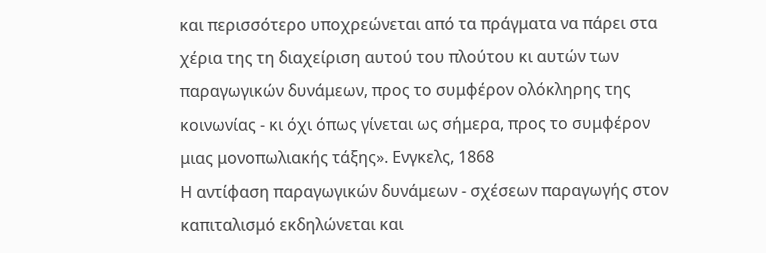και περισσότερο υποχρεώνεται από τα πράγματα να πάρει στα χέρια της τη διαχείριση αυτού του πλούτου κι αυτών των παραγωγικών δυνάμεων, προς το συμφέρον ολόκληρης της κοινωνίας - κι όχι όπως γίνεται ως σήμερα, προς το συμφέρον μιας μονοπωλιακής τάξης». Ενγκελς, 1868
Η αντίφαση παραγωγικών δυνάμεων - σχέσεων παραγωγής στον καπιταλισμό εκδηλώνεται και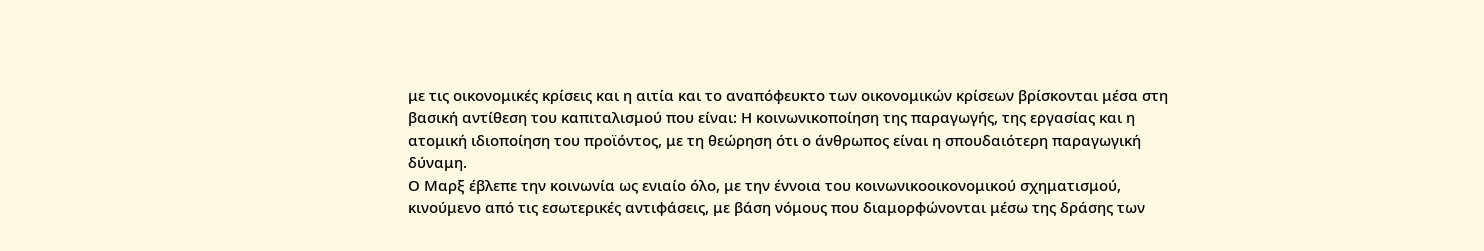με τις οικονομικές κρίσεις και η αιτία και το αναπόφευκτο των οικονομικών κρίσεων βρίσκονται μέσα στη βασική αντίθεση του καπιταλισμού που είναι: Η κοινωνικοποίηση της παραγωγής, της εργασίας και η ατομική ιδιοποίηση του προϊόντος, με τη θεώρηση ότι ο άνθρωπος είναι η σπουδαιότερη παραγωγική δύναμη.
Ο Μαρξ έβλεπε την κοινωνία ως ενιαίο όλο, με την έννοια του κοινωνικοοικονομικού σχηματισμού, κινούμενο από τις εσωτερικές αντιφάσεις, με βάση νόμους που διαμορφώνονται μέσω της δράσης των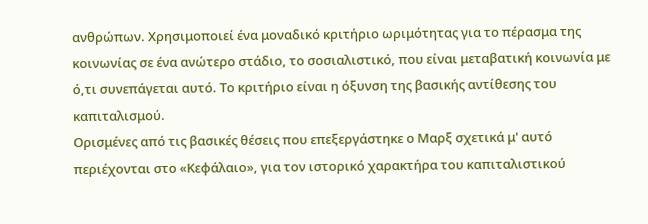ανθρώπων. Χρησιμοποιεί ένα μοναδικό κριτήριο ωριμότητας για το πέρασμα της κοινωνίας σε ένα ανώτερο στάδιο, το σοσιαλιστικό, που είναι μεταβατική κοινωνία με ό,τι συνεπάγεται αυτό. Το κριτήριο είναι η όξυνση της βασικής αντίθεσης του καπιταλισμού.
Ορισμένες από τις βασικές θέσεις που επεξεργάστηκε ο Μαρξ σχετικά μ' αυτό περιέχονται στο «Κεφάλαιο», για τον ιστορικό χαρακτήρα του καπιταλιστικού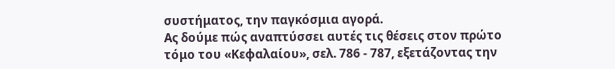συστήματος, την παγκόσμια αγορά.
Ας δούμε πώς αναπτύσσει αυτές τις θέσεις στον πρώτο τόμο του «Κεφαλαίου», σελ. 786 - 787, εξετάζοντας την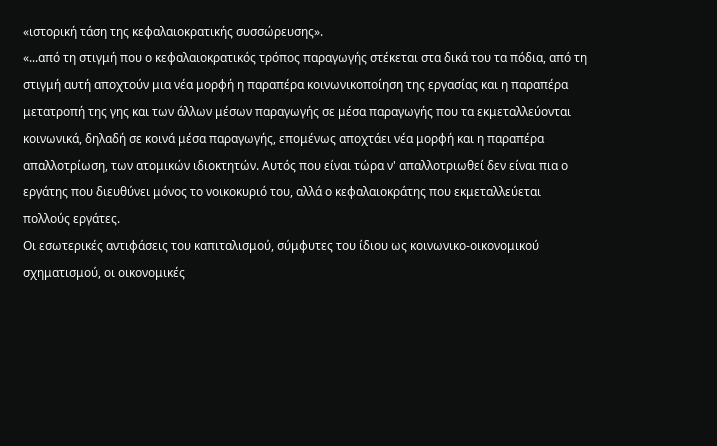«ιστορική τάση της κεφαλαιοκρατικής συσσώρευσης».
«...από τη στιγμή που ο κεφαλαιοκρατικός τρόπος παραγωγής στέκεται στα δικά του τα πόδια, από τη στιγμή αυτή αποχτούν μια νέα μορφή η παραπέρα κοινωνικοποίηση της εργασίας και η παραπέρα μετατροπή της γης και των άλλων μέσων παραγωγής σε μέσα παραγωγής που τα εκμεταλλεύονται κοινωνικά, δηλαδή σε κοινά μέσα παραγωγής, επομένως αποχτάει νέα μορφή και η παραπέρα απαλλοτρίωση, των ατομικών ιδιοκτητών. Αυτός που είναι τώρα ν' απαλλοτριωθεί δεν είναι πια ο εργάτης που διευθύνει μόνος το νοικοκυριό του, αλλά ο κεφαλαιοκράτης που εκμεταλλεύεται πολλούς εργάτες.
Οι εσωτερικές αντιφάσεις του καπιταλισμού, σύμφυτες του ίδιου ως κοινωνικο-οικονομικού σχηματισμού, οι οικονομικές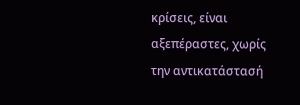κρίσεις, είναι αξεπέραστες, χωρίς την αντικατάστασή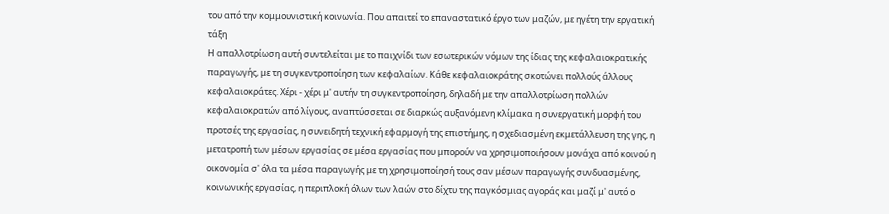του από την κομμουνιστική κοινωνία. Που απαιτεί το επαναστατικό έργο των μαζών, με ηγέτη την εργατική τάξη
Η απαλλοτρίωση αυτή συντελείται με το παιχνίδι των εσωτερικών νόμων της ίδιας της κεφαλαιοκρατικής παραγωγής, με τη συγκεντροποίηση των κεφαλαίων. Κάθε κεφαλαιοκράτης σκοτώνει πολλούς άλλους κεφαλαιοκράτες. Χέρι - χέρι μ' αυτήν τη συγκεντροποίηση, δηλαδή με την απαλλοτρίωση πολλών κεφαλαιοκρατών από λίγους, αναπτύσσεται σε διαρκώς αυξανόμενη κλίμακα η συνεργατική μορφή του προτσές της εργασίας, η συνειδητή τεχνική εφαρμογή της επιστήμης, η σχεδιασμένη εκμετάλλευση της γης, η μετατροπή των μέσων εργασίας σε μέσα εργασίας που μπορούν να χρησιμοποιήσουν μονάχα από κοινού η οικονομία σ' όλα τα μέσα παραγωγής με τη χρησιμοποίησή τους σαν μέσων παραγωγής συνδυασμένης, κοινωνικής εργασίας, η περιπλοκή όλων των λαών στο δίχτυ της παγκόσμιας αγοράς και μαζί μ' αυτό ο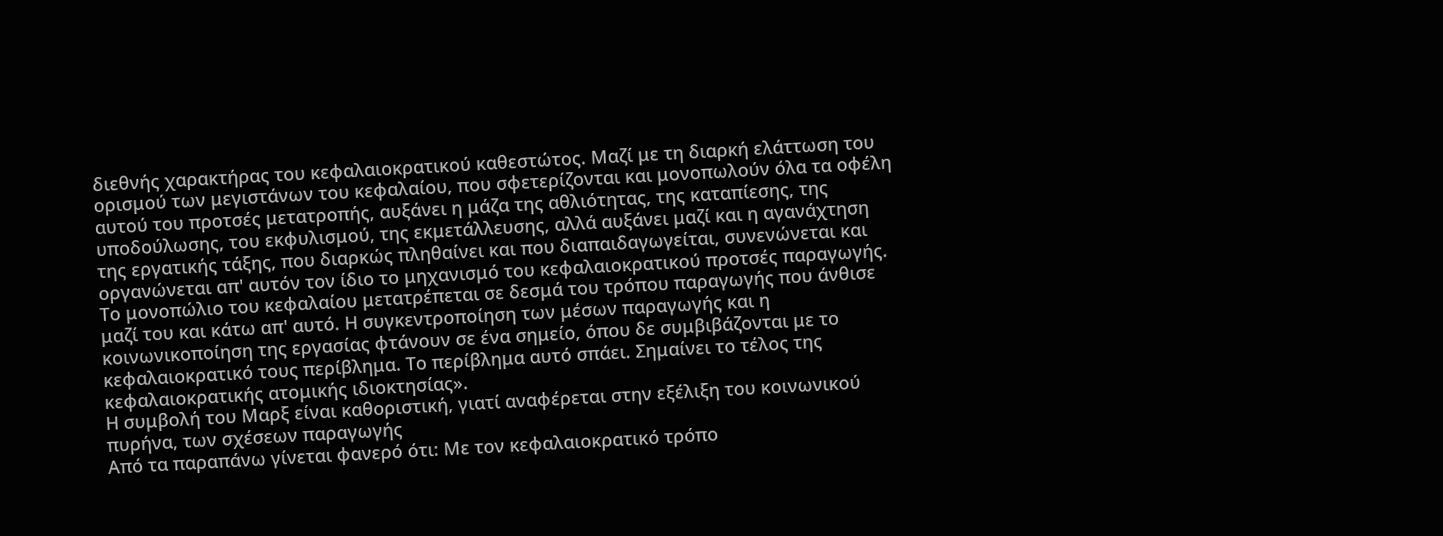διεθνής χαρακτήρας του κεφαλαιοκρατικού καθεστώτος. Μαζί με τη διαρκή ελάττωση του ορισμού των μεγιστάνων του κεφαλαίου, που σφετερίζονται και μονοπωλούν όλα τα οφέλη αυτού του προτσές μετατροπής, αυξάνει η μάζα της αθλιότητας, της καταπίεσης, της υποδούλωσης, του εκφυλισμού, της εκμετάλλευσης, αλλά αυξάνει μαζί και η αγανάχτηση της εργατικής τάξης, που διαρκώς πληθαίνει και που διαπαιδαγωγείται, συνενώνεται και οργανώνεται απ' αυτόν τον ίδιο το μηχανισμό του κεφαλαιοκρατικού προτσές παραγωγής. Το μονοπώλιο του κεφαλαίου μετατρέπεται σε δεσμά του τρόπου παραγωγής που άνθισε μαζί του και κάτω απ' αυτό. Η συγκεντροποίηση των μέσων παραγωγής και η κοινωνικοποίηση της εργασίας φτάνουν σε ένα σημείο, όπου δε συμβιβάζονται με το κεφαλαιοκρατικό τους περίβλημα. Το περίβλημα αυτό σπάει. Σημαίνει το τέλος της κεφαλαιοκρατικής ατομικής ιδιοκτησίας».
Η συμβολή του Μαρξ είναι καθοριστική, γιατί αναφέρεται στην εξέλιξη του κοινωνικού πυρήνα, των σχέσεων παραγωγής
Από τα παραπάνω γίνεται φανερό ότι: Με τον κεφαλαιοκρατικό τρόπο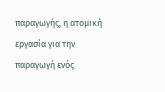παραγωγής, η ατομική εργασία για την παραγωγή ενός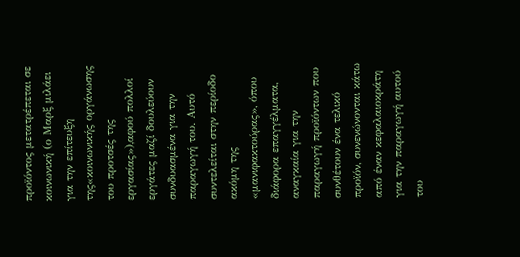προϊόντος μετατρέπεται σε κοινωνική (ο Μαρξ μιλάει για την επίτευξη της«κοινωνικής οργάνωσης του προτσές της εργασίας»),αφού πολλοί εργάτες μαζί δουλεύουν συνδυασμένα για την παραγωγή του. Αυτό συντελείται στην περίοδο ακόμη της «μανιφακτούρας», όπου διάφορα επαγγέλματα, αναγκαία για την παραγωγή προϊόντων που συνθέτουν ένα τελικό προϊόν, συνενώνονται κάτω από έναν κεφαλαιοκράτη για την παραγωγή αυτού του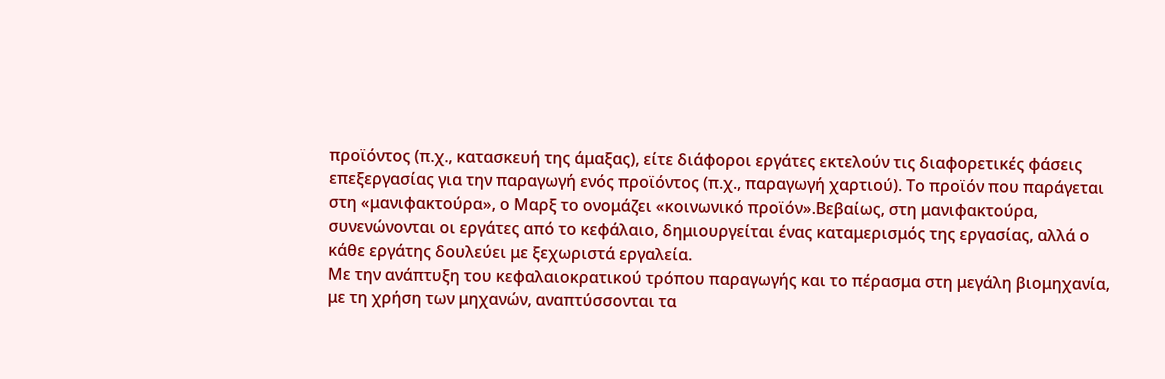προϊόντος (π.χ., κατασκευή της άμαξας), είτε διάφοροι εργάτες εκτελούν τις διαφορετικές φάσεις επεξεργασίας για την παραγωγή ενός προϊόντος (π.χ., παραγωγή χαρτιού). Το προϊόν που παράγεται στη «μανιφακτούρα», ο Μαρξ το ονομάζει «κοινωνικό προϊόν».Βεβαίως, στη μανιφακτούρα, συνενώνονται οι εργάτες από το κεφάλαιο, δημιουργείται ένας καταμερισμός της εργασίας, αλλά ο κάθε εργάτης δουλεύει με ξεχωριστά εργαλεία.
Με την ανάπτυξη του κεφαλαιοκρατικού τρόπου παραγωγής και το πέρασμα στη μεγάλη βιομηχανία, με τη χρήση των μηχανών, αναπτύσσονται τα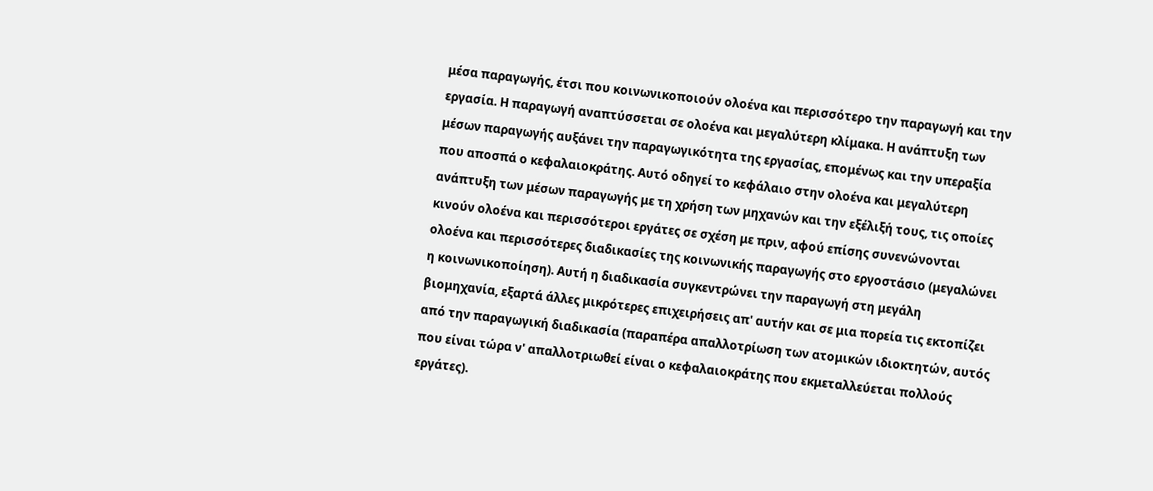μέσα παραγωγής, έτσι που κοινωνικοποιούν ολοένα και περισσότερο την παραγωγή και την εργασία. Η παραγωγή αναπτύσσεται σε ολοένα και μεγαλύτερη κλίμακα. Η ανάπτυξη των μέσων παραγωγής αυξάνει την παραγωγικότητα της εργασίας, επομένως και την υπεραξία που αποσπά ο κεφαλαιοκράτης. Αυτό οδηγεί το κεφάλαιο στην ολοένα και μεγαλύτερη ανάπτυξη των μέσων παραγωγής με τη χρήση των μηχανών και την εξέλιξή τους, τις οποίες κινούν ολοένα και περισσότεροι εργάτες σε σχέση με πριν, αφού επίσης συνενώνονται ολοένα και περισσότερες διαδικασίες της κοινωνικής παραγωγής στο εργοστάσιο (μεγαλώνει η κοινωνικοποίηση). Αυτή η διαδικασία συγκεντρώνει την παραγωγή στη μεγάλη βιομηχανία, εξαρτά άλλες μικρότερες επιχειρήσεις απ' αυτήν και σε μια πορεία τις εκτοπίζει από την παραγωγική διαδικασία (παραπέρα απαλλοτρίωση των ατομικών ιδιοκτητών, αυτός που είναι τώρα ν' απαλλοτριωθεί είναι ο κεφαλαιοκράτης που εκμεταλλεύεται πολλούς εργάτες).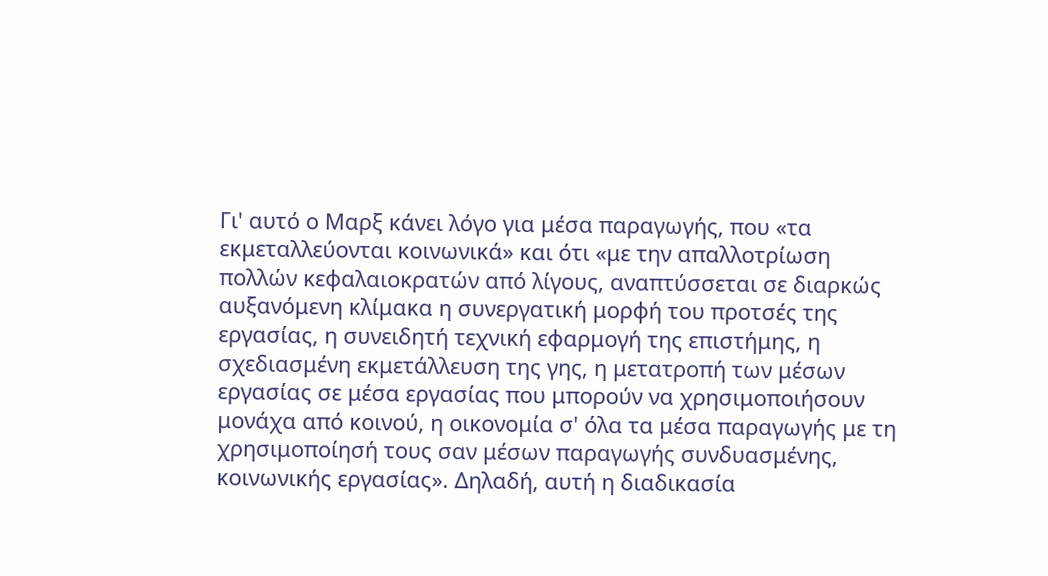Γι' αυτό ο Μαρξ κάνει λόγο για μέσα παραγωγής, που «τα εκμεταλλεύονται κοινωνικά» και ότι «με την απαλλοτρίωση πολλών κεφαλαιοκρατών από λίγους, αναπτύσσεται σε διαρκώς αυξανόμενη κλίμακα η συνεργατική μορφή του προτσές της εργασίας, η συνειδητή τεχνική εφαρμογή της επιστήμης, η σχεδιασμένη εκμετάλλευση της γης, η μετατροπή των μέσων εργασίας σε μέσα εργασίας που μπορούν να χρησιμοποιήσουν μονάχα από κοινού, η οικονομία σ' όλα τα μέσα παραγωγής με τη χρησιμοποίησή τους σαν μέσων παραγωγής συνδυασμένης, κοινωνικής εργασίας». Δηλαδή, αυτή η διαδικασία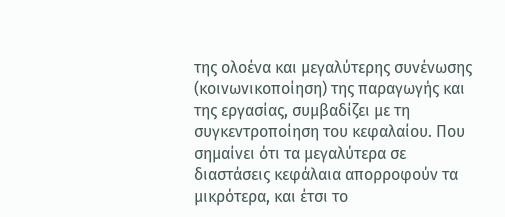της ολοένα και μεγαλύτερης συνένωσης (κοινωνικοποίηση) της παραγωγής και της εργασίας, συμβαδίζει με τη συγκεντροποίηση του κεφαλαίου. Που σημαίνει ότι τα μεγαλύτερα σε διαστάσεις κεφάλαια απορροφούν τα μικρότερα, και έτσι το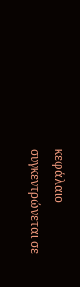κεφάλαιο συγκεντρώνεται σε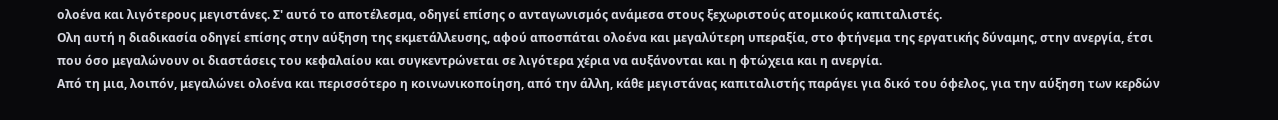ολοένα και λιγότερους μεγιστάνες. Σ' αυτό το αποτέλεσμα, οδηγεί επίσης ο ανταγωνισμός ανάμεσα στους ξεχωριστούς ατομικούς καπιταλιστές.
Ολη αυτή η διαδικασία οδηγεί επίσης στην αύξηση της εκμετάλλευσης, αφού αποσπάται ολοένα και μεγαλύτερη υπεραξία, στο φτήνεμα της εργατικής δύναμης, στην ανεργία, έτσι που όσο μεγαλώνουν οι διαστάσεις του κεφαλαίου και συγκεντρώνεται σε λιγότερα χέρια να αυξάνονται και η φτώχεια και η ανεργία.
Από τη μια, λοιπόν, μεγαλώνει ολοένα και περισσότερο η κοινωνικοποίηση, από την άλλη, κάθε μεγιστάνας καπιταλιστής παράγει για δικό του όφελος, για την αύξηση των κερδών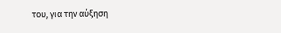του, για την αύξηση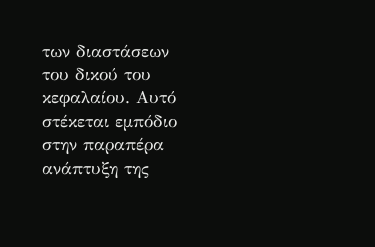των διαστάσεων του δικού του κεφαλαίου. Αυτό στέκεται εμπόδιο στην παραπέρα ανάπτυξη της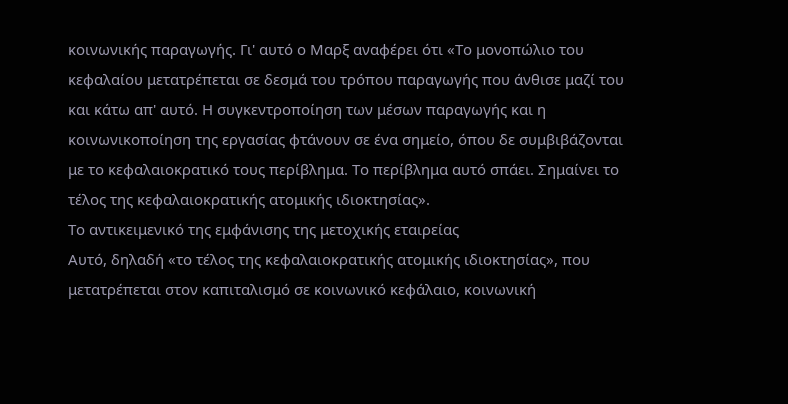κοινωνικής παραγωγής. Γι' αυτό ο Μαρξ αναφέρει ότι «Το μονοπώλιο του κεφαλαίου μετατρέπεται σε δεσμά του τρόπου παραγωγής που άνθισε μαζί του και κάτω απ' αυτό. Η συγκεντροποίηση των μέσων παραγωγής και η κοινωνικοποίηση της εργασίας φτάνουν σε ένα σημείο, όπου δε συμβιβάζονται με το κεφαλαιοκρατικό τους περίβλημα. Το περίβλημα αυτό σπάει. Σημαίνει το τέλος της κεφαλαιοκρατικής ατομικής ιδιοκτησίας».
Το αντικειμενικό της εμφάνισης της μετοχικής εταιρείας
Αυτό, δηλαδή «το τέλος της κεφαλαιοκρατικής ατομικής ιδιοκτησίας», που μετατρέπεται στον καπιταλισμό σε κοινωνικό κεφάλαιο, κοινωνική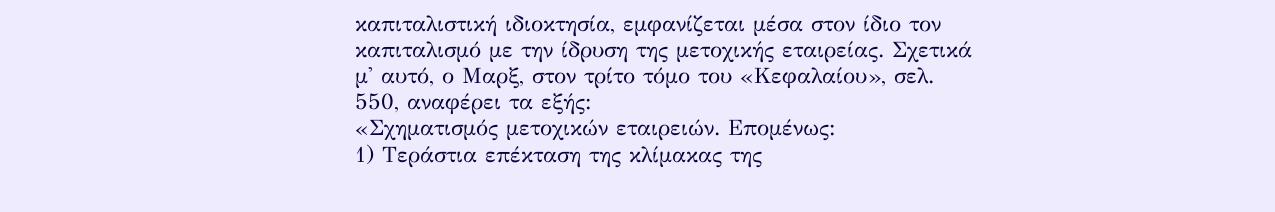καπιταλιστική ιδιοκτησία, εμφανίζεται μέσα στον ίδιο τον καπιταλισμό με την ίδρυση της μετοχικής εταιρείας. Σχετικά μ' αυτό, ο Μαρξ, στον τρίτο τόμο του «Κεφαλαίου», σελ. 550, αναφέρει τα εξής:
«Σχηματισμός μετοχικών εταιρειών. Επομένως:
1) Τεράστια επέκταση της κλίμακας της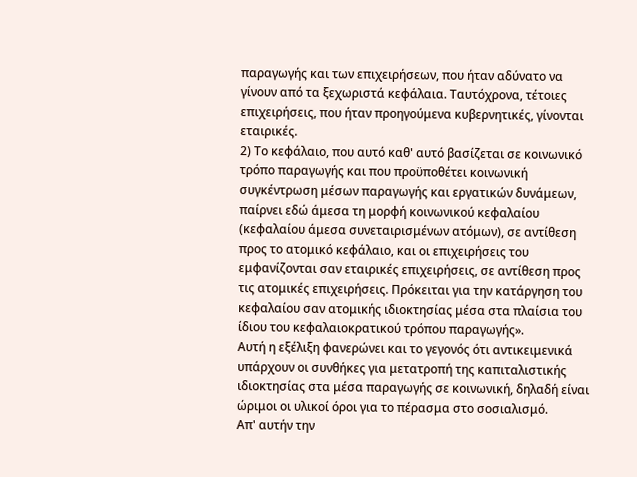παραγωγής και των επιχειρήσεων, που ήταν αδύνατο να γίνουν από τα ξεχωριστά κεφάλαια. Ταυτόχρονα, τέτοιες επιχειρήσεις, που ήταν προηγούμενα κυβερνητικές, γίνονται εταιρικές.
2) Το κεφάλαιο, που αυτό καθ' αυτό βασίζεται σε κοινωνικό τρόπο παραγωγής και που προϋποθέτει κοινωνική συγκέντρωση μέσων παραγωγής και εργατικών δυνάμεων, παίρνει εδώ άμεσα τη μορφή κοινωνικού κεφαλαίου (κεφαλαίου άμεσα συνεταιρισμένων ατόμων), σε αντίθεση προς το ατομικό κεφάλαιο, και οι επιχειρήσεις του εμφανίζονται σαν εταιρικές επιχειρήσεις, σε αντίθεση προς τις ατομικές επιχειρήσεις. Πρόκειται για την κατάργηση του κεφαλαίου σαν ατομικής ιδιοκτησίας μέσα στα πλαίσια του ίδιου του κεφαλαιοκρατικού τρόπου παραγωγής».
Αυτή η εξέλιξη φανερώνει και το γεγονός ότι αντικειμενικά υπάρχουν οι συνθήκες για μετατροπή της καπιταλιστικής ιδιοκτησίας στα μέσα παραγωγής σε κοινωνική, δηλαδή είναι ώριμοι οι υλικοί όροι για το πέρασμα στο σοσιαλισμό.
Απ' αυτήν την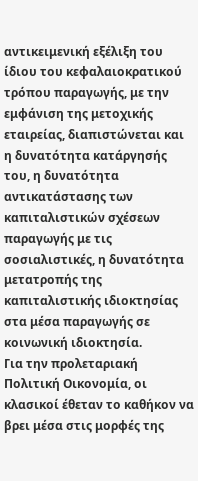αντικειμενική εξέλιξη του ίδιου του κεφαλαιοκρατικού τρόπου παραγωγής, με την εμφάνιση της μετοχικής εταιρείας, διαπιστώνεται και η δυνατότητα κατάργησής του, η δυνατότητα αντικατάστασης των καπιταλιστικών σχέσεων παραγωγής με τις σοσιαλιστικές, η δυνατότητα μετατροπής της καπιταλιστικής ιδιοκτησίας στα μέσα παραγωγής σε κοινωνική ιδιοκτησία.
Για την προλεταριακή Πολιτική Οικονομία, οι κλασικοί έθεταν το καθήκον να βρει μέσα στις μορφές της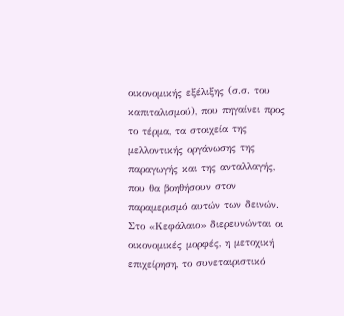οικονομικής εξέλιξης (σ.σ. του καπιταλισμού), που πηγαίνει προς το τέρμα, τα στοιχεία της μελλοντικής οργάνωσης της παραγωγής και της ανταλλαγής, που θα βοηθήσουν στον παραμερισμό αυτών των δεινών.
Στο «Κεφάλαιο» διερευνώνται οι οικονομικές μορφές, η μετοχική επιχείρηση, το συνεταιριστικό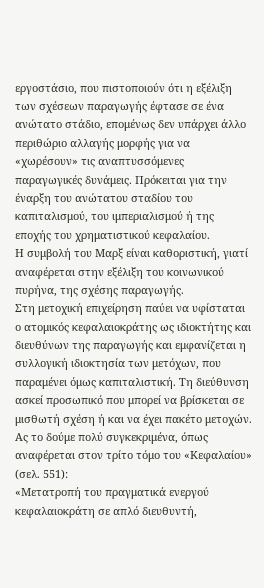εργοστάσιο, που πιστοποιούν ότι η εξέλιξη των σχέσεων παραγωγής έφτασε σε ένα ανώτατο στάδιο, επομένως δεν υπάρχει άλλο περιθώριο αλλαγής μορφής για να «χωρέσουν» τις αναπτυσσόμενες παραγωγικές δυνάμεις. Πρόκειται για την έναρξη του ανώτατου σταδίου του καπιταλισμού, του ιμπεριαλισμού ή της εποχής του χρηματιστικού κεφαλαίου.
Η συμβολή του Μαρξ είναι καθοριστική, γιατί αναφέρεται στην εξέλιξη του κοινωνικού πυρήνα, της σχέσης παραγωγής.
Στη μετοχική επιχείρηση παύει να υφίσταται ο ατομικός κεφαλαιοκράτης ως ιδιοκτήτης και διευθύνων της παραγωγής και εμφανίζεται η συλλογική ιδιοκτησία των μετόχων, που παραμένει όμως καπιταλιστική. Τη διεύθυνση ασκεί προσωπικό που μπορεί να βρίσκεται σε μισθωτή σχέση ή και να έχει πακέτο μετοχών.
Ας το δούμε πολύ συγκεκριμένα, όπως αναφέρεται στον τρίτο τόμο του «Κεφαλαίου» (σελ. 551):
«Μετατροπή του πραγματικά ενεργού κεφαλαιοκράτη σε απλό διευθυντή,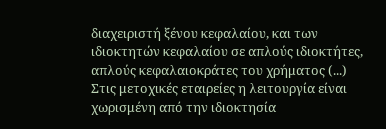διαχειριστή ξένου κεφαλαίου, και των ιδιοκτητών κεφαλαίου σε απλούς ιδιοκτήτες, απλούς κεφαλαιοκράτες του χρήματος (...) Στις μετοχικές εταιρείες η λειτουργία είναι χωρισμένη από την ιδιοκτησία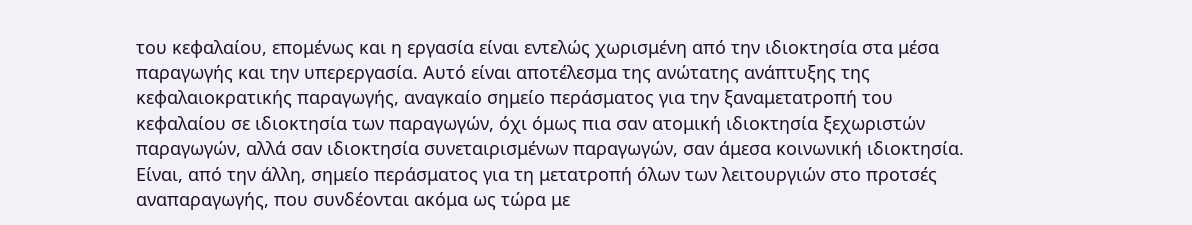του κεφαλαίου, επομένως και η εργασία είναι εντελώς χωρισμένη από την ιδιοκτησία στα μέσα παραγωγής και την υπερεργασία. Αυτό είναι αποτέλεσμα της ανώτατης ανάπτυξης της κεφαλαιοκρατικής παραγωγής, αναγκαίο σημείο περάσματος για την ξαναμετατροπή του κεφαλαίου σε ιδιοκτησία των παραγωγών, όχι όμως πια σαν ατομική ιδιοκτησία ξεχωριστών παραγωγών, αλλά σαν ιδιοκτησία συνεταιρισμένων παραγωγών, σαν άμεσα κοινωνική ιδιοκτησία. Είναι, από την άλλη, σημείο περάσματος για τη μετατροπή όλων των λειτουργιών στο προτσές αναπαραγωγής, που συνδέονται ακόμα ως τώρα με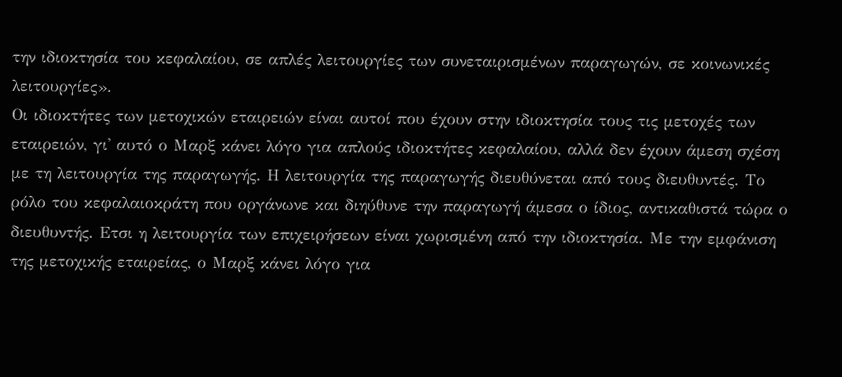την ιδιοκτησία του κεφαλαίου, σε απλές λειτουργίες των συνεταιρισμένων παραγωγών, σε κοινωνικές λειτουργίες».
Οι ιδιοκτήτες των μετοχικών εταιρειών είναι αυτοί που έχουν στην ιδιοκτησία τους τις μετοχές των εταιρειών, γι' αυτό ο Μαρξ κάνει λόγο για απλούς ιδιοκτήτες κεφαλαίου, αλλά δεν έχουν άμεση σχέση με τη λειτουργία της παραγωγής. Η λειτουργία της παραγωγής διευθύνεται από τους διευθυντές. Το ρόλο του κεφαλαιοκράτη που οργάνωνε και διηύθυνε την παραγωγή άμεσα ο ίδιος, αντικαθιστά τώρα ο διευθυντής. Ετσι η λειτουργία των επιχειρήσεων είναι χωρισμένη από την ιδιοκτησία. Με την εμφάνιση της μετοχικής εταιρείας, ο Μαρξ κάνει λόγο για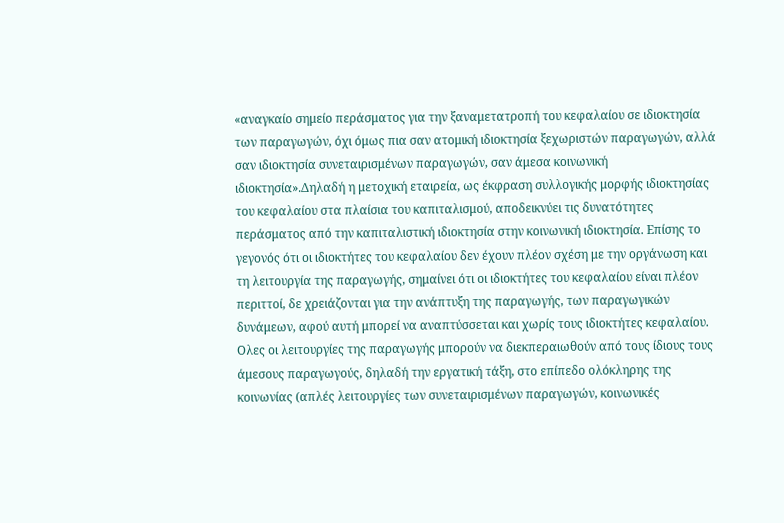«αναγκαίο σημείο περάσματος για την ξαναμετατροπή του κεφαλαίου σε ιδιοκτησία των παραγωγών, όχι όμως πια σαν ατομική ιδιοκτησία ξεχωριστών παραγωγών, αλλά σαν ιδιοκτησία συνεταιρισμένων παραγωγών, σαν άμεσα κοινωνική ιδιοκτησία».Δηλαδή η μετοχική εταιρεία, ως έκφραση συλλογικής μορφής ιδιοκτησίας του κεφαλαίου στα πλαίσια του καπιταλισμού, αποδεικνύει τις δυνατότητες περάσματος από την καπιταλιστική ιδιοκτησία στην κοινωνική ιδιοκτησία. Επίσης το γεγονός ότι οι ιδιοκτήτες του κεφαλαίου δεν έχουν πλέον σχέση με την οργάνωση και τη λειτουργία της παραγωγής, σημαίνει ότι οι ιδιοκτήτες του κεφαλαίου είναι πλέον περιττοί, δε χρειάζονται για την ανάπτυξη της παραγωγής, των παραγωγικών δυνάμεων, αφού αυτή μπορεί να αναπτύσσεται και χωρίς τους ιδιοκτήτες κεφαλαίου. Ολες οι λειτουργίες της παραγωγής μπορούν να διεκπεραιωθούν από τους ίδιους τους άμεσους παραγωγούς, δηλαδή την εργατική τάξη, στο επίπεδο ολόκληρης της κοινωνίας (απλές λειτουργίες των συνεταιρισμένων παραγωγών, κοινωνικές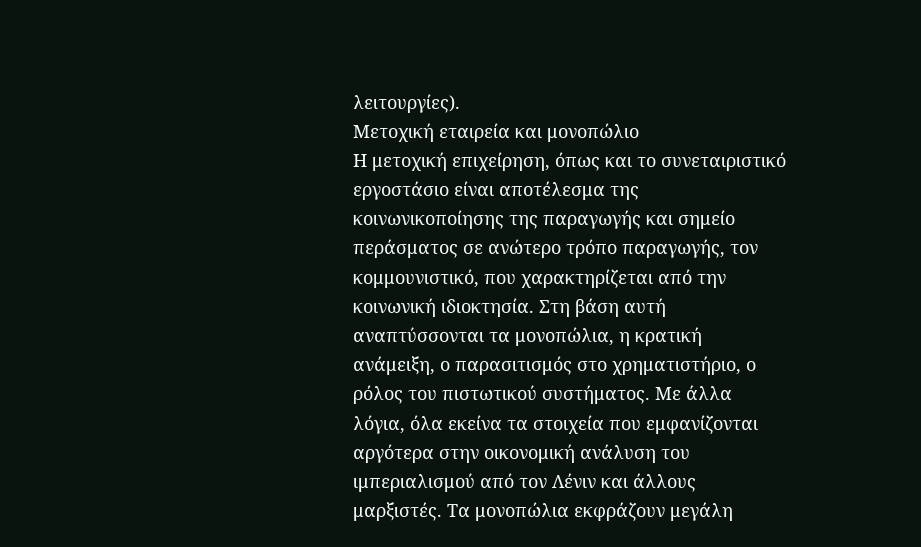λειτουργίες).
Μετοχική εταιρεία και μονοπώλιο
Η μετοχική επιχείρηση, όπως και το συνεταιριστικό εργοστάσιο είναι αποτέλεσμα της κοινωνικοποίησης της παραγωγής και σημείο περάσματος σε ανώτερο τρόπο παραγωγής, τον κομμουνιστικό, που χαρακτηρίζεται από την κοινωνική ιδιοκτησία. Στη βάση αυτή αναπτύσσονται τα μονοπώλια, η κρατική ανάμειξη, ο παρασιτισμός στο χρηματιστήριο, ο ρόλος του πιστωτικού συστήματος. Με άλλα λόγια, όλα εκείνα τα στοιχεία που εμφανίζονται αργότερα στην οικονομική ανάλυση του ιμπεριαλισμού από τον Λένιν και άλλους μαρξιστές. Τα μονοπώλια εκφράζουν μεγάλη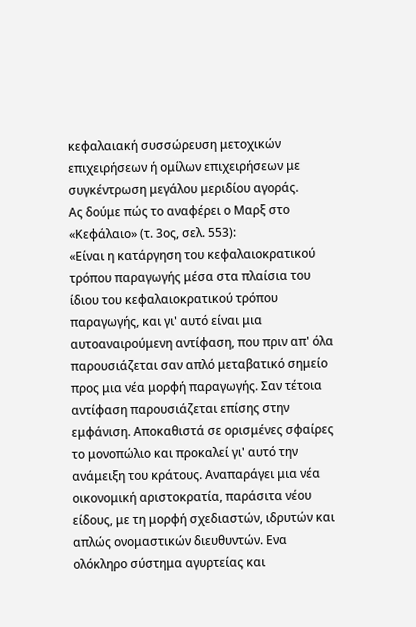κεφαλαιακή συσσώρευση μετοχικών επιχειρήσεων ή ομίλων επιχειρήσεων με συγκέντρωση μεγάλου μεριδίου αγοράς.
Ας δούμε πώς το αναφέρει ο Μαρξ στο «Κεφάλαιο» (τ. 3ος, σελ. 553):
«Είναι η κατάργηση του κεφαλαιοκρατικού τρόπου παραγωγής μέσα στα πλαίσια του ίδιου του κεφαλαιοκρατικού τρόπου παραγωγής, και γι' αυτό είναι μια αυτοαναιρούμενη αντίφαση, που πριν απ' όλα παρουσιάζεται σαν απλό μεταβατικό σημείο προς μια νέα μορφή παραγωγής. Σαν τέτοια αντίφαση παρουσιάζεται επίσης στην εμφάνιση. Αποκαθιστά σε ορισμένες σφαίρες το μονοπώλιο και προκαλεί γι' αυτό την ανάμειξη του κράτους. Αναπαράγει μια νέα οικονομική αριστοκρατία, παράσιτα νέου είδους, με τη μορφή σχεδιαστών, ιδρυτών και απλώς ονομαστικών διευθυντών. Ενα ολόκληρο σύστημα αγυρτείας και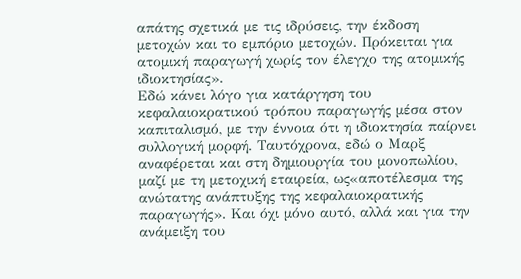απάτης σχετικά με τις ιδρύσεις, την έκδοση μετοχών και το εμπόριο μετοχών. Πρόκειται για ατομική παραγωγή χωρίς τον έλεγχο της ατομικής ιδιοκτησίας».
Εδώ κάνει λόγο για κατάργηση του κεφαλαιοκρατικού τρόπου παραγωγής μέσα στον καπιταλισμό, με την έννοια ότι η ιδιοκτησία παίρνει συλλογική μορφή. Ταυτόχρονα, εδώ ο Μαρξ αναφέρεται και στη δημιουργία του μονοπωλίου, μαζί με τη μετοχική εταιρεία, ως«αποτέλεσμα της ανώτατης ανάπτυξης της κεφαλαιοκρατικής παραγωγής». Και όχι μόνο αυτό, αλλά και για την ανάμειξη του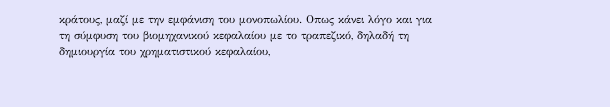κράτους, μαζί με την εμφάνιση του μονοπωλίου. Οπως κάνει λόγο και για τη σύμφυση του βιομηχανικού κεφαλαίου με το τραπεζικό, δηλαδή τη δημιουργία του χρηματιστικού κεφαλαίου,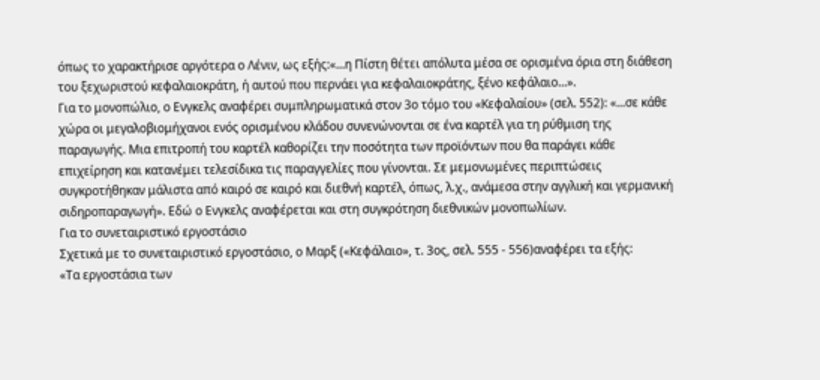όπως το χαρακτήρισε αργότερα ο Λένιν, ως εξής:«...η Πίστη θέτει απόλυτα μέσα σε ορισμένα όρια στη διάθεση του ξεχωριστού κεφαλαιοκράτη, ή αυτού που περνάει για κεφαλαιοκράτης, ξένο κεφάλαιο...».
Για το μονοπώλιο, ο Ενγκελς αναφέρει συμπληρωματικά στον 3ο τόμο του «Κεφαλαίου» (σελ. 552): «...σε κάθε χώρα οι μεγαλοβιομήχανοι ενός ορισμένου κλάδου συνενώνονται σε ένα καρτέλ για τη ρύθμιση της παραγωγής. Μια επιτροπή του καρτέλ καθορίζει την ποσότητα των προϊόντων που θα παράγει κάθε επιχείρηση και κατανέμει τελεσίδικα τις παραγγελίες που γίνονται. Σε μεμονωμένες περιπτώσεις συγκροτήθηκαν μάλιστα από καιρό σε καιρό και διεθνή καρτέλ, όπως, λ.χ., ανάμεσα στην αγγλική και γερμανική σιδηροπαραγωγή». Εδώ ο Ενγκελς αναφέρεται και στη συγκρότηση διεθνικών μονοπωλίων.
Για το συνεταιριστικό εργοστάσιο
Σχετικά με το συνεταιριστικό εργοστάσιο, ο Μαρξ («Κεφάλαιο», τ. 3ος, σελ. 555 - 556)αναφέρει τα εξής:
«Τα εργοστάσια των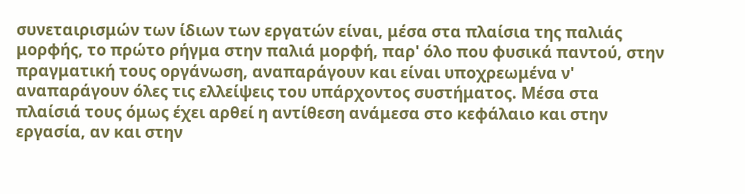συνεταιρισμών των ίδιων των εργατών είναι, μέσα στα πλαίσια της παλιάς μορφής, το πρώτο ρήγμα στην παλιά μορφή, παρ' όλο που φυσικά παντού, στην πραγματική τους οργάνωση, αναπαράγουν και είναι υποχρεωμένα ν' αναπαράγουν όλες τις ελλείψεις του υπάρχοντος συστήματος. Μέσα στα πλαίσιά τους όμως έχει αρθεί η αντίθεση ανάμεσα στο κεφάλαιο και στην εργασία, αν και στην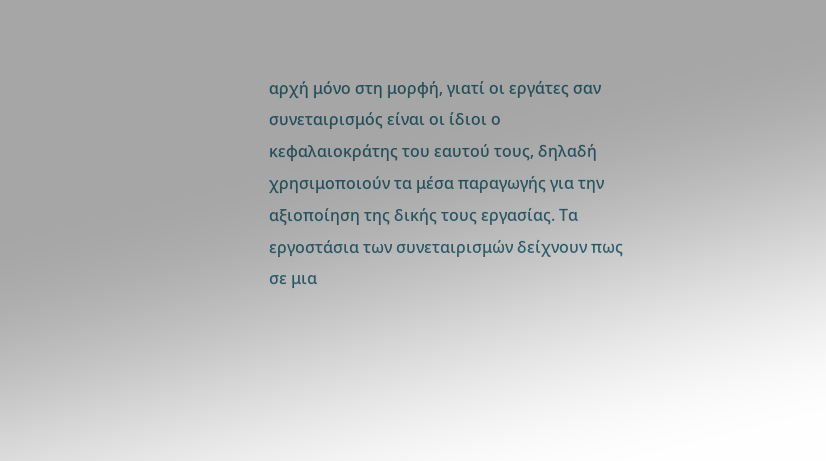αρχή μόνο στη μορφή, γιατί οι εργάτες σαν συνεταιρισμός είναι οι ίδιοι ο κεφαλαιοκράτης του εαυτού τους, δηλαδή χρησιμοποιούν τα μέσα παραγωγής για την αξιοποίηση της δικής τους εργασίας. Τα εργοστάσια των συνεταιρισμών δείχνουν πως σε μια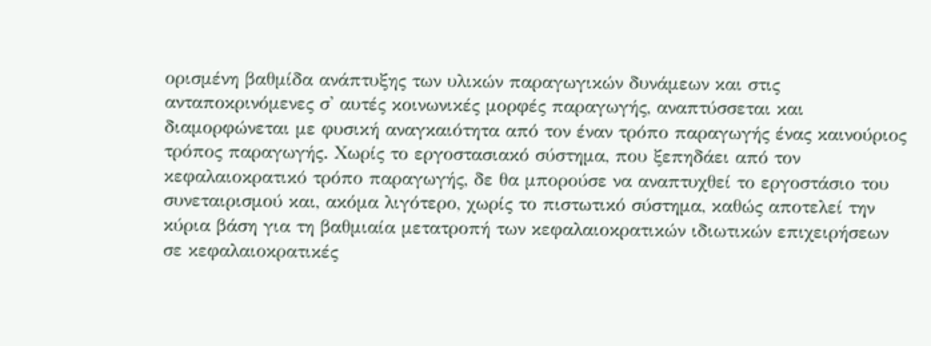ορισμένη βαθμίδα ανάπτυξης των υλικών παραγωγικών δυνάμεων και στις ανταποκρινόμενες σ' αυτές κοινωνικές μορφές παραγωγής, αναπτύσσεται και διαμορφώνεται με φυσική αναγκαιότητα από τον έναν τρόπο παραγωγής ένας καινούριος τρόπος παραγωγής. Χωρίς το εργοστασιακό σύστημα, που ξεπηδάει από τον κεφαλαιοκρατικό τρόπο παραγωγής, δε θα μπορούσε να αναπτυχθεί το εργοστάσιο του συνεταιρισμού και, ακόμα λιγότερο, χωρίς το πιστωτικό σύστημα, καθώς αποτελεί την κύρια βάση για τη βαθμιαία μετατροπή των κεφαλαιοκρατικών ιδιωτικών επιχειρήσεων σε κεφαλαιοκρατικές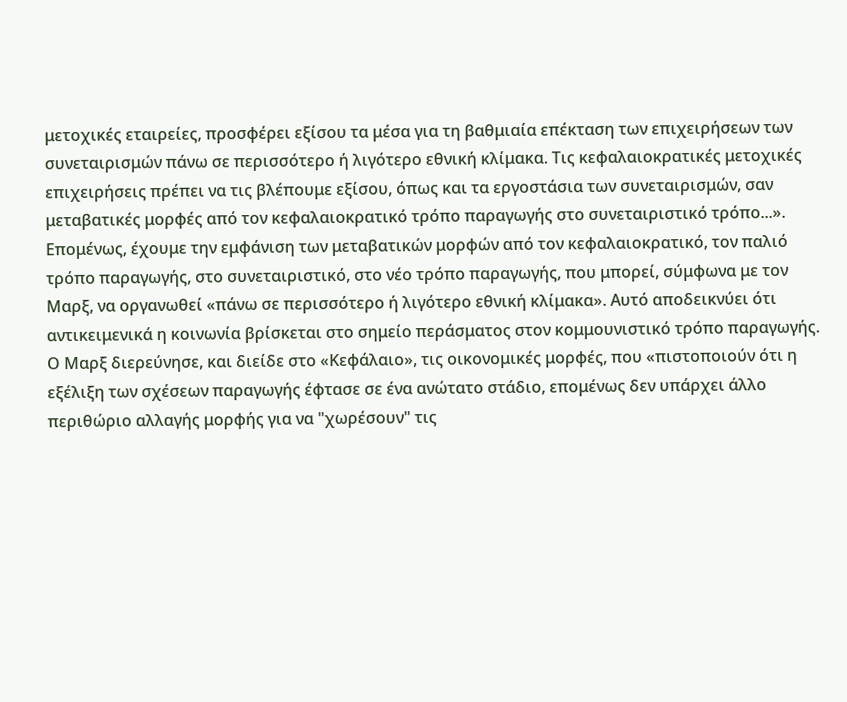μετοχικές εταιρείες, προσφέρει εξίσου τα μέσα για τη βαθμιαία επέκταση των επιχειρήσεων των συνεταιρισμών πάνω σε περισσότερο ή λιγότερο εθνική κλίμακα. Τις κεφαλαιοκρατικές μετοχικές επιχειρήσεις πρέπει να τις βλέπουμε εξίσου, όπως και τα εργοστάσια των συνεταιρισμών, σαν μεταβατικές μορφές από τον κεφαλαιοκρατικό τρόπο παραγωγής στο συνεταιριστικό τρόπο...».
Επομένως, έχουμε την εμφάνιση των μεταβατικών μορφών από τον κεφαλαιοκρατικό, τον παλιό τρόπο παραγωγής, στο συνεταιριστικό, στο νέο τρόπο παραγωγής, που μπορεί, σύμφωνα με τον Μαρξ, να οργανωθεί «πάνω σε περισσότερο ή λιγότερο εθνική κλίμακα». Αυτό αποδεικνύει ότι αντικειμενικά η κοινωνία βρίσκεται στο σημείο περάσματος στον κομμουνιστικό τρόπο παραγωγής.
Ο Μαρξ διερεύνησε, και διείδε στο «Κεφάλαιο», τις οικονομικές μορφές, που «πιστοποιούν ότι η εξέλιξη των σχέσεων παραγωγής έφτασε σε ένα ανώτατο στάδιο, επομένως δεν υπάρχει άλλο περιθώριο αλλαγής μορφής για να "χωρέσουν" τις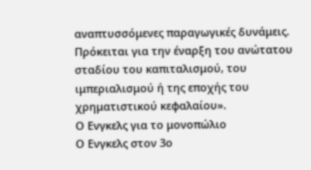αναπτυσσόμενες παραγωγικές δυνάμεις. Πρόκειται για την έναρξη του ανώτατου σταδίου του καπιταλισμού, του ιμπεριαλισμού ή της εποχής του χρηματιστικού κεφαλαίου».
Ο Ενγκελς για το μονοπώλιο
Ο Ενγκελς στον 3ο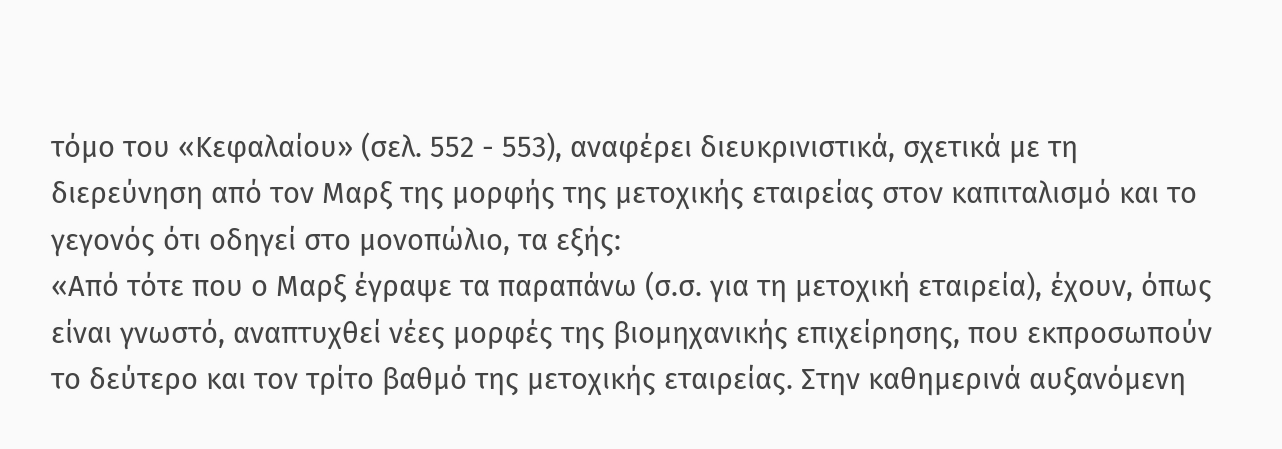τόμο του «Κεφαλαίου» (σελ. 552 - 553), αναφέρει διευκρινιστικά, σχετικά με τη διερεύνηση από τον Μαρξ της μορφής της μετοχικής εταιρείας στον καπιταλισμό και το γεγονός ότι οδηγεί στο μονοπώλιο, τα εξής:
«Από τότε που ο Μαρξ έγραψε τα παραπάνω (σ.σ. για τη μετοχική εταιρεία), έχουν, όπως είναι γνωστό, αναπτυχθεί νέες μορφές της βιομηχανικής επιχείρησης, που εκπροσωπούν το δεύτερο και τον τρίτο βαθμό της μετοχικής εταιρείας. Στην καθημερινά αυξανόμενη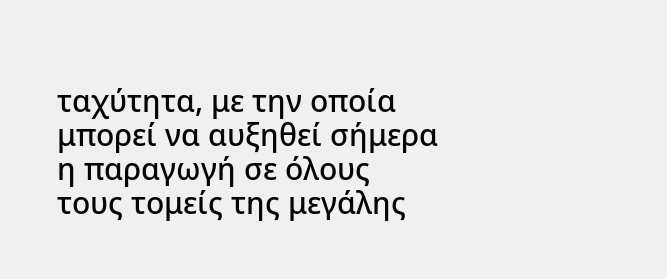ταχύτητα, με την οποία μπορεί να αυξηθεί σήμερα η παραγωγή σε όλους τους τομείς της μεγάλης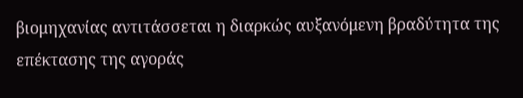βιομηχανίας αντιτάσσεται η διαρκώς αυξανόμενη βραδύτητα της επέκτασης της αγοράς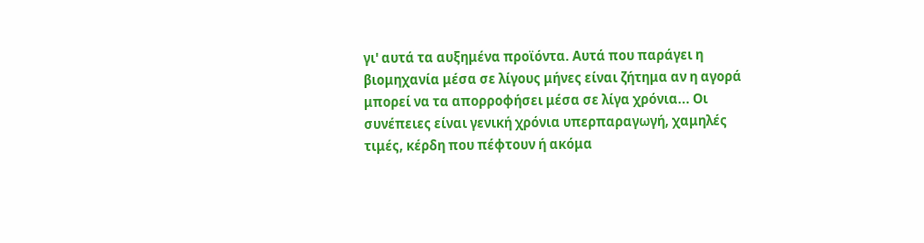γι' αυτά τα αυξημένα προϊόντα. Αυτά που παράγει η βιομηχανία μέσα σε λίγους μήνες είναι ζήτημα αν η αγορά μπορεί να τα απορροφήσει μέσα σε λίγα χρόνια... Οι συνέπειες είναι γενική χρόνια υπερπαραγωγή, χαμηλές τιμές, κέρδη που πέφτουν ή ακόμα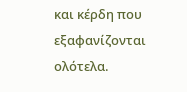και κέρδη που εξαφανίζονται ολότελα.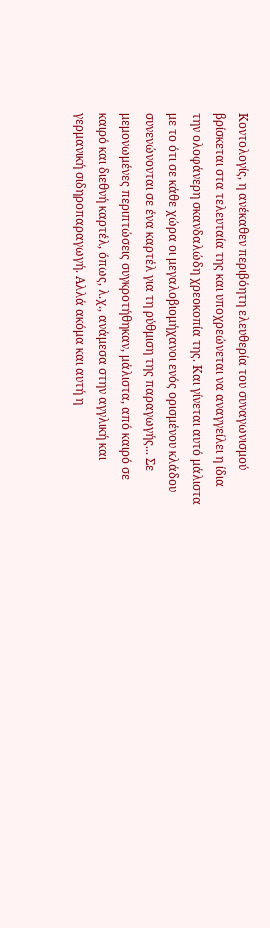Κοντολογίς, η ανέκαθεν περιβόητη ελευθερία του συναγωνισμού βρίσκεται στα τελευταία της και υποχρεώνεται να αναγγείλει η ίδια την ολοφάνερη σκανδαλώδη χρεοκοπία της. Και γίνεται αυτό μάλιστα με το ότι σε κάθε χώρα οι μεγαλοβιομήχανοι ενός ορισμένου κλάδου συνενώνονται σε ένα καρτέλ για τη ρύθμιση της παραγωγής... Σε μεμονωμένες περιπτώσεις συγκροτήθηκαν, μάλιστα, από καιρό σε καιρό και διεθνή καρτέλ, όπως, λ.χ., ανάμεσα στην αγγλική και γερμανική σιδηροπαραγωγή. Αλλά ακόμα και αυτή η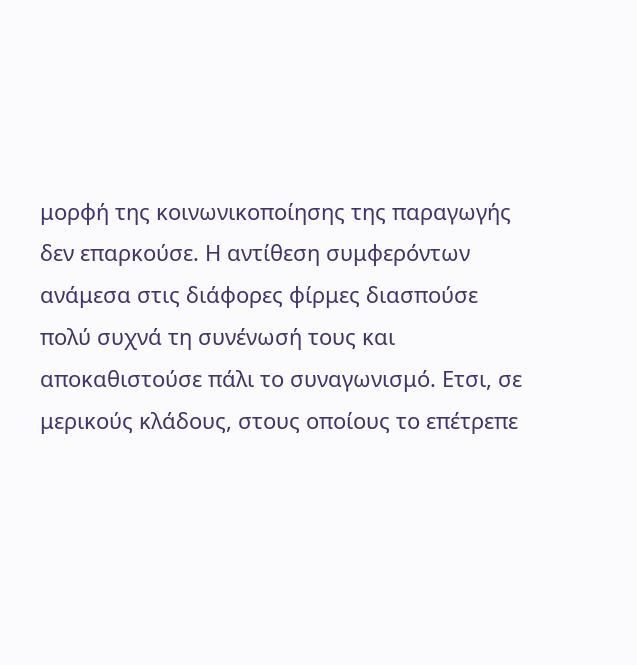μορφή της κοινωνικοποίησης της παραγωγής δεν επαρκούσε. Η αντίθεση συμφερόντων ανάμεσα στις διάφορες φίρμες διασπούσε πολύ συχνά τη συνένωσή τους και αποκαθιστούσε πάλι το συναγωνισμό. Ετσι, σε μερικούς κλάδους, στους οποίους το επέτρεπε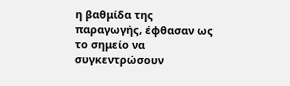η βαθμίδα της παραγωγής, έφθασαν ως το σημείο να συγκεντρώσουν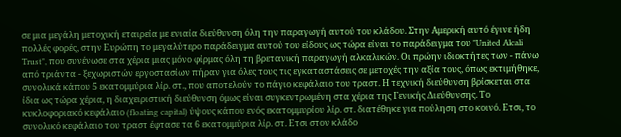σε μια μεγάλη μετοχική εταιρεία με ενιαία διεύθυνση όλη την παραγωγή αυτού του κλάδου. Στην Αμερική αυτό έγινε ήδη πολλές φορές, στην Ευρώπη το μεγαλύτερο παράδειγμα αυτού του είδους ως τώρα είναι το παράδειγμα του "United Alcali Trust", που συνένωσε στα χέρια μιας μόνο φίρμας όλη τη βρετανική παραγωγή αλκαλικών. Οι πρώην ιδιοκτήτες των - πάνω από τριάντα - ξεχωριστών εργοστασίων πήραν για όλες τους τις εγκαταστάσεις σε μετοχές την αξία τους, όπως εκτιμήθηκε, συνολικά κάπου 5 εκατομμύρια λίρ. στ., που αποτελούν το πάγιο κεφάλαιο του τραστ. Η τεχνική διεύθυνση βρίσκεται στα ίδια ως τώρα χέρια, η διαχειριστική διεύθυνση όμως είναι συγκεντρωμένη στα χέρια της Γενικής Διεύθυνσης. Το κυκλοφοριακό κεφάλαιο (floating capital) ύψους κάπου ενός εκατομμυρίου λίρ. στ. διατέθηκε για πούληση στο κοινό. Ετσι, το συνολικό κεφάλαιο του τραστ έφτασε τα 6 εκατομμύρια λίρ. στ. Ετσι στον κλάδο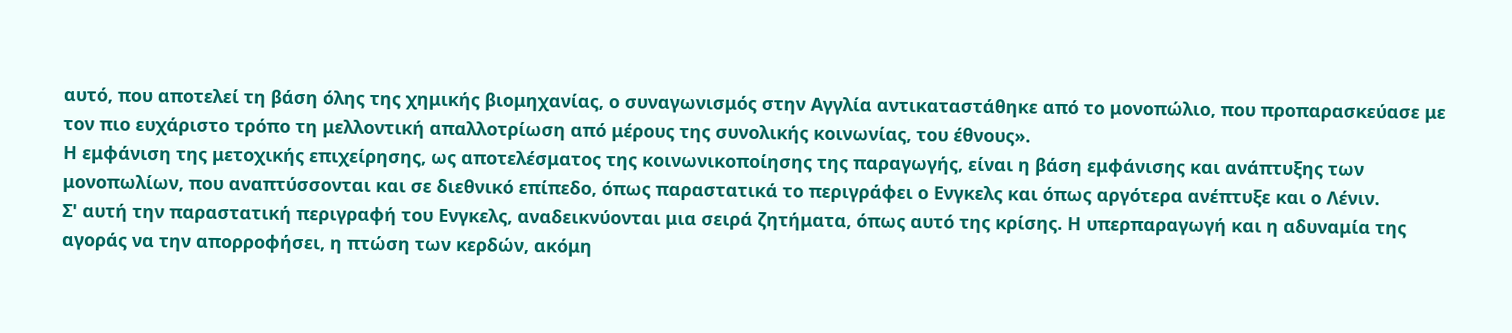αυτό, που αποτελεί τη βάση όλης της χημικής βιομηχανίας, ο συναγωνισμός στην Αγγλία αντικαταστάθηκε από το μονοπώλιο, που προπαρασκεύασε με τον πιο ευχάριστο τρόπο τη μελλοντική απαλλοτρίωση από μέρους της συνολικής κοινωνίας, του έθνους».
Η εμφάνιση της μετοχικής επιχείρησης, ως αποτελέσματος της κοινωνικοποίησης της παραγωγής, είναι η βάση εμφάνισης και ανάπτυξης των μονοπωλίων, που αναπτύσσονται και σε διεθνικό επίπεδο, όπως παραστατικά το περιγράφει ο Ενγκελς και όπως αργότερα ανέπτυξε και ο Λένιν.
Σ' αυτή την παραστατική περιγραφή του Ενγκελς, αναδεικνύονται μια σειρά ζητήματα, όπως αυτό της κρίσης. Η υπερπαραγωγή και η αδυναμία της αγοράς να την απορροφήσει, η πτώση των κερδών, ακόμη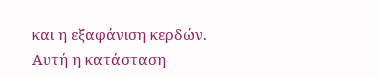και η εξαφάνιση κερδών. Αυτή η κατάσταση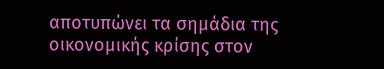αποτυπώνει τα σημάδια της οικονομικής κρίσης στον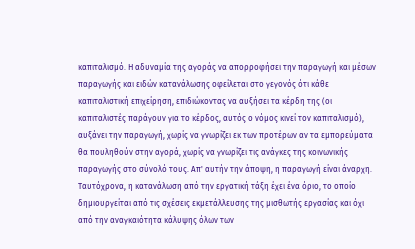καπιταλισμό. Η αδυναμία της αγοράς να απορροφήσει την παραγωγή και μέσων παραγωγής και ειδών κατανάλωσης οφείλεται στο γεγονός ότι κάθε καπιταλιστική επιχείρηση, επιδιώκοντας να αυξήσει τα κέρδη της (οι καπιταλιστές παράγουν για το κέρδος, αυτός ο νόμος κινεί τον καπιταλισμό), αυξάνει την παραγωγή, χωρίς να γνωρίζει εκ των προτέρων αν τα εμπορεύματα θα πουληθούν στην αγορά, χωρίς να γνωρίζει τις ανάγκες της κοινωνικής παραγωγής στο σύνολό τους. Απ' αυτήν την άποψη, η παραγωγή είναι άναρχη. Ταυτόχρονα, η κατανάλωση από την εργατική τάξη έχει ένα όριο, το οποίο δημιουργείται από τις σχέσεις εκμετάλλευσης της μισθωτής εργασίας και όχι από την αναγκαιότητα κάλυψης όλων των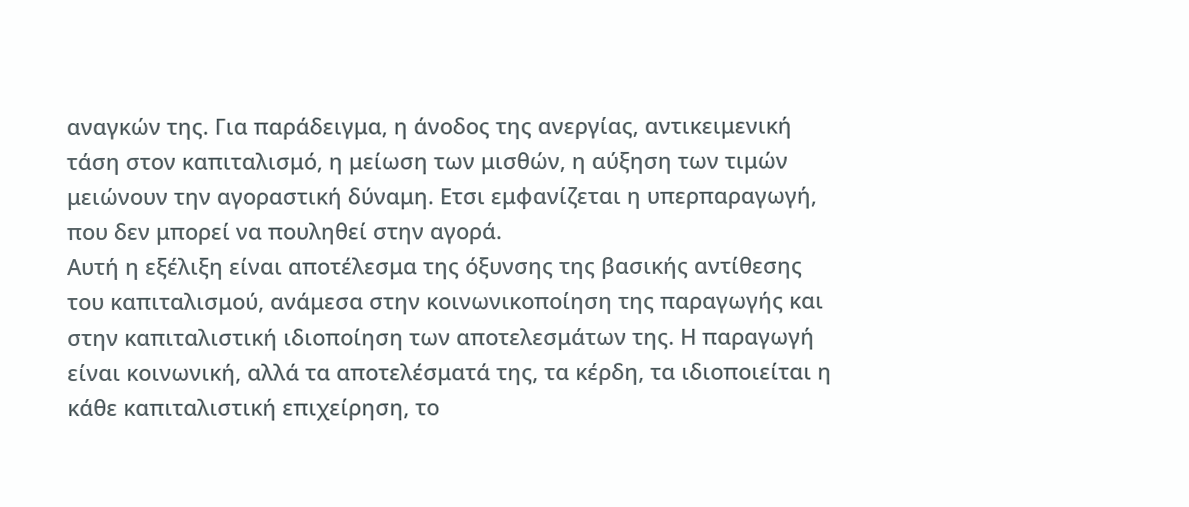αναγκών της. Για παράδειγμα, η άνοδος της ανεργίας, αντικειμενική τάση στον καπιταλισμό, η μείωση των μισθών, η αύξηση των τιμών μειώνουν την αγοραστική δύναμη. Ετσι εμφανίζεται η υπερπαραγωγή, που δεν μπορεί να πουληθεί στην αγορά.
Αυτή η εξέλιξη είναι αποτέλεσμα της όξυνσης της βασικής αντίθεσης του καπιταλισμού, ανάμεσα στην κοινωνικοποίηση της παραγωγής και στην καπιταλιστική ιδιοποίηση των αποτελεσμάτων της. Η παραγωγή είναι κοινωνική, αλλά τα αποτελέσματά της, τα κέρδη, τα ιδιοποιείται η κάθε καπιταλιστική επιχείρηση, το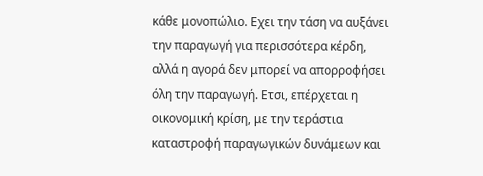κάθε μονοπώλιο. Εχει την τάση να αυξάνει την παραγωγή για περισσότερα κέρδη, αλλά η αγορά δεν μπορεί να απορροφήσει όλη την παραγωγή. Ετσι, επέρχεται η οικονομική κρίση, με την τεράστια καταστροφή παραγωγικών δυνάμεων και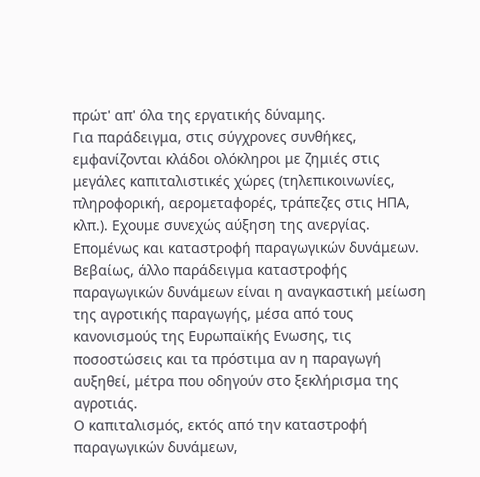πρώτ' απ' όλα της εργατικής δύναμης.
Για παράδειγμα, στις σύγχρονες συνθήκες, εμφανίζονται κλάδοι ολόκληροι με ζημιές στις μεγάλες καπιταλιστικές χώρες (τηλεπικοινωνίες, πληροφορική, αερομεταφορές, τράπεζες στις ΗΠΑ, κλπ.). Εχουμε συνεχώς αύξηση της ανεργίας. Επομένως και καταστροφή παραγωγικών δυνάμεων.
Βεβαίως, άλλο παράδειγμα καταστροφής παραγωγικών δυνάμεων είναι η αναγκαστική μείωση της αγροτικής παραγωγής, μέσα από τους κανονισμούς της Ευρωπαϊκής Ενωσης, τις ποσοστώσεις και τα πρόστιμα αν η παραγωγή αυξηθεί, μέτρα που οδηγούν στο ξεκλήρισμα της αγροτιάς.
Ο καπιταλισμός, εκτός από την καταστροφή παραγωγικών δυνάμεων,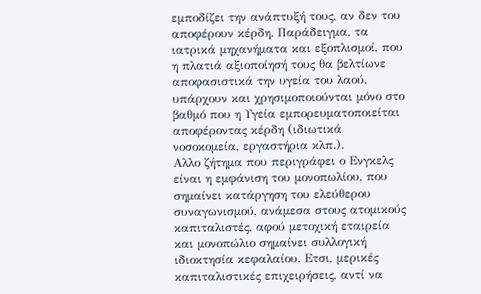εμποδίζει την ανάπτυξή τους, αν δεν του αποφέρουν κέρδη. Παράδειγμα, τα ιατρικά μηχανήματα και εξοπλισμοί, που η πλατιά αξιοποίησή τους θα βελτίωνε αποφασιστικά την υγεία του λαού, υπάρχουν και χρησιμοποιούνται μόνο στο βαθμό που η Υγεία εμπορευματοποιείται αποφέροντας κέρδη (ιδιωτικά νοσοκομεία, εργαστήρια κλπ.).
Αλλο ζήτημα που περιγράφει ο Ενγκελς είναι η εμφάνιση του μονοπωλίου, που σημαίνει κατάργηση του ελεύθερου συναγωνισμού, ανάμεσα στους ατομικούς καπιταλιστές, αφού μετοχική εταιρεία και μονοπώλιο σημαίνει συλλογική ιδιοκτησία κεφαλαίου. Ετσι, μερικές καπιταλιστικές επιχειρήσεις, αντί να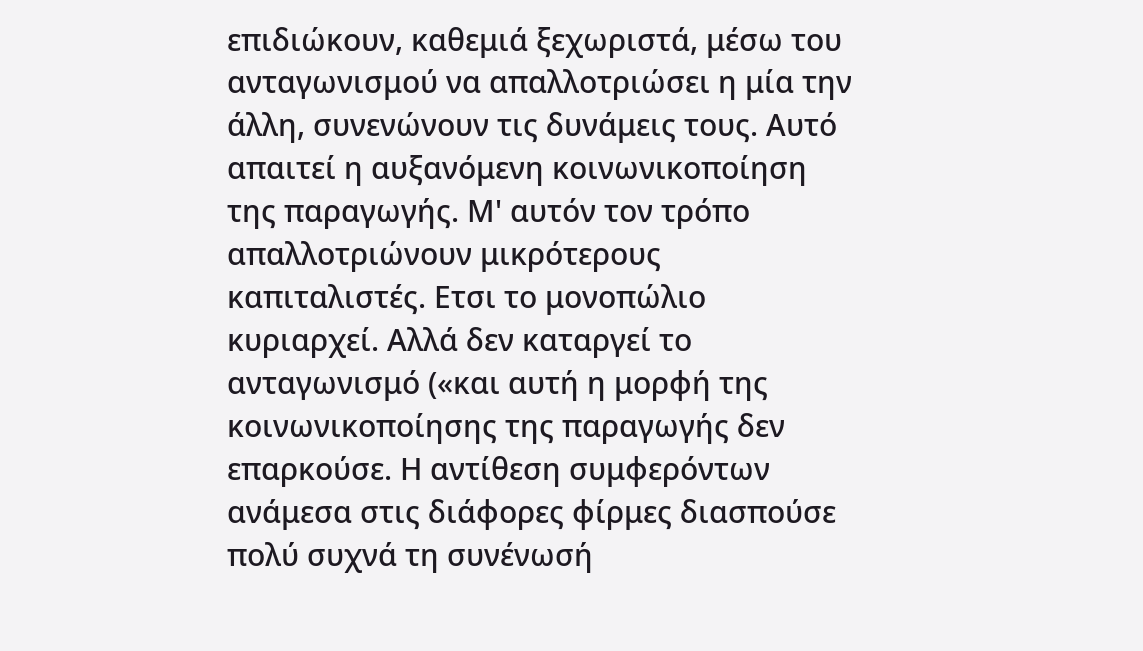επιδιώκουν, καθεμιά ξεχωριστά, μέσω του ανταγωνισμού να απαλλοτριώσει η μία την άλλη, συνενώνουν τις δυνάμεις τους. Αυτό απαιτεί η αυξανόμενη κοινωνικοποίηση της παραγωγής. Μ' αυτόν τον τρόπο απαλλοτριώνουν μικρότερους καπιταλιστές. Ετσι το μονοπώλιο κυριαρχεί. Αλλά δεν καταργεί το ανταγωνισμό («και αυτή η μορφή της κοινωνικοποίησης της παραγωγής δεν επαρκούσε. Η αντίθεση συμφερόντων ανάμεσα στις διάφορες φίρμες διασπούσε πολύ συχνά τη συνένωσή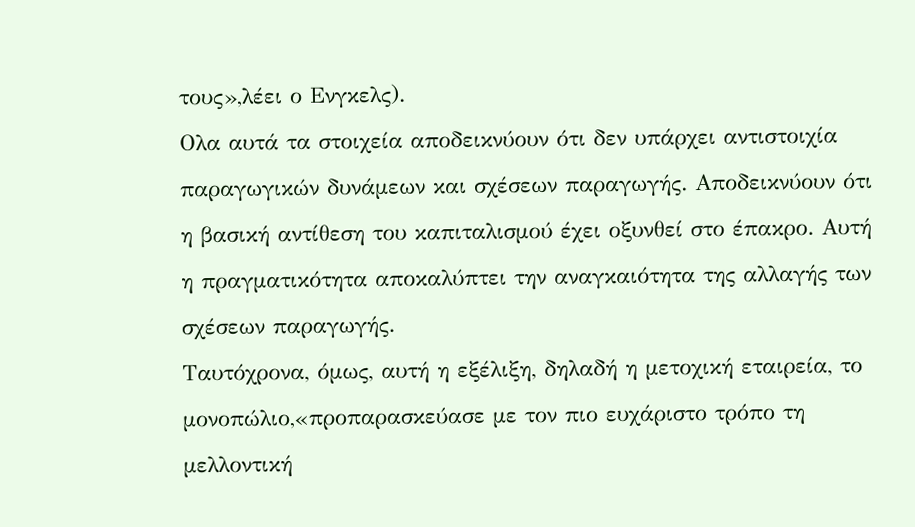τους»,λέει ο Ενγκελς).
Ολα αυτά τα στοιχεία αποδεικνύουν ότι δεν υπάρχει αντιστοιχία παραγωγικών δυνάμεων και σχέσεων παραγωγής. Αποδεικνύουν ότι η βασική αντίθεση του καπιταλισμού έχει οξυνθεί στο έπακρο. Αυτή η πραγματικότητα αποκαλύπτει την αναγκαιότητα της αλλαγής των σχέσεων παραγωγής.
Ταυτόχρονα, όμως, αυτή η εξέλιξη, δηλαδή η μετοχική εταιρεία, το μονοπώλιο,«προπαρασκεύασε με τον πιο ευχάριστο τρόπο τη μελλοντική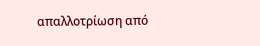απαλλοτρίωση από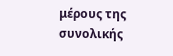μέρους της συνολικής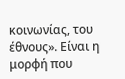κοινωνίας, του έθνους». Είναι η μορφή που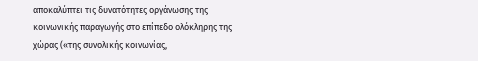αποκαλύπτει τις δυνατότητες οργάνωσης της κοινωνικής παραγωγής στο επίπεδο ολόκληρης της χώρας («της συνολικής κοινωνίας,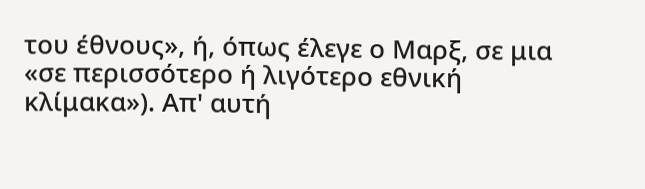του έθνους», ή, όπως έλεγε ο Μαρξ, σε μια «σε περισσότερο ή λιγότερο εθνική κλίμακα»). Απ' αυτή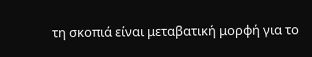τη σκοπιά είναι μεταβατική μορφή για το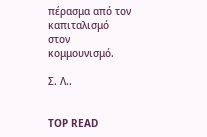πέρασμα από τον καπιταλισμό στον κομμουνισμό.

Σ. Λ..


TOP READ